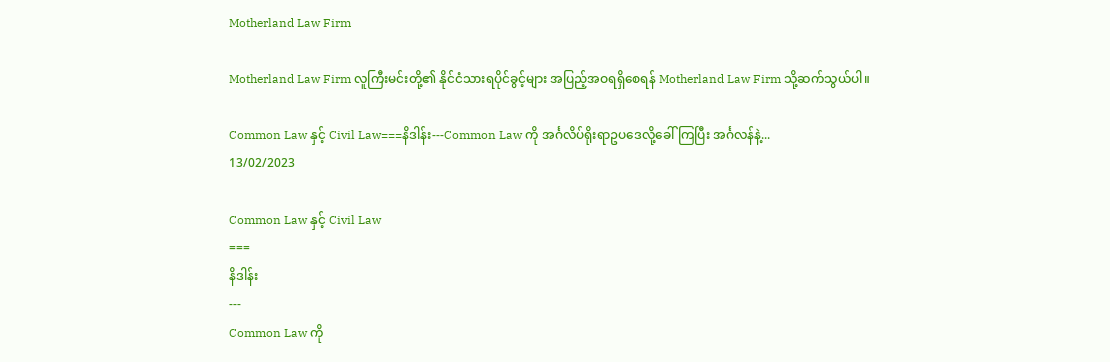Motherland Law Firm

Motherland Law Firm လူကြီးမင်းတို့၏ နိုင်ငံသားရပိုင်ခွင့်များ အပြည့်အဝရရှိစေရန် Motherland Law Firm သို့ဆက်သွယ်ပါ။

Common Law နှင့် Civil Law===နိဒါန်း---Common Law ကို အင်္ဂလိပ်ရိုးရာဥပဒေလို့ခေါ်ကြပြီး အင်္ဂလန်နဲ့...
13/02/2023

Common Law နှင့် Civil Law
===
နိဒါန်း
---
Common Law ကို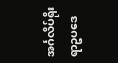အင်္ဂလိပ်ရိုးရာဥပဒေ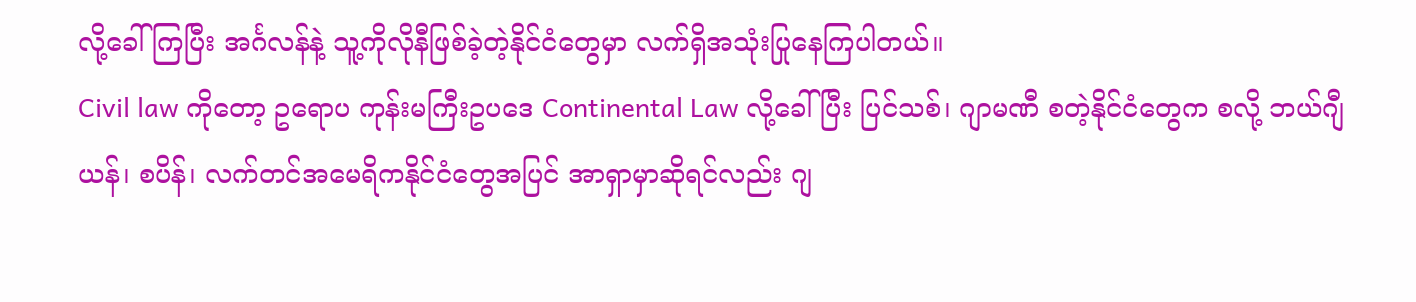လို့ခေါ်ကြပြီး အင်္ဂလန်နဲ့ သူ့ကိုလိုနီဖြစ်ခဲ့တဲ့နိုင်ငံတွေမှာ လက်ရှိအသုံးပြုနေကြပါတယ်။
Civil law ကိုတော့ ဥရောပ ကုန်းမကြီးဥပဒေ Continental Law လို့ခေါ်ပြီး ပြင်သစ်၊ ဂျာမဏီ စတဲ့နိုင်ငံတွေက စလို့ ဘယ်ဂျီယန်၊ စပိန်၊ လက်တင်အမေရိကနိုင်ငံတွေအပြင် အာရှာမှာဆိုရင်လည်း ဂျ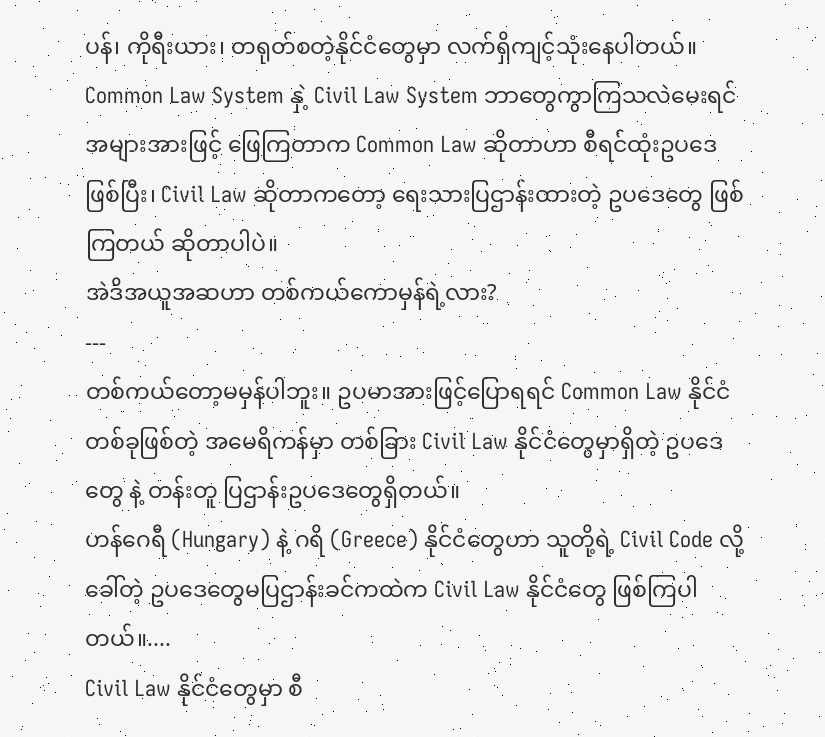ပန်၊ ကိုရီးယား၊ တရုတ်စတဲ့နိုင်ငံတွေမှာ လက်ရှိကျင့်သုံးနေပါတယ်။
Common Law System နှဲ့ Civil Law System ဘာတွေကွာကြသလဲမေးရင် အများအားဖြင့် ဖြေကြတာက Common Law ဆိုတာဟာ စီရင်ထုံးဥပဒေဖြစ်ပြီး၊ Civil Law ဆိုတာကတော့ ရေးသားပြဌာန်းထားတဲ့ ဥပဒေတွေ ဖြစ်ကြတယ် ဆိုတာပါပဲ။
အဲဒိအယူအဆဟာ တစ်ကယ်ကောမှန်ရဲ့လား?
---
တစ်ကယ်တော့မမှန်ပါဘူး။ ဥပမာအားဖြင့်ပြောရရင် Common Law နိုင်ငံတစ်ခုဖြစ်တဲ့ အမေရိကန်မှာ တစ်ခြား Civil Law နိုင်ငံတွေမှာရှိတဲ့ ဥပဒေတွေ နဲ့ တန်းတူ ပြဌာန်းဥပဒေတွေရှိတယ်။
ဟန်ဂေရီ (Hungary) နဲ့ ဂရိ (Greece) နိုင်ငံတွေဟာ သူတို့ရဲ့ Civil Code လို့ခေါ်တဲ့ ဥပဒေတွေမပြဌာန်းခင်ကထဲက Civil Law နိုင်ငံတွေ ဖြစ်ကြပါတယ်။....
Civil Law နိုင်ငံတွေမှာ စီ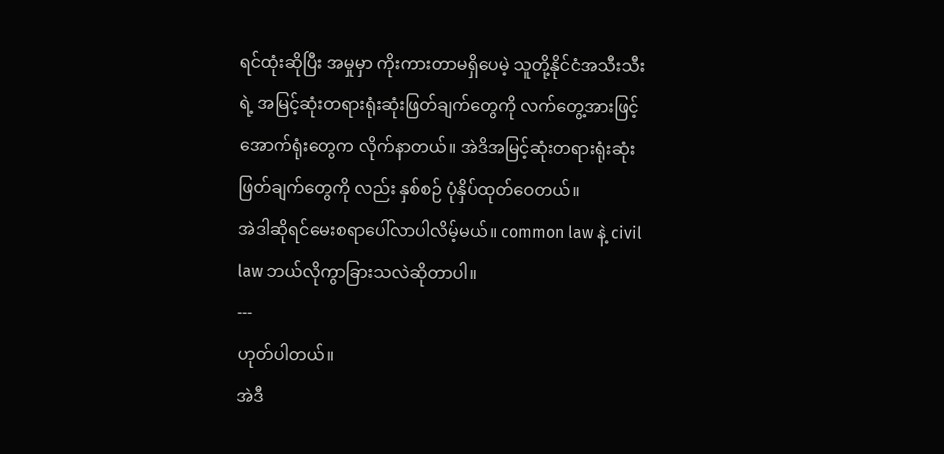ရင်ထုံးဆိုပြီး အမှုမှာ ကိုးကားတာမရှိပေမဲ့ သူတို့နိုင်ငံအသီးသီးရဲ့ အမြင့်ဆုံးတရားရုံးဆုံးဖြတ်ချက်တွေကို လက်တွေ့အားဖြင့် အောက်ရုံးတွေက လိုက်နာတယ်။ အဲဒိအမြင့်ဆုံးတရားရုံးဆုံးဖြတ်ချက်တွေကို လည်း နှစ်စဉ် ပုံနှိပ်ထုတ်ဝေတယ်။
အဲဒါဆိုရင်မေးစရာပေါ်လာပါလိမ့်မယ်။ common law နဲ့ civil law ဘယ်လိုကွာခြားသလဲဆိုတာပါ။
---
ဟုတ်ပါတယ်။
အဲဒီ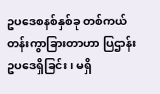ဥပဒေစနစ်နှစ်ခု တစ်ကယ်တန်းကွာခြားတာဟာ ပြဌာန်းဥပဒေရှိခြင်း၊ မရှိ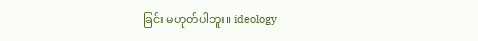ခြင်း မဟုတ်ပါဘူး။ ideology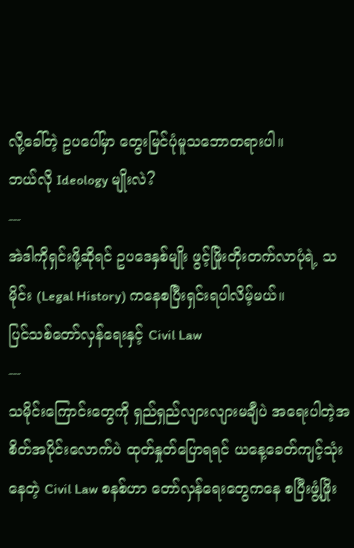လို့ခေါ်တဲ့ ဥပပေါ်မှာ တွေးမြင်ပုံမူသဘောတရားပါ။
ဘယ်လို Ideology မျိုးလဲ?
---
အဲဒါကိုရှင်းဖို့ဆိုရင် ဥပဒေနှစ်မျိုး ဖွင့်ဖြိုးတိုးတက်လာပုံရဲ့ သမိုင်း (Legal History) ကနေစပြီးရှင်းရပါလိမ့်မယ်။
ပြင်သစ်တော်လှန်ရေးနှင့် Civil Law
---
သမိုင်းကြောင်းတွေကို ရှည်ရှည်လျားလျားမချီပဲ အရေးပါတဲ့အစိတ်အပိုင်းလောက်ပဲ ထုတ်နှုတ်ပြောရရင် ယနေ့ခေတ်ကျင့်သုံးနေတဲ့ Civil Law စနစ်ဟာ တော်လှန်ရေးတွေကနေ စပြီးဖွံ့ဖြိုး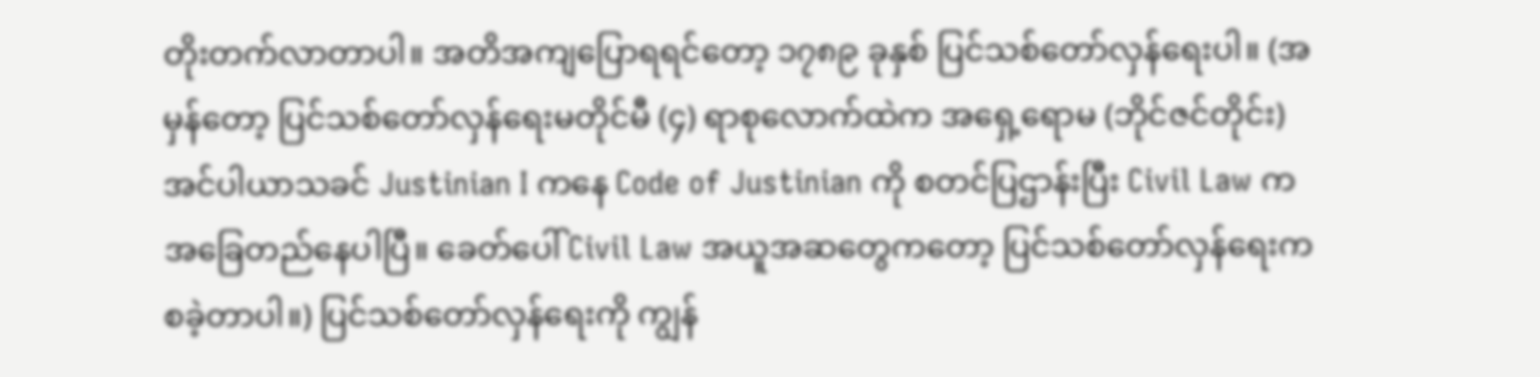တိုးတက်လာတာပါ။ အတိအကျပြောရရင်တော့ ၁၇၈၉ ခုနှစ် ပြင်သစ်တော်လှန်ရေးပါ။ (အမှန်တော့ ပြင်သစ်တော်လှန်ရေးမတိုင်မီ (၄) ရာစုလောက်ထဲက အရှေ့ရောမ (ဘိုင်ဇင်တိုင်း) အင်ပါယာသခင် Justinian I ကနေ Code of Justinian ကို စတင်ပြဌာန်းပြီး Civil Law က အခြေတည်နေပါပြီ။ ခေတ်ပေါ် Civil Law အယူအဆတွေကတော့ ပြင်သစ်တော်လှန်ရေးကစခဲ့တာပါ။) ပြင်သစ်တော်လှန်ရေးကို ကျွန်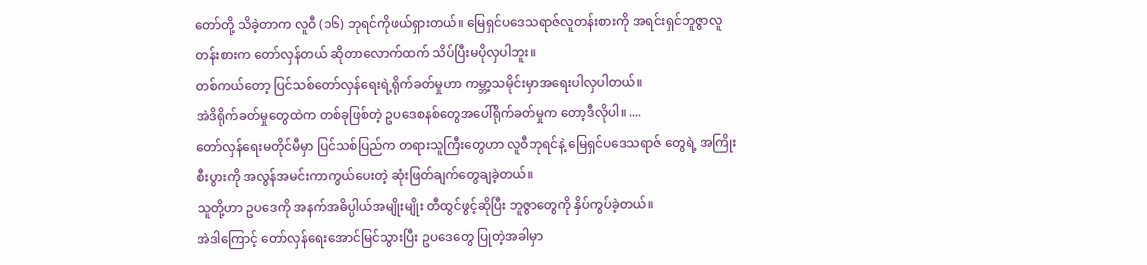တော်တို့ သိခဲ့တာက လူဝီ (၁၆) ဘုရင်ကိုဖယ်ရှားတယ်။ မြေရှင်ပဒေသရာဇ်လူတန်းစားကို အရင်းရှင်ဘူဇွာလူတန်းစားက တော်လှန်တယ် ဆိုတာလောက်ထက် သိပ်ပြီးမပိုလှပါဘူး။
တစ်ကယ်တော့ ပြင်သစ်တော်လှန်ရေးရဲ့ရိုက်ခတ်မှုဟာ ကမ္ဘာ့သမိုင်းမှာအရေးပါလှပါတယ်။
အဲဒိရိုက်ခတ်မှုတွေထဲက တစ်ခုဖြစ်တဲ့ ဥပဒေစနစ်တွေအပေါ်ရိုက်ခတ်မှုက တော့ဒီလိုပါ။ ....
တော်လှန်ရေးမတိုင်မီမှာ ပြင်သစ်ပြည်က တရားသူကြီးတွေဟာ လူဝီဘုရင်နဲ့ မြေရှင်ပဒေသရာဇ် တွေရဲ့ အကြိုးစီးပွားကို အလွန်အမင်းကာကွယ်ပေးတဲ့ ဆုံးဖြတ်ချက်တွေချခဲ့တယ်။
သူတို့ဟာ ဥပဒေကို အနက်အဓိပ္ပါယ်အမျိုးမျိုး တီထွင်ဖွင့်ဆိုပြီး ဘူဇွာတွေကို နှိပ်ကွပ်ခဲ့တယ်။
အဲဒါကြောင့် တော်လှန်ရေးအောင်မြင်သွားပြီး ဥပဒေတွေ ပြုတဲ့အခါမှာ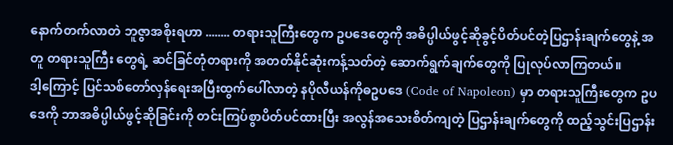နောက်တက်လာတဲ ဘူဇွာအစိုးရဟာ ........ တရားသူကြီးတွေက ဥပဒေတွေကို အဓိပ္ပါယ်ဖွင့်ဆိုခွင့်ပိတ်ပင်တဲ့ပြဌာန်းချက်တွေနဲ့ အတူ တရားသူကြီး တွေရဲ့ ဆင်ခြင်တုံတရားကို အတတ်နိုင်ဆုံးကန့်သတ်တဲ့ ဆောက်ရွက်ချက်တွေကို ပြုလုပ်လာကြတယ်။
ဒါ့ကြောင့် ပြင်သစ်တော်လှန်ရေးအပြီးထွက်ပေါ်လာတဲ့ နပိုလီယန်ကိုဓဥပဒေ (Code of Napoleon) မှာ တရားသူကြီးတွေက ဥပဒေကို ဘာအဓိပ္ပါယ်ဖွင့်ဆိုခြင်းကို တင်းကြပ်စွာပိတ်ပင်ထားပြီး အလွန်အသေးစိတ်ကျတဲ့ ပြဌာန်းချက်တွေကို ထည့်သွင်းပြဌာန်း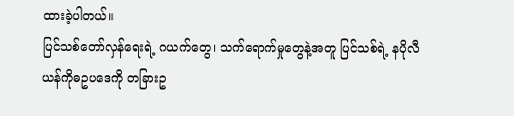ထားခဲ့ပါတယ်။
ပြင်သစ်တော်လှန်ရေးရဲ့ ဂယက်တွေ၊ သက်ရောက်မှုတွေနဲ့အတူ ပြင်သစ်ရဲ့ နပိုလီယန်ကိုဓဥပဒေကို တခြားဥ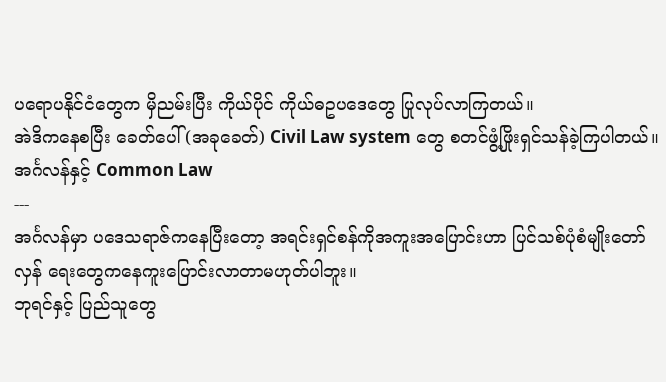ပရောပနိုင်ငံတွေက မှိညမ်းပြီး ကိုယ်ပိုင် ကိုယ်ဓဥပဒေတွေ ပြုလုပ်လာကြတယ်။
အဲဒိကနေစပြီး ခေတ်ပေါ် (အခုခေတ်) Civil Law system တွေ စတင်ဖွံ့ဖြိုးရှင်သန်ခဲ့ကြပါတယ်။
အင်္ဂလန်နှင့် Common Law
---
အင်္ဂလန်မှာ ပဒေသရာဇ်ကနေပြီးတော့ အရင်းရှင်စန်ကိုအကူးအပြောင်းဟာ ပြင်သစ်ပုံစံမျိုးတော်လှန် ရေးတွေကနေကူးပြောင်းလာတာမဟုတ်ပါဘူး။
ဘုရင်နှင့် ပြည်သူတွေ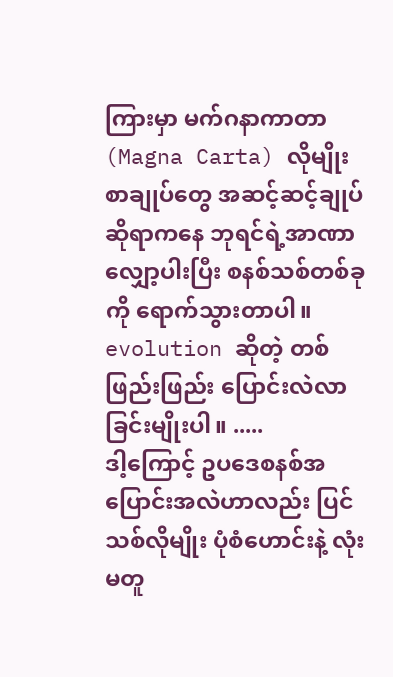ကြားမှာ မက်ဂနာကာတာ (Magna Carta) လိုမျိုး စာချုပ်တွေ အဆင့်ဆင့်ချုပ်ဆိုရာကနေ ဘုရင်ရဲ့အာဏာလျှော့ပါးပြီး စနစ်သစ်တစ်ခုကို ရောက်သွားတာပါ။
evolution ဆိုတဲ့ တစ်ဖြည်းဖြည်း ပြောင်းလဲလာခြင်းမျိုးပါ။ .....
ဒါ့ကြောင့် ဥပဒေစနစ်အပြောင်းအလဲဟာလည်း ပြင်သစ်လိုမျိုး ပုံစံဟောင်းနဲ့ လုံးမတူ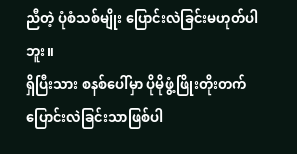ညီတဲ့ ပုံစံသစ်မျိုး ပြောင်းလဲခြင်းမဟုတ်ပါဘူး။
ရှိပြီးသား စနစ်ပေါ်မှာ ပိုမိုဖွံ့ဖြိုးတိုးတက်ပြောင်းလဲခြင်းသာဖြစ်ပါ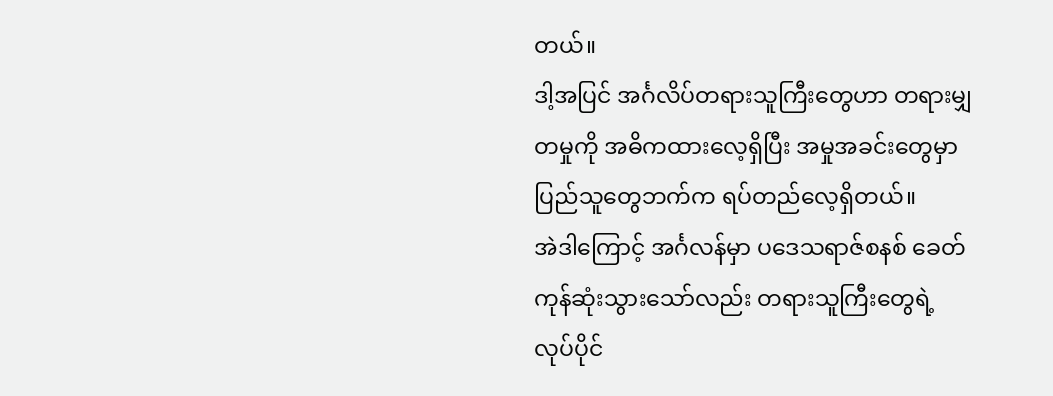တယ်။
ဒါ့အပြင် အင်္ဂလိပ်တရားသူကြီးတွေဟာ တရားမျှတမှုကို အဓိကထားလေ့ရှိပြီး အမှုအခင်းတွေမှာ ပြည်သူတွေဘက်က ရပ်တည်လေ့ရှိတယ်။
အဲဒါကြောင့် အင်္ဂလန်မှာ ပဒေသရာဇ်စနစ် ခေတ်ကုန်ဆုံးသွားသော်လည်း တရားသူကြီးတွေရဲ့ လုပ်ပိုင်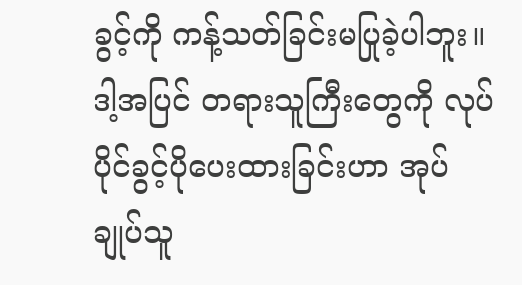ခွင့်ကို ကန့်သတ်ခြင်းမပြုခဲ့ပါဘူး။
ဒါ့အပြင် တရားသူကြီးတွေကို လုပ်ပိုင်ခွင့်ပိုပေးထားခြင်းဟာ အုပ်ချုပ်သူ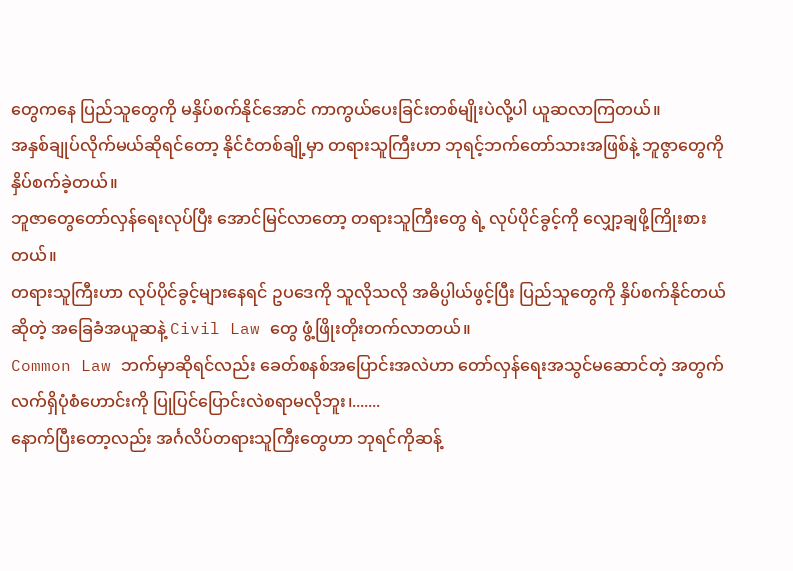တွေကနေ ပြည်သူတွေကို မနှိပ်စက်နိုင်အောင် ကာကွယ်ပေးခြင်းတစ်မျိုးပဲလို့ပါ ယူဆလာကြတယ်။
အနှစ်ချုပ်လိုက်မယ်ဆိုရင်တော့ နိုင်ငံတစ်ချို့မှာ တရားသူကြီးဟာ ဘုရင့်ဘက်တော်သားအဖြစ်နဲ့ ဘူဇွာတွေကို နှိပ်စက်ခဲ့တယ်။
ဘူဇာတွေတော်လှန်ရေးလုပ်ပြီး အောင်မြင်လာတော့ တရားသူကြီးတွေ ရဲ့ လုပ်ပိုင်ခွင့်ကို လျှော့ချဖို့ကြိုးစားတယ်။
တရားသူကြီးဟာ လုပ်ပိုင်ခွင့်များနေရင် ဥပဒေကို သူလိုသလို အဓိပ္ပါယ်ဖွင့်ပြီး ပြည်သူတွေကို နှိပ်စက်နိုင်တယ် ဆိုတဲ့ အခြေခံအယူဆနဲ့ Civil Law တွေ ဖွံ့ဖြိုးတိုးတက်လာတယ်။
Common Law ဘက်မှာဆိုရင်လည်း ခေတ်စနစ်အပြောင်းအလဲဟာ တော်လှန်ရေးအသွင်မဆောင်တဲ့ အတွက် လက်ရှိပုံစံဟောင်းကို ပြုပြင်ပြောင်းလဲစရာမလိုဘူး၊.......
နောက်ပြီးတော့လည်း အင်္ဂလိပ်တရားသူကြီးတွေဟာ ဘုရင်ကိုဆန့်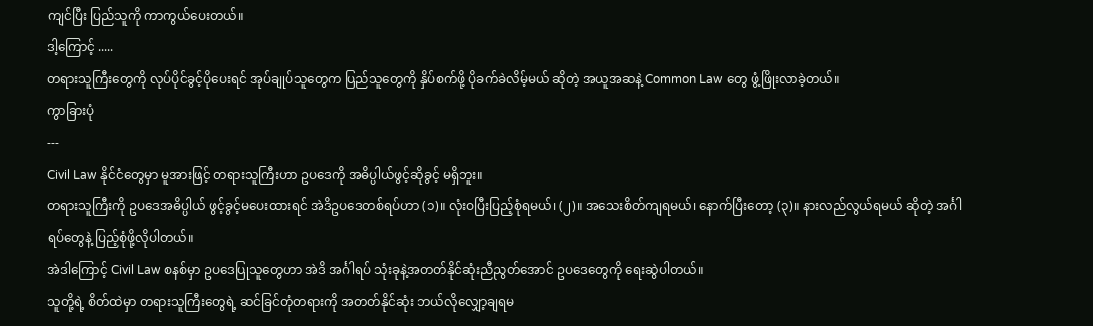ကျင်ပြီး ပြည်သူကို ကာကွယ်ပေးတယ်။
ဒါ့ကြောင့် .....
တရားသူကြီးတွေကို လုပ်ပိုင်ခွင့်ပိုပေးရင် အုပ်ချုပ်သူတွေက ပြည်သူတွေကို နှိပ်စက်ဖို့ ပိုခက်ခဲလိမ့်မယ် ဆိုတဲ့ အယူအဆနဲ့ Common Law တွေ ဖွံ့ဖြိုးလာခဲ့တယ်။
ကွာခြားပုံ
---
Civil Law နိုင်ငံတွေမှာ မူအားဖြင့် တရားသူကြီးဟာ ဥပဒေကို အဓိပ္ပါယ်ဖွင့်ဆိုခွင့် မရှိဘူး။
တရားသူကြီးကို ဥပဒေအဓိပ္ပါယ် ဖွင့်ခွင့်မပေးထားရင် အဲဒိဥပဒေတစ်ရပ်ဟာ (၁)။ လုံးဝပြီးပြည့်စုံရမယ်၊ (၂)။ အသေးစိတ်ကျရမယ်၊ နောက်ပြီးတော့ (၃)။ နားလည်လွယ်ရမယ် ဆိုတဲ့ အင်္ဂါရပ်တွေနဲ့ ပြည့်စုံဖို့လိုပါတယ်။
အဲဒါကြောင့် Civil Law စနစ်မှာ ဥပဒေပြုသူတွေဟာ အဲဒိ အင်္ဂါရပ် သုံးခုနဲ့အတတ်နိုင်ဆုံးညီညွတ်အောင် ဥပဒေတွေကို ရေးဆွဲပါတယ်။
သူတို့ရဲ့ စိတ်ထဲမှာ တရားသူကြီးတွေရဲ့ ဆင်ခြင်တုံတရားကို အတတ်နိုင်ဆုံး ဘယ်လိုလျှော့ချရမ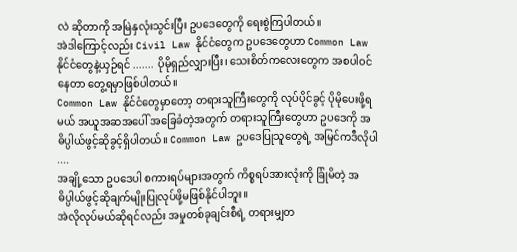လဲ ဆိုတာကို အမြဲနှလုံးသွင်းပြီး ဥပဒေတွေကို ရေးစွဲကြပါတယ်။
အဲဒါကြောင့်လည်း Civil Law နိုင်ငံတွေက ဥပဒေတွေဟာ Common Law နိုင်ငံတွေနဲ့ယှဉ်ရင် ....... ပိုမိုရှည်လျှားပြီး၊ သေးစိတ်ကလေးတွေက အစပါဝင်နေတာ တွေ့ရမှာဖြစ်ပါတယ်။
Common Law နိုင်ငံတွေမှာတော့ တရားသူကြီးတွေကို လုပ်ပိုင်ခွင့် ပိုမိုပေးဖို့ရမယ် အယူအဆအပေါ် အခြေခံတဲ့အတွက် တရားသူကြီးတွေဟာ ဥပဒေကို အဓိပ္ပါယ်ဖွင့်ဆိုခွင့်ရှိပါတယ်။ Common Law ဥပဒေပြုသူတွေရဲ့ အမြင်ကဒီလိုပါ ....
အချို့သော ဥပဒေပါ စကားရပ်များအတွက် ကိစ္စရပ်အားလုံးကို ခြုံမိတဲ့ အဓိပ္ပါယ်ဖွင့်ဆိုချက်မျိုးပြုလုပ်ဖို့မဖြစ်နိုင်ပါဘူး။
အဲလိုလုပ်မယ်ဆိုရင်လည်း အမှုတစ်ခုချင်းစီရဲ့ တရားမျှတ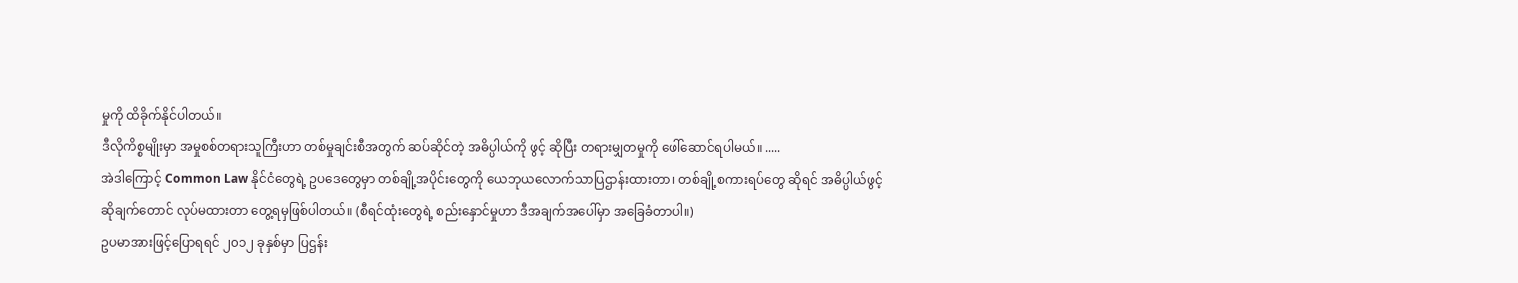မှုကို ထိခိုက်နိုင်ပါတယ်။
ဒီလိုကိစ္စမျိုးမှာ အမှုစစ်တရားသူကြီးဟာ တစ်မှုချင်းစီအတွက် ဆပ်ဆိုင်တဲ့ အဓိပ္ပါယ်ကို ဖွင့် ဆိုပြီး တရားမျှတမှုကို ဖေါ်ဆောင်ရပါမယ်။ .....
အဲဒါကြောင့် Common Law နိုင်ငံတွေရဲ့ ဥပဒေတွေမှာ တစ်ချို့အပိုင်းတွေကို ယေဘုယလောက်သာပြဌာန်းထားတာ၊ တစ်ချို့စကားရပ်တွေ ဆိုရင် အဓိပ္ပါယ်ဖွင့်ဆိုချက်တောင် လုပ်မထားတာ တွေ့ရမှဖြစ်ပါတယ်။ (စီရင်ထုံးတွေရဲ့ စည်းနှောင်မှုဟာ ဒီအချက်အပေါ်မှာ အခြေခံတာပါ။)
ဥပမာအားဖြင့်ပြောရရင် ၂၀၁၂ ခုနှစ်မှာ ပြဌန်း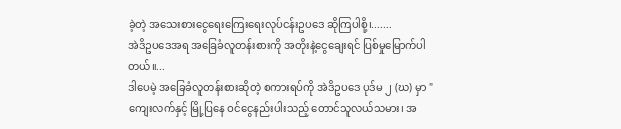ခဲ့တဲ့ အသေးစားငွေရေးကြေးရေးလုပ်ငန်းဥပဒေ ဆိုကြပါစို့၊.......
အဲဒိဥပဒေအရ အခြေခံလူတန်းစားကို အတိုးနဲ့ငွေချေးရင် ပြစ်မှုမြောက်ပါတယ်။...
ဒါပေမဲ့ အခြေခံလူတန်းစားဆိုတဲ့ စကားရပ်ကို အဲဒိဥပဒေ ပုဒ်မ ၂ (ဃ) မှာ " ကျေးလက်နှင့် မြို့ပြနေ ဝင်ငွေနည်းပါးသည့် တောင်သူလယ်သမား၊ အ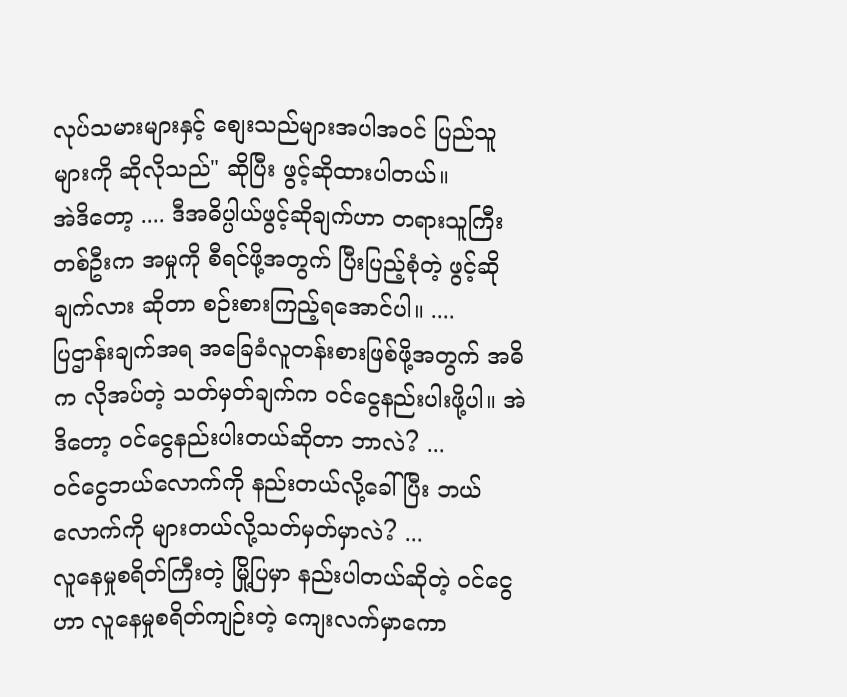လုပ်သမားများနှင့် စျေးသည်များအပါအဝင် ပြည်သူများကို ဆိုလိုသည်" ဆိုပြီး ဖွင့်ဆိုထားပါတယ်။
အဲဒိတော့ .... ဒီအဓိပ္ပါယ်ဖွင့်ဆိုချက်ဟာ တရားသူကြီး တစ်ဦးက အမှုကို စီရင်ဖို့အတွက် ပြီးပြည့်စုံတဲ့ ဖွင့်ဆိုချက်လား ဆိုတာ စဉ်းစားကြည့်ရအောင်ပါ။ ....
ပြဌာန်းချက်အရ အခြေခံလူတန်းစားဖြစ်ဖို့အတွက် အဓိက လိုအပ်တဲ့ သတ်မှတ်ချက်က ဝင်ငွေနည်းပါးဖို့ပါ။ အဲဒိတော့ ဝင်ငွေနည်းပါးတယ်ဆိုတာ ဘာလဲ? ...
ဝင်ငွေဘယ်လောက်ကို နည်းတယ်လို့ခေါ်ပြီး ဘယ်လောက်ကို များတယ်လို့သတ်မှတ်မှာလဲ? ...
လူနေမှုစရိတ်ကြီးတဲ့ မြို့ပြမှာ နည်းပါတယ်ဆိုတဲ့ ဝင်ငွေဟာ လူနေမှုစရိတ်ကျဉ်းတဲ့ ကျေးလက်မှာကော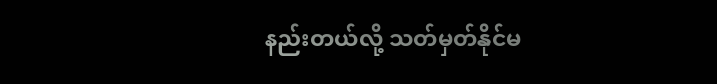နည်းတယ်လို့ သတ်မှတ်နိုင်မ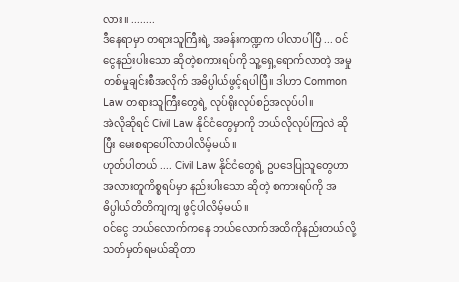လား။ ........
ဒီနေရာမှာ တရားသူကြီးရဲ့ အခန်းကဏ္ဍက ပါလာပါပြီ ... ဝင်ငွေနည်းပါးသော ဆိုတဲ့စကားရပ်ကို သူ့ရှေ့ရောက်လာတဲ့ အမှုတစ်မှုချင်းစီအလိုက် အဓိပ္ပါယ်ဖွင့်ရပါပြီ။ ဒါဟာ Common Law တရားသူကြီးတွေရဲ့ လုပ်ရိုးလုပ်စဉ်အလုပ်ပါ။
အဲလိုဆိုရင် Civil Law နိုင်ငံတွေမှာကို ဘယ်လိုလုပ်ကြလဲ ဆိုပြီး မေးစရာပေါ်လာပါလိမ့်မယ်။
ဟုတ်ပါတယ် .... Civil Law နိုင်ငံတွေရဲ့ ဥပဒေပြုသူတွေဟာ အလားတူကိစ္စရပ်မှာ နည်းပါးသော ဆိုတဲ့ စကားရပ်ကို အဓိပ္ပါယ်တိတိကျကျ ဖွင့်ပါလိမ့်မယ်။
ဝင်ငွေ ဘယ်လောက်ကနေ ဘယ်လောက်အထိကိုနည်းတယ်လို့ သတ်မှတ်ရမယ်ဆိုတာ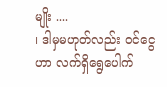မျိုး ....
၊ ဒါမှမဟုတ်လည်း ဝင်ငွေဟာ လက်ရှိရွေပေါက်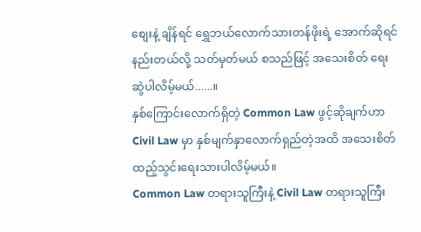စျေးနဲ့ ချိန်ရင် ရွှေဘယ်လောက်သားတန်ဖိုးရဲ့ အောက်ဆိုရင် နည်းတယ်လို့ သတ်မှတ်မယ် စသည်ဖြင့် အသေးစိတ် ရေးဆွဲပါလိမ့်မယ်......။
နှစ်ကြောင်းလောက်ရှိတဲ့ Common Law ဖွင့်ဆိုချက်ဟာ Civil Law မှာ နှစ်မျက်နှာလောက်ရှည်တဲ့အထိ အသေးစိတ် ထည့်သွင်းရေးသားပါလိမ့်မယ်။
Common Law တရားသူကြီးနဲ့ Civil Law တရားသူကြီး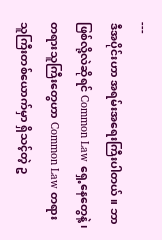---
ဒီအပိုင်းဟာ အရမ်းအရေးကြီးပါတယ်။ ဘာဖြစ်လို့လဲဆိုရင် Common Law ရှေ့နေတွေနဲ့၊ တရားသူကြီးတွေဟာ Common Law တရားသူကြီးတစ်ယောက်မှာ ရှိသင့်တဲ့ ဥ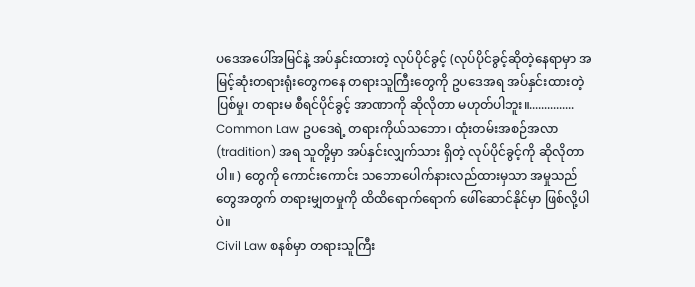ပဒေအပေါ်အမြင်နဲ့ အပ်နှင်းထားတဲ့ လုပ်ပိုင်ခွင့် (လုပ်ပိုင်ခွင့်ဆိုတဲ့နေရာမှာ အမြင့်ဆုံးတရားရုံးတွေကနေ တရားသူကြီးတွေကို ဥပဒေအရ အပ်နှင်းထားတဲ့ ပြစ်မှု၊ တရားမ စီရင်ပိုင်ခွင့် အာဏာကို ဆိုလိုတာ မဟုတ်ပါဘူး။...............
Common Law ဥပဒေရဲ့ တရားကိုယ်သဘော၊ ထုံးတမ်းအစဉ်အလာ (tradition) အရ သူတို့မှာ အပ်နှင်းလျှက်သား ရှိတဲ့ လုပ်ပိုင်ခွင့်ကို ဆိုလိုတာပါ။ ) တွေကို ကောင်းကောင်း သဘောပေါက်နားလည်ထားမှသာ အမှုသည်တွေအတွက် တရားမျှတမှုကို ထိထိရောက်ရောက် ဖေါ်ဆောင်နိုင်မှာ ဖြစ်လို့ပါပဲ။
Civil Law စနစ်မှာ တရားသူကြီး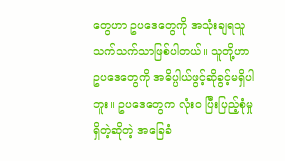တွေဟာ ဥပဒေတွေကို အသုံးချရသူသက်သက်သာဖြစ်ပါတယ်။ သူတို့ဟာ ဥပဒေတွေကို အဓိပ္ပါယ်ဖွင့်ဆိုခွင့်မရှိပါဘူး။ ဥပဒေတွေက လုံးဝ ပြီးပြည့်စုံမှုရှိတဲ့ဆိုတဲ့ အခြေခံ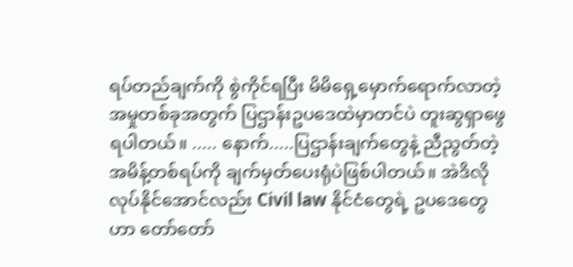ရပ်တည်ချက်ကို စွဲကိုင်ရပြီး မိမိရှေ့မှောက်ရောက်လာတဲ့ အမှုတစ်ခုအတွက် ပြဌာန်းဥပဒေထဲမှာတင်ပဲ တူးဆွရှာဖွေရပါတယ်။ ..... နောက်.....ပြဌာန်းချက်တွေနဲ့ ညီညွတ်တဲ့ အမိန့်တစ်ရပ်ကို ချက်မှတ်ပေးရုံပဲဖြစ်ပါတယ်။ အဲဒိလိုလုပ်နိုင်အောင်လည်း Civil law နိုင်ငံတွေရဲ့ ဥပဒေတွေဟာ တော်တော်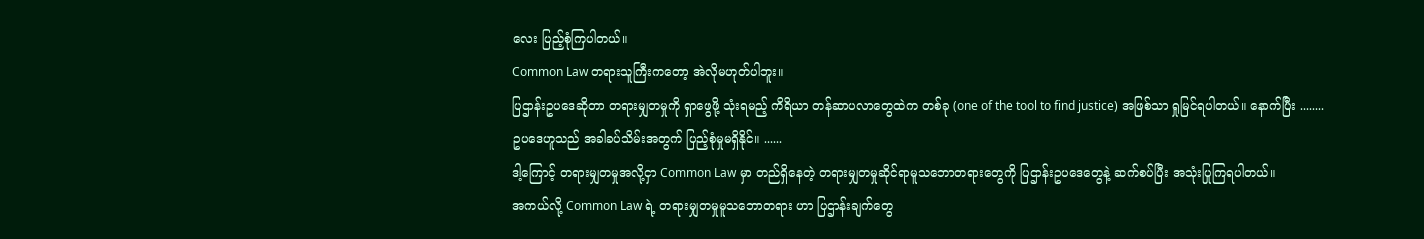လေး ပြည့်စုံကြပါတယ်။
Common Law တရားသူကြီးကတော့ အဲလိုမဟုတ်ပါဘူး။
ပြဌာန်းဥပဒေဆိုတာ တရားမျှတမှုကို ရှာဖွေဖို့ သုံးရမည့် ကိရိယာ တန်ဆာပလာတွေထဲက တစ်ခု (one of the tool to find justice) အဖြစ်သာ ရှုမြင်ရပါတယ်။ နောက်ပြီး ........
ဥပဒေဟူသည် အခါခပ်သိမ်းအတွက် ပြည့်စုံမှုမရှိနိုင်။ ......
ဒါ့ကြောင့် တရားမျှတမှုအလို့ငှာ Common Law မှာ တည်ရှိနေတဲ့ တရားမျှတမှုဆိုင်ရာမူသဘောတရားတွေကို ပြဌာန်းဥပဒေတွေနဲ့ ဆက်စပ်ပြီး အသုံးပြုကြရပါတယ်။
အကယ်လို့ Common Law ရဲ့ တရားမျှတမှုမူသဘောတရား ဟာ ပြဌာန်းချက်တွေ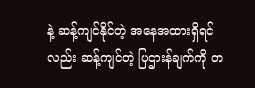နဲ့ ဆန့်ကျင်နိုင်တဲ့ အနေအထားရှိရင်လည်း ဆန့်ကျင်တဲ့ ပြဌားန်ချက်ကို တ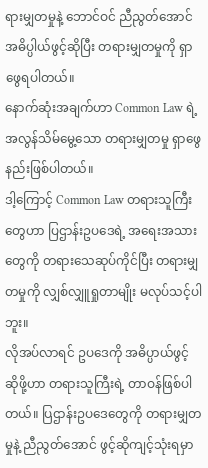ရားမျှတမှုနဲ့ ဘောင်ဝင် ညီညွတ်အောင် အဓိပ္ပါယ်ဖွင့်ဆိုပြီး တရားမျှတမှုကို ရှာဖွေရပါတယ်။
နောက်ဆုံးအချက်ဟာ Common Law ရဲ့ အလွန်သိမ်မွေ့သော တရားမျှတမှု ရှာဖွေနည်းဖြစ်ပါတယ်။
ဒါ့ကြောင့် Common Law တရားသူကြီးတွေဟာ ပြဌာန်းဥပဒေရဲ့ အရေးအသားတွေကို တရားသေဆုပ်ကိုင်ပြီး တရားမျှတမှုကို လျှစ်လျှူရှုတာမျိုး မလုပ်သင့်ပါဘူး။
လိုအပ်လာရင် ဥပဒေကို အဓိပ္ပာယ်ဖွင့်ဆိုဖို့ဟာ တရားသူကြီးရဲ့ တာဝန်ဖြစ်ပါတယ်။ ပြဌာန်းဥပဒေတွေကို တရားမျှတမှုနဲ့ ညီညွတ်အောင် ဖွင့်ဆိုကျင့်သုံးရမှာ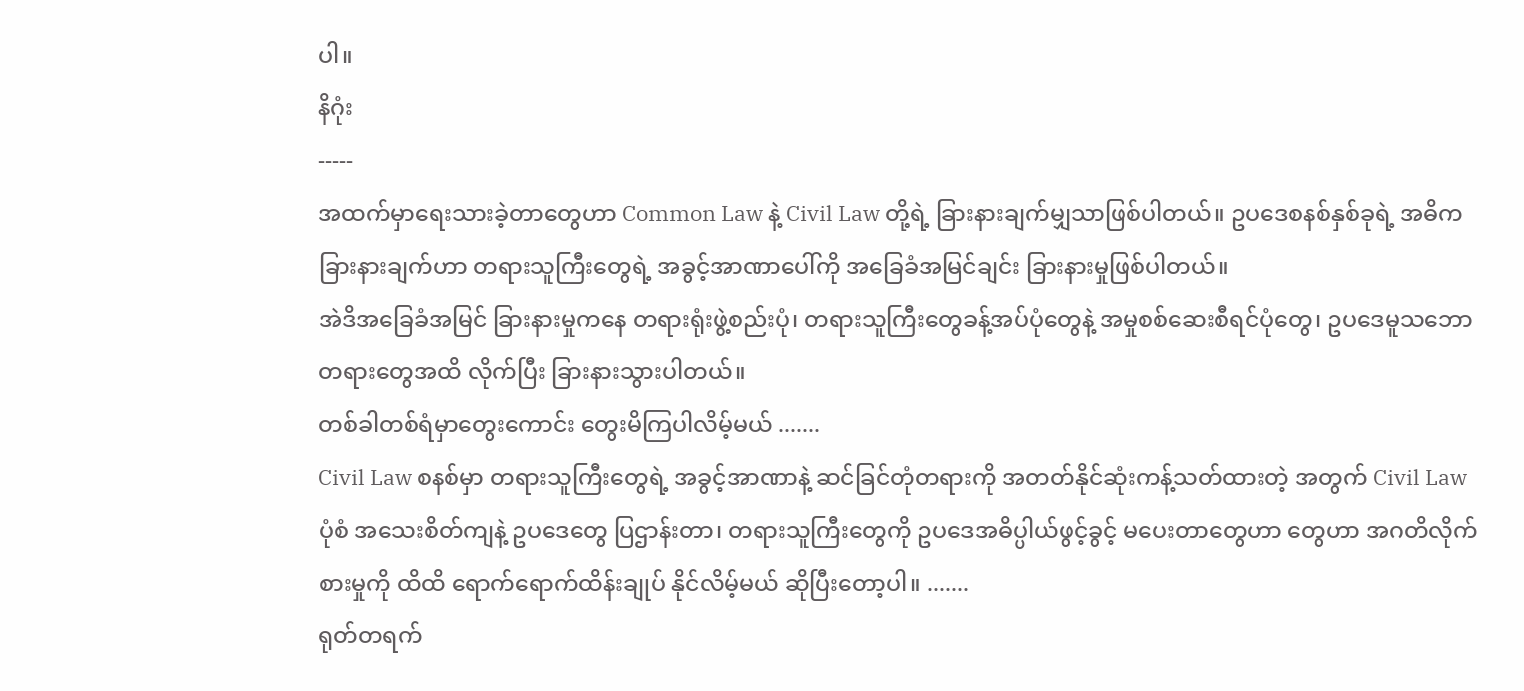ပါ။
နိဂုံး
-----
အထက်မှာရေးသားခဲ့တာတွေဟာ Common Law နဲ့ Civil Law တို့ရဲ့ ခြားနားချက်မျှသာဖြစ်ပါတယ်။ ဥပဒေစနစ်နှစ်ခုရဲ့ အဓိကခြားနားချက်ဟာ တရားသူကြီးတွေရဲ့ အခွင့်အာဏာပေါ်ကို အခြေခံအမြင်ချင်း ခြားနားမှုဖြစ်ပါတယ်။
အဲဒိအခြေခံအမြင် ခြားနားမှုကနေ တရားရုံးဖွဲ့စည်းပုံ၊ တရားသူကြီးတွေခန့်အပ်ပုံတွေနဲ့ အမှုစစ်ဆေးစီရင်ပုံတွေ၊ ဥပဒေမူသဘောတရားတွေအထိ လိုက်ပြီး ခြားနားသွားပါတယ်။
တစ်ခါတစ်ရံမှာတွေးကောင်း တွေးမိကြပါလိမ့်မယ် .......
Civil Law စနစ်မှာ တရားသူကြီးတွေရဲ့ အခွင့်အာဏာနဲ့ ဆင်ခြင်တုံတရားကို အတတ်နိုင်ဆုံးကန့်သတ်ထားတဲ့ အတွက် Civil Law ပုံစံ အသေးစိတ်ကျနဲ့ ဥပဒေတွေ ပြဌာန်းတာ၊ တရားသူကြီးတွေကို ဥပဒေအဓိပ္ပါယ်ဖွင့်ခွင့် မပေးတာတွေဟာ တွေဟာ အဂတိလိုက်စားမှုကို ထိထိ ရောက်ရောက်ထိန်းချုပ် နိုင်လိမ့်မယ် ဆိုပြီးတော့ပါ။ .......
ရုတ်တရက်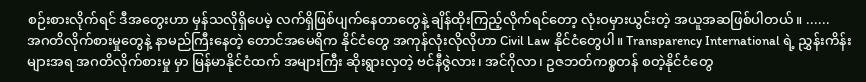စဉ်းစားလိုက်ရင် ဒီအတွေးဟာ မှန်သလိုရှိပေမဲ့ လက်ရှိဖြစ်ပျက်နေတာတွေနဲ့ ချိန်ထိုးကြည့်လိုက်ရင်တော့ လုံးဝမှားယွင်းတဲ့ အယူအဆဖြစ်ပါတယ်။ ......
အဂတိလိုက်စားမှုတွေနဲ့ နာမည်ကြီးနေတဲ့ တောင်အမေရိက နိုင်ငံတွေ အကုန်လုံးလိုလိုဟာ Civil Law နိုင်ငံတွေပါ။ Transparency International ရဲ့ ညွှန်းကိန်းများအရ အဂတိလိုက်စားမှု မှာ မြန်မာနိုင်ငံထက် အများကြီး ဆိုးရွားလှတဲ့ ဗင်နီဇွဲလား၊ အင်ဂိုလာ၊ ဥဇဘတ်ကစ္စတန် စတဲ့နိုင်ငံတွေ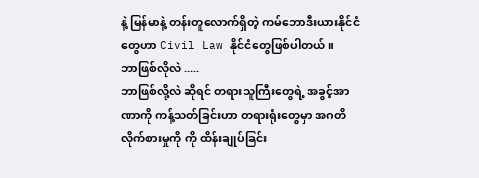နဲ့ မြန်မာနဲ့ တန်းတူလောက်ရှိတဲ့ ကမ်ဘောဒီးယားနိုင်ငံတွေဟာ Civil Law နိုင်ငံတွေဖြစ်ပါတယ်။
ဘာဖြစ်လိုလဲ .....
ဘာဖြစ်လို့လဲ ဆိုရင် တရားသူကြီးတွေရဲ့ အခွင့်အာဏာကို ကန့်သတ်ခြင်းဟာ တရားရုံးတွေမှာ အဂတိလိုက်စားမှုကို ကို ထိန်းချုပ်ခြင်း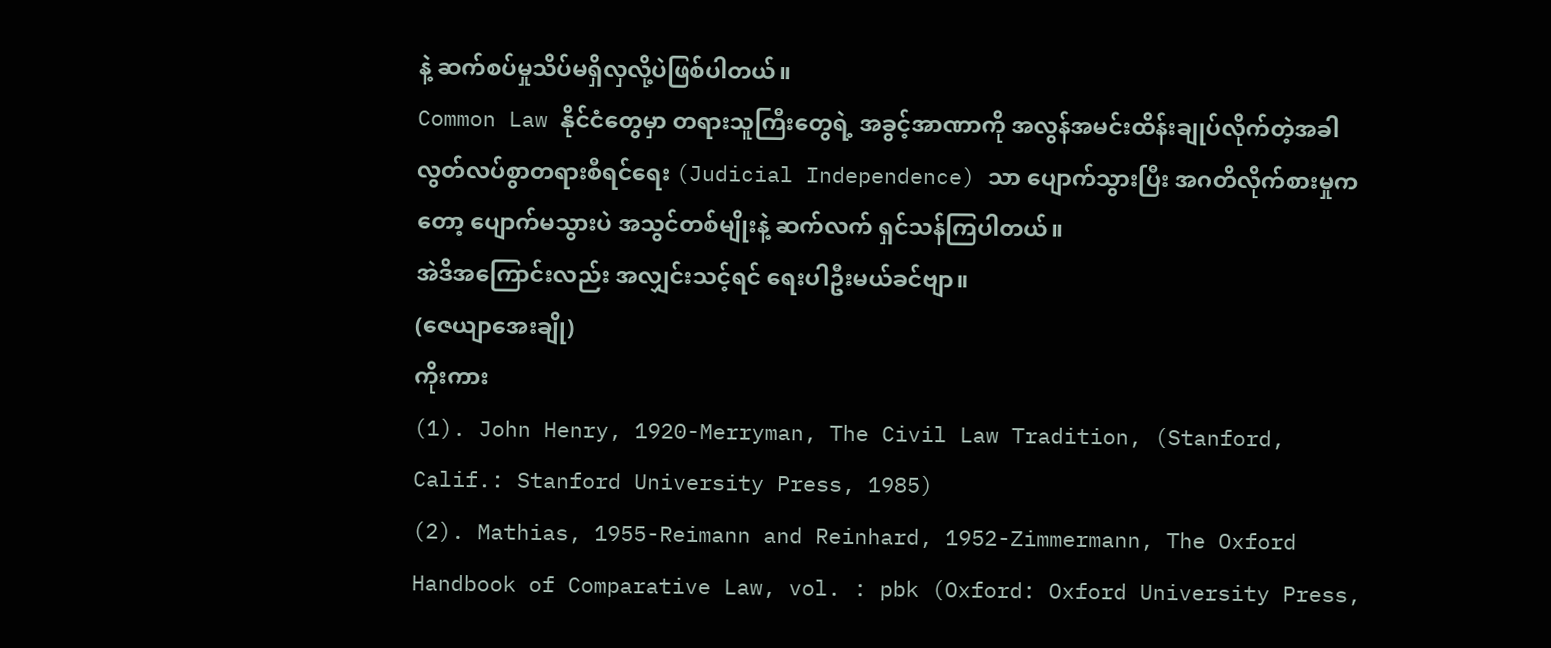နဲ့ ဆက်စပ်မှုသိပ်မရှိလှလို့ပဲဖြစ်ပါတယ်။
Common Law နိုင်ငံတွေမှာ တရားသူကြီးတွေရဲ့ အခွင့်အာဏာကို အလွန်အမင်းထိန်းချုပ်လိုက်တဲ့အခါ လွတ်လပ်စွာတရားစီရင်ရေး (Judicial Independence) သာ ပျောက်သွားပြီး အဂတိလိုက်စားမှုကတော့ ပျောက်မသွားပဲ အသွင်တစ်မျိုးနဲ့ ဆက်လက် ရှင်သန်ကြပါတယ်။
အဲဒိအကြောင်းလည်း အလျှင်းသင့်ရင် ရေးပါဦးမယ်ခင်ဗျာ။
(ဇေယျာအေးချို)
ကိုးကား
(1). John Henry, 1920-Merryman, The Civil Law Tradition, (Stanford, Calif.: Stanford University Press, 1985)
(2). Mathias, 1955-Reimann and Reinhard, 1952-Zimmermann, The Oxford Handbook of Comparative Law, vol. : pbk (Oxford: Oxford University Press,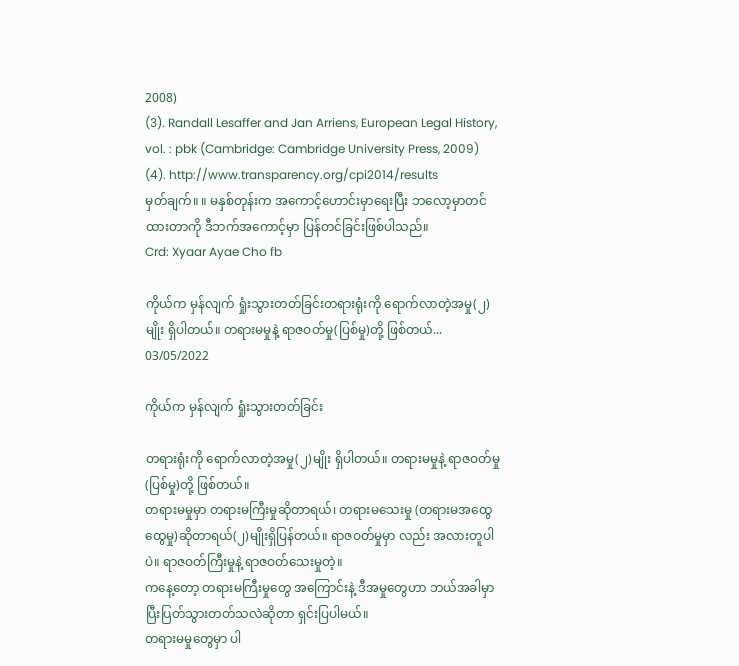2008)
(3). Randall Lesaffer and Jan Arriens, European Legal History, vol. : pbk (Cambridge: Cambridge University Press, 2009)
(4). http://www.transparency.org/cpi2014/results
မှတ်ချက်။ ။ မနှစ်တုန်းက အကောင့်ဟောင်းမှာရေးပြီး ဘလော့မှာတင်ထားတာကို ဒီဘက်အကောင့်မှာ ပြန်တင်ခြင်းဖြစ်ပါသည်။
Crd: Xyaar Ayae Cho fb

ကိုယ်က မှန်လျက် ရှုံးသွားတတ်ခြင်းတရားရုံးကို ရောက်လာတဲ့အမှု(၂)မျိုး ရှိပါတယ်။ တရားမမှုနဲ့ ရာဇဝတ်မှု(ပြစ်မှု)တို့ ဖြစ်တယ်...
03/05/2022

ကိုယ်က မှန်လျက် ရှုံးသွားတတ်ခြင်း

တရားရုံးကို ရောက်လာတဲ့အမှု(၂)မျိုး ရှိပါတယ်။ တရားမမှုနဲ့ ရာဇဝတ်မှု(ပြစ်မှု)တို့ ဖြစ်တယ်။
တရားမမှုမှာ တရားမကြီးမှုဆိုတာရယ်၊ တရားမသေးမှု (တရားမအထွေထွေမှု)ဆိုတာရယ်(၂)မျိုးရှိပြန်တယ်။ ရာဇဝတ်မှုမှာ လည်း အလားတူပါပဲ။ ရာဇဝတ်ကြီးမှုနဲ့ ရာဇဝတ်သေးမှုတဲ့။
ကနေ့တော့ တရားမကြီးမှုတွေ အကြောင်းနဲ့ ဒီအမှုတွေဟာ ဘယ်အခါမှာ ပြီးပြတ်သွားတတ်သလဲဆိုတာ ရှင်းပြပါမယ်။
တရားမမှုတွေမှာ ပါ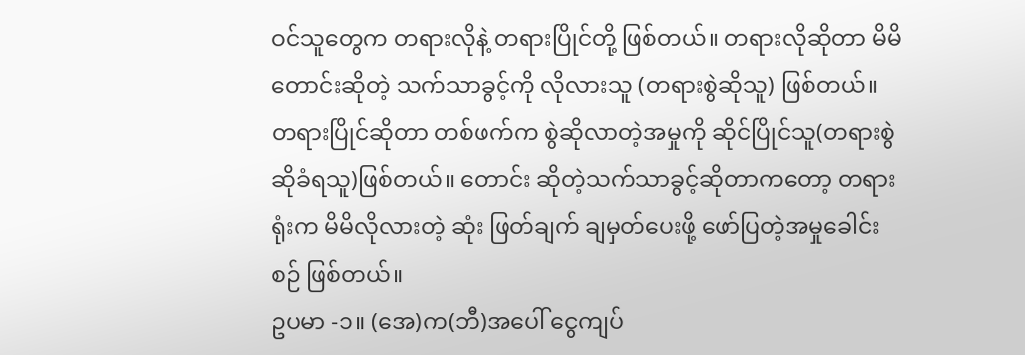ဝင်သူတွေက တရားလိုနဲ့ တရားပြိုင်တို့ ဖြစ်တယ်။ တရားလိုဆိုတာ မိမိတောင်းဆိုတဲ့ သက်သာခွင့်ကို လိုလားသူ (တရားစွဲဆိုသူ) ဖြစ်တယ်။ တရားပြိုင်ဆိုတာ တစ်ဖက်က စွဲဆိုလာတဲ့အမှုကို ဆိုင်ပြိုင်သူ(တရားစွဲဆိုခံရသူ)ဖြစ်တယ်။ တောင်း ဆိုတဲ့သက်သာခွင့်ဆိုတာကတော့ တရားရုံးက မိမိလိုလားတဲ့ ဆုံး ဖြတ်ချက် ချမှတ်ပေးဖို့ ဖော်ပြတဲ့အမှုခေါင်းစဉ် ဖြစ်တယ်။
ဥပမာ -၁။ (အေ)က(ဘီ)အပေါ် ငွေကျပ်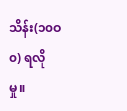သိန်း(၁၀ဝ၀) ရလိုမှု။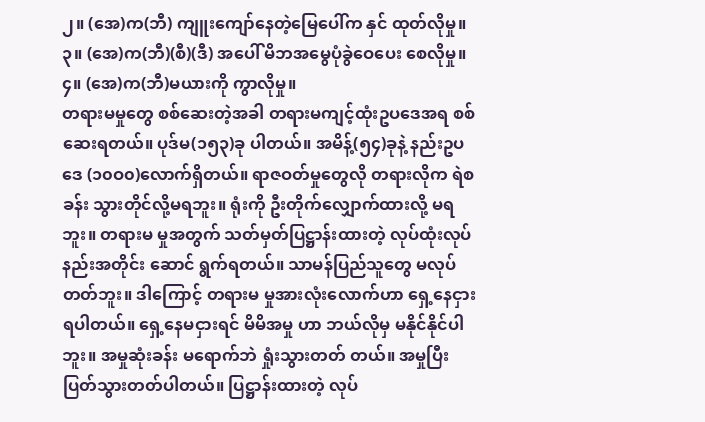၂။ (အေ)က(ဘီ) ကျူးကျော်နေတဲ့မြေပေါ်က နှင် ထုတ်လိုမှု။
၃။ (အေ)က(ဘီ)(စီ)(ဒီ) အပေါ် မိဘအမွေပုံခွဲဝေပေး စေလိုမှု။
၄။ (အေ)က(ဘီ)မယားကို ကွာလိုမှု။
တရားမမှုတွေ စစ်ဆေးတဲ့အခါ တရားမကျင့်ထုံးဥပဒေအရ စစ်ဆေးရတယ်။ ပုဒ်မ(၁၅၃)ခု ပါတယ်။ အမိန့်(၅၄)ခုနဲ့ နည်းဥပဒေ (၁၀ဝ၀)လောက်ရှိတယ်။ ရာဇဝတ်မှုတွေလို တရားလိုက ရဲစခန်း သွားတိုင်လို့မရဘူး။ ရုံးကို ဦးတိုက်လျှောက်ထားလို့ မရဘူး။ တရားမ မှုအတွက် သတ်မှတ်ပြဋ္ဌာန်းထားတဲ့ လုပ်ထုံးလုပ်နည်းအတိုင်း ဆောင် ရွက်ရတယ်။ သာမန်ပြည်သူတွေ မလုပ်တတ်ဘူး။ ဒါကြောင့် တရားမ မှုအားလုံးလောက်ဟာ ရှေ့နေငှားရပါတယ်။ ရှေ့နေမငှားရင် မိမိအမှု ဟာ ဘယ်လိုမှ မနိုင်နိုင်ပါဘူး။ အမှုဆုံးခန်း မရောက်ဘဲ ရှုံးသွားတတ် တယ်။ အမှုပြီးပြတ်သွားတတ်ပါတယ်။ ပြဋ္ဌာန်းထားတဲ့ လုပ်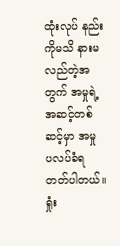ထုံးလုပ် နည်းကိုမသိ နားမလည်တဲ့အတွက် အမှုရဲ့အဆင့်တစ်ဆင့်မှာ အမှု ပလပ်ခံရတတ်ပါတယ်။ ရှုံး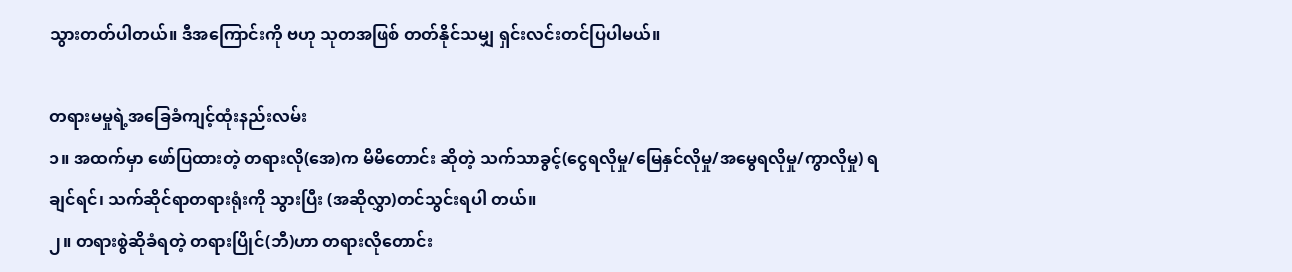သွားတတ်ပါတယ်။ ဒီအကြောင်းကို ဗဟု သုတအဖြစ် တတ်နိုင်သမျှ ရှင်းလင်းတင်ပြပါမယ်။

တရားမမှုရဲ့အခြေခံကျင့်ထုံးနည်းလမ်း
၁။ အထက်မှာ ဖော်ပြထားတဲ့ တရားလို(အေ)က မိမိတောင်း ဆိုတဲ့ သက်သာခွင့်(ငွေရလိုမှု/မြေနှင်လိုမှု/အမွေရလိုမှု/ကွာလိုမှု) ရချင်ရင်၊ သက်ဆိုင်ရာတရားရုံးကို သွားပြီး (အဆိုလွှာ)တင်သွင်းရပါ တယ်။
၂။ တရားစွဲဆိုခံရတဲ့ တရားပြိုင်(ဘီ)ဟာ တရားလိုတောင်း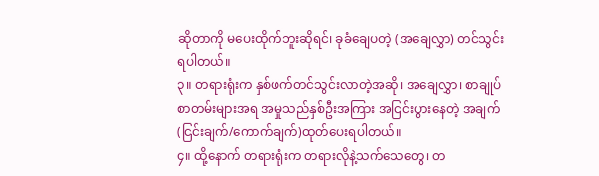ဆိုတာကို မပေးထိုက်ဘူးဆိုရင်၊ ခုခံချေပတဲ့ (အချေလွှာ) တင်သွင်း ရပါတယ်။
၃။ တရားရုံးက နှစ်ဖက်တင်သွင်းလာတဲ့အဆို၊ အချေလွှာ၊ စာချုပ်စာတမ်းများအရ အမှုသည်နှစ်ဦးအကြား အငြင်းပွားနေတဲ့ အချက်(ငြင်းချက်/ကောက်ချက်)ထုတ်ပေးရပါတယ်။
၄။ ထို့နောက် တရားရုံးက တရားလိုနဲ့သက်သေတွေ၊ တ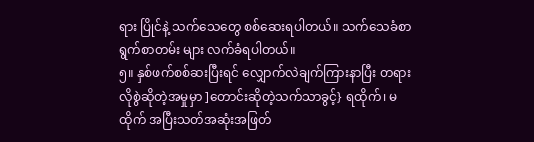ရား ပြိုင်နဲ့ သက်သေတွေ စစ်ဆေးရပါတယ်။ သက်သေခံစာရွက်စာတမ်း များ လက်ခံရပါတယ်။
၅။ နှစ်ဖက်စစ်ဆးပြီးရင် လျှောက်လဲချက်ကြားနာပြီး တရား လိုစွဲဆိုတဲ့အမှုမှာ ]တောင်းဆိုတဲ့သက်သာခွင့်} ရထိုက်၊ မထိုက် အပြီးသတ်အဆုံးအဖြတ်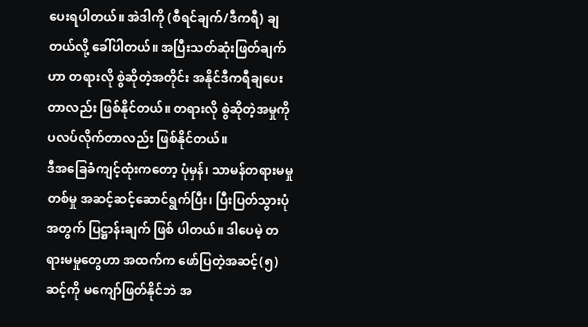ပေးရပါတယ်။ အဲဒါကို (စီရင်ချက်/ဒီကရီ) ချတယ်လို့ ခေါ်ပါတယ်။ အပြီးသတ်ဆုံးဖြတ်ချက်ဟာ တရားလို စွဲဆိုတဲ့အတိုင်း အနိုင်ဒီကရီချပေးတာလည်း ဖြစ်နိုင်တယ်။ တရားလို စွဲဆိုတဲ့အမှုကို ပလပ်လိုက်တာလည်း ဖြစ်နိုင်တယ်။
ဒီအခြေခံကျင့်ထုံးကတော့ ပုံမှန်၊ သာမန်တရားမမှုတစ်မှု အဆင့်ဆင့်ဆောင်ရွက်ပြီး၊ ပြီးပြတ်သွားပုံအတွက် ပြဋ္ဌာန်းချက် ဖြစ် ပါတယ်။ ဒါပေမဲ့ တရားမမှုတွေဟာ အထက်က ဖော်ပြတဲ့အဆင့်(၅)ဆင့်ကို မကျော်ဖြတ်နိုင်ဘဲ အ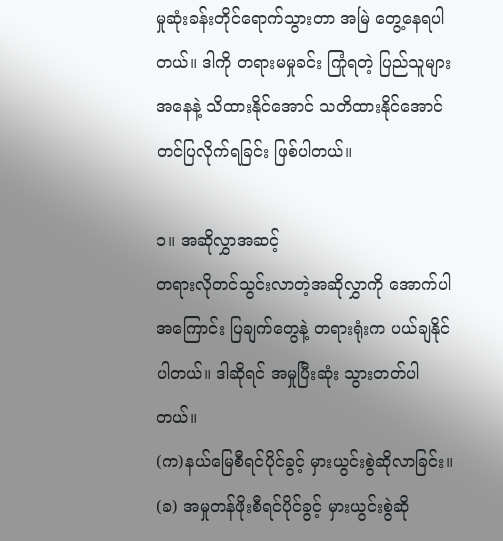မှုဆုံးခန်းတိုင်ရောက်သွားတာ အမြဲ တွေ့နေရပါတယ်။ ဒါကို တရားမမှုခင်း ကြုံရတဲ့ ပြည်သူများအနေနဲ့ သိထားနိုင်အောင် သတိထားနိုင်အောင်တင်ပြလိုက်ရခြင်း ဖြစ်ပါတယ်။

၁။ အဆိုလွှာအဆင့်
တရားလိုတင်သွင်းလာတဲ့အဆိုလွှာကို အောက်ပါအကြောင်း ပြချက်တွေနဲ့ တရားရုံးက ပယ်ချနိုင်ပါတယ်။ ဒါဆိုရင် အမှုပြီးဆုံး သွားတတ်ပါတယ်။
(က)နယ်မြေစီရင်ပိုင်ခွင့် မှားယွင်းစွဲဆိုလာခြင်း။
(ခ) အမှုတန်ဖိုးစီရင်ပိုင်ခွင့် မှားယွင်းစွဲဆို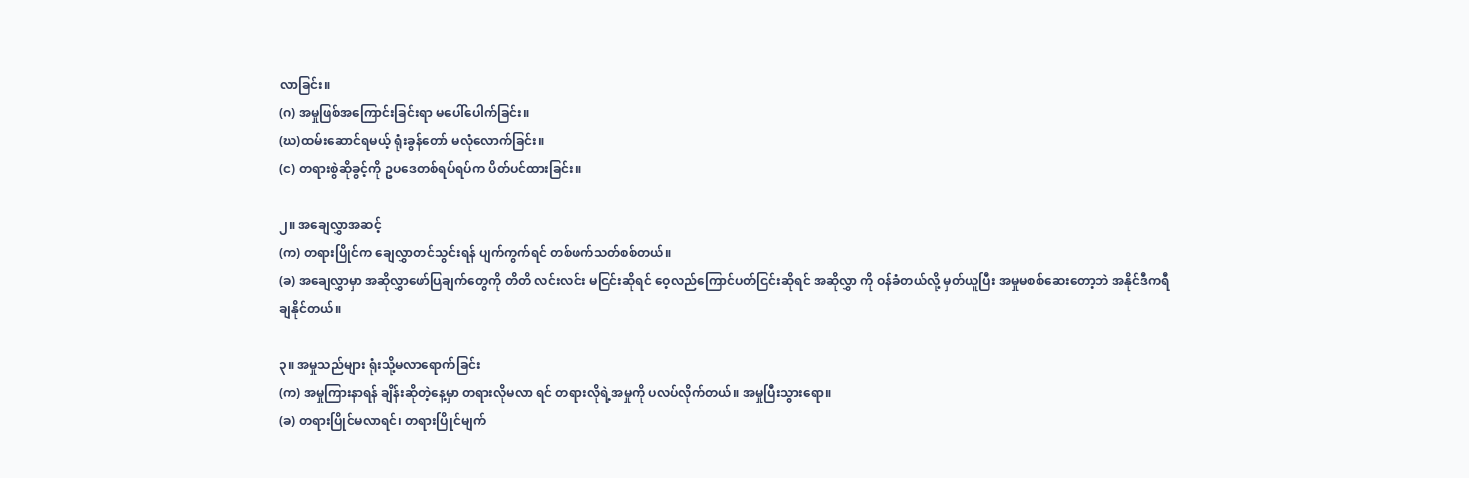လာခြင်း။
(ဂ) အမှုဖြစ်အကြောင်းခြင်းရာ မပေါ်ပေါက်ခြင်း။
(ဃ)ထမ်းဆောင်ရမယ့် ရုံးခွန်တော် မလုံလောက်ခြင်း။
(င) တရားစွဲဆိုခွင့်ကို ဥပဒေတစ်ရပ်ရပ်က ပိတ်ပင်ထားခြင်း။

၂။ အချေလွှာအဆင့်
(က) တရားပြိုင်က ချေလွှာတင်သွင်းရန် ပျက်ကွက်ရင် တစ်ဖက်သတ်စစ်တယ်။
(ခ) အချေလွှာမှာ အဆိုလွှာဖော်ပြချက်တွေကို တိတိ လင်းလင်း မငြင်းဆိုရင် ဝေ့လည်ကြောင်ပတ်ငြင်းဆိုရင် အဆိုလွှာ ကို ဝန်ခံတယ်လို့ မှတ်ယူပြီး အမှုမစစ်ဆေးတော့ဘဲ အနိုင်ဒီကရီ ချနိုင်တယ်။

၃။ အမှုသည်များ ရုံးသို့မလာရောက်ခြင်း
(က) အမှုကြားနာရန် ချိန်းဆိုတဲ့နေ့မှာ တရားလိုမလာ ရင် တရားလိုရဲ့အမှုကို ပလပ်လိုက်တယ်။ အမှုပြီးသွားရော။
(ခ) တရားပြိုင်မလာရင်၊ တရားပြိုင်မျက်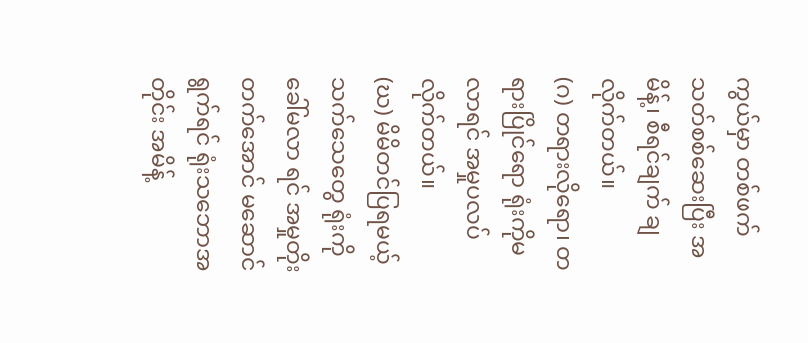ကွယ်မှာ တစ်ဖက်သတ်စစ်ဆေးပြီး အမိန့်၊ စီရင်ချက် ချလိုက်တယ်။
(ဂ) တရားလိုရော၊ တရားပြိုင်ရော ရုံးကိုမလာရင် အမှုပလပ်လိုက်တယ်။
(ဃ) မိမိတင်ပြရမယ့် သက်သေတွေ ရုံးကို ခေါ်မလာ ရင် အမှုတိုးတက်အောင် မဆောင်ရွက်ရင် ရုံးသဘောအတိုင်း အမိန့်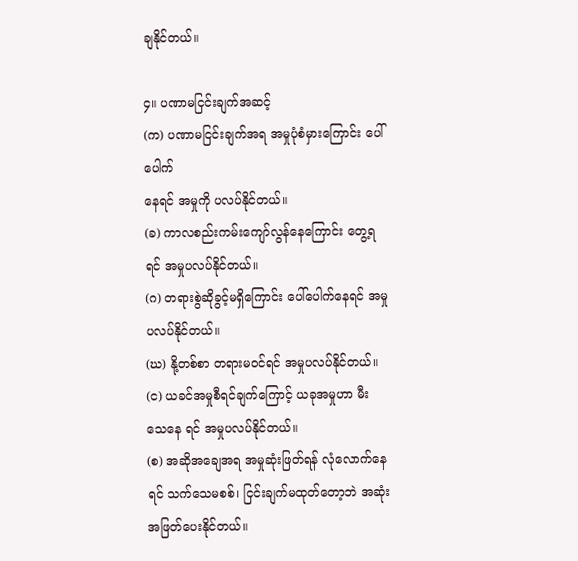ချနိုင်တယ်။

၄။ ပဏာမငြင်းချက်အဆင့်
(က) ပဏာမငြင်းချက်အရ အမှုပုံစံမှားကြောင်း ပေါ်ပေါက်
နေရင် အမှုကို ပလပ်နိုင်တယ်။
(ခ) ကာလစည်းကမ်းကျော်လွန်နေကြောင်း တွေ့ရရင် အမှုပလပ်နိုင်တယ်။
(ဂ) တရားစွဲဆိုခွင့်မရှိကြောင်း ပေါ်ပေါက်နေရင် အမှု ပလပ်နိုင်တယ်။
(ဃ) နို့တစ်စာ တရားမဝင်ရင် အမှုပလပ်နိုင်တယ်။
(င) ယခင်အမှုစီရင်ချက်ကြောင့် ယခုအမှုဟာ မီးသေနေ ရင် အမှုပလပ်နိုင်တယ်။
(စ) အဆိုအချေအရ အမှုဆုံးဖြတ်ရန် လုံလောက်နေရင် သက်သေမစစ်၊ ငြင်းချက်မထုတ်တော့ဘဲ အဆုံးအဖြတ်ပေးနိုင်တယ်။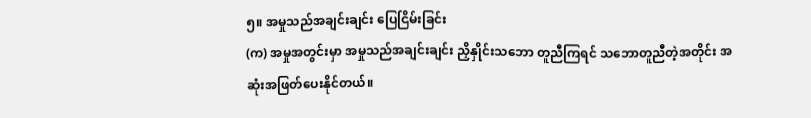၅။ အမှုသည်အချင်းချင်း ပြေငြိမ်းခြင်း
(က) အမှုအတွင်းမှာ အမှုသည်အချင်းချင်း ညှိနှိုင်းသဘော တူညီကြရင် သဘောတူညီတဲ့အတိုင်း အဆုံးအဖြတ်ပေးနိုင်တယ်။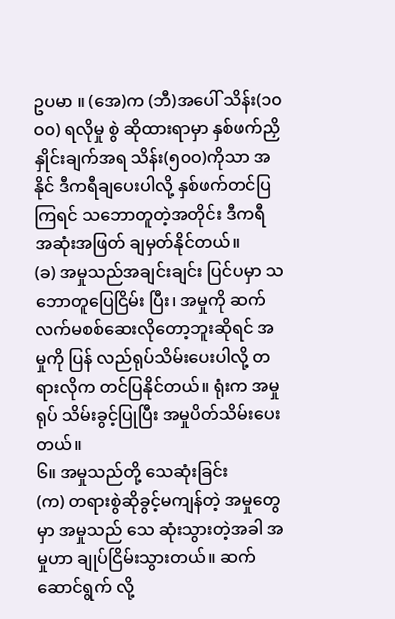ဥပမာ ။ (အေ)က (ဘီ)အပေါ် သိန်း(၁၀ဝ၀) ရလိုမှု စွဲ ဆိုထားရာမှာ နှစ်ဖက်ညှိနှိုင်းချက်အရ သိန်း(၅၀ဝ)ကိုသာ အနိုင် ဒီကရီချပေးပါလို့ နှစ်ဖက်တင်ပြကြရင် သဘောတူတဲ့အတိုင်း ဒီကရီ အဆုံးအဖြတ် ချမှတ်နိုင်တယ်။
(ခ) အမှုသည်အချင်းချင်း ပြင်ပမှာ သဘောတူပြေငြိမ်း ပြီး၊ အမှုကို ဆက်လက်မစစ်ဆေးလိုတော့ဘူးဆိုရင် အမှုကို ပြန် လည်ရုပ်သိမ်းပေးပါလို့ တရားလိုက တင်ပြနိုင်တယ်။ ရုံးက အမှုရုပ် သိမ်းခွင့်ပြုပြီး အမှုပိတ်သိမ်းပေးတယ်။
၆။ အမှုသည်တို့ သေဆုံးခြင်း
(က) တရားစွဲဆိုခွင့်မကျန်တဲ့ အမှုတွေမှာ အမှုသည် သေ ဆုံးသွားတဲ့အခါ အမှုဟာ ချုပ်ငြိမ်းသွားတယ်။ ဆက်ဆောင်ရွက် လို့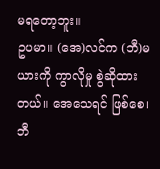မရတော့ဘူး။
ဥပမာ။ (အေ)လင်က (ဘီ)မယားကို ကွာလိုမှု စွဲဆိုထား တယ်။ အေသေရင် ဖြစ်စေ၊ ဘီ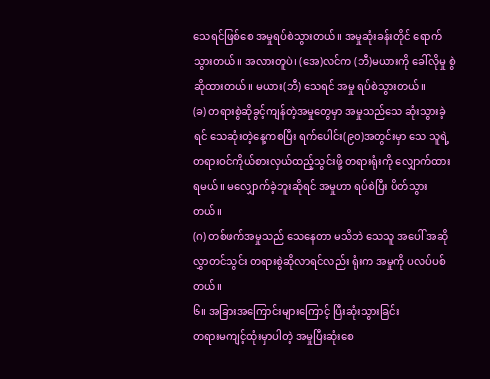သေရင်ဖြစ်စေ အမှုရပ်စဲသွားတယ်။ အမှုဆုံးခန်းတိုင် ရောက်သွားတယ်။ အလားတူပဲ၊ (အေ)လင်က (ဘီ)မယားကို ခေါ်လိုမှု စွဲဆိုထားတယ်။ မယား(ဘီ) သေရင် အမှု ရပ်စဲသွားတယ်။
(ခ) တရားစွဲဆိုခွင့်ကျန်တဲ့အမှုတွေမှာ အမှုသည်သေ ဆုံးသွားခဲ့ရင် သေဆုံးတဲ့နေ့ကစပြီး ရက်ပေါင်း(၉၀)အတွင်းမှာ သေ သူရဲ့ တရားဝင်ကိုယ်စားလှယ်ထည့်သွင်းဖို့ တရားရုံးကို လျှောက်ထား ရမယ်။ မလျှောက်ခဲ့ဘူးဆိုရင် အမှုဟာ ရပ်စဲပြီး ပိတ်သွားတယ်။
(ဂ) တစ်ဖက်အမှုသည် သေနေတာ မသိဘဲ သေသူ အပေါ် အဆိုလွှာတင်သွင်း တရားစွဲဆိုလာရင်လည်း ရုံးက အမှုကို ပလပ်ပစ်တယ်။
၆။ အခြားအကြောင်းများကြောင့် ပြီးဆုံးသွားခြင်း
တရားမကျင့်ထုံးမှာပါတဲ့ အမှုပြီးဆုံးစေ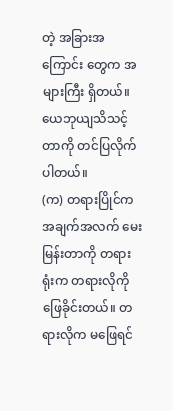တဲ့ အခြားအကြောင်း တွေက အများကြီး ရှိတယ်။ ယေဘုယျသိသင့်တာကို တင်ပြလိုက် ပါတယ်။
(က) တရားပြိုင်က အချက်အလက် မေးမြန်းတာကို တရားရုံးက တရားလိုကို ဖြေခိုင်းတယ်။ တရားလိုက မဖြေရင်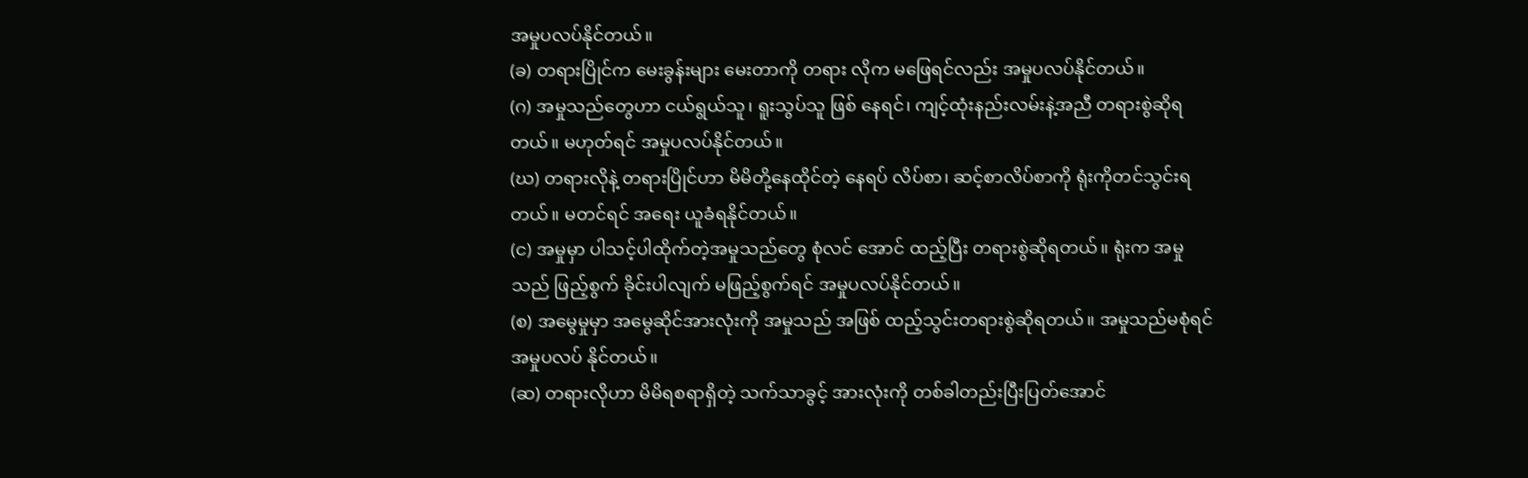အမှုပလပ်နိုင်တယ်။
(ခ) တရားပြိုင်က မေးခွန်းများ မေးတာကို တရား လိုက မဖြေရင်လည်း အမှုပလပ်နိုင်တယ်။
(ဂ) အမှုသည်တွေဟာ ငယ်ရွယ်သူ၊ ရူးသွပ်သူ ဖြစ် နေရင်၊ ကျင့်ထုံးနည်းလမ်းနဲ့အညီ တရားစွဲဆိုရတယ်။ မဟုတ်ရင် အမှုပလပ်နိုင်တယ်။
(ဃ) တရားလိုနဲ့ တရားပြိုင်ဟာ မိမိတို့နေထိုင်တဲ့ နေရပ် လိပ်စာ၊ ဆင့်စာလိပ်စာကို ရုံးကိုတင်သွင်းရတယ်။ မတင်ရင် အရေး ယူခံရနိုင်တယ်။
(င) အမှုမှာ ပါသင့်ပါထိုက်တဲ့အမှုသည်တွေ စုံလင် အောင် ထည့်ပြီး တရားစွဲဆိုရတယ်။ ရုံးက အမှုသည် ဖြည့်စွက် ခိုင်းပါလျက် မဖြည့်စွက်ရင် အမှုပလပ်နိုင်တယ်။
(စ) အမွေမှုမှာ အမွေဆိုင်အားလုံးကို အမှုသည် အဖြစ် ထည့်သွင်းတရားစွဲဆိုရတယ်။ အမှုသည်မစုံရင် အမှုပလပ် နိုင်တယ်။
(ဆ) တရားလိုဟာ မိမိရစရာရှိတဲ့ သက်သာခွင့် အားလုံးကို တစ်ခါတည်းပြီးပြတ်အောင်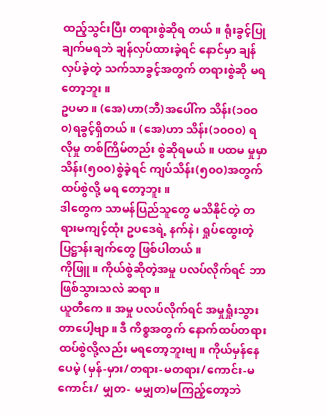ထည့်သွင်းပြီး တရားစွဲဆိုရ တယ်။ ရုံးခွင့်ပြုချက်မရဘဲ ချန်လှပ်ထားခဲ့ရင် နောင်မှာ ချန်လှပ်ခဲ့တဲ့ သက်သာခွင့်အတွက် တရားစွဲဆို မရတော့ဘူး။
ဥပမာ။ (အေ)ဟာ(ဘီ)အပေါ်က သိန်း(၁၀ဝ၀)ရခွင့်ရှိတယ်။ (အေ)ဟာ သိန်း(၁၀ဝ၀) ရလိုမှု တစ်ကြိမ်တည်း စွဲဆိုရမယ်။ ပထမ မှုမှာ သိန်း(၅၀ဝ)စွဲခဲ့ရင် ကျပ်သိန်း(၅၀ဝ)အတွက် ထပ်စွဲလို့ မရ တော့ဘူး။
ဒါတွေက သာမန်ပြည်သူတွေ မသိနိုင်တဲ့ တရားမကျင့်ထုံး ဥပဒေရဲ့ နက်နဲ၊ ရှုပ်ထွေးတဲ့ ပြဋ္ဌာန်းချက်တွေ ဖြစ်ပါတယ်။
ကိုဖြူ။ ကိုယ်စွဲဆိုတဲ့အမှု ပလပ်လိုက်ရင် ဘာဖြစ်သွားသလဲ ဆရာ။
ယူတီကေ။ အမှု ပလပ်လိုက်ရင် အမှုရှုံးသွားတာပေါ့ဗျာ။ ဒီ ကိစ္စအတွက် နောက်ထပ်တရားထပ်စွဲလို့လည်း မရတော့ဘူးဗျ။ ကိုယ်မှန်နေပေမဲ့ (မှန်-မှား/တရား-မတရား/ကောင်း-မကောင်း/ မျှတ- မမျှတ)မကြည့်တော့ဘဲ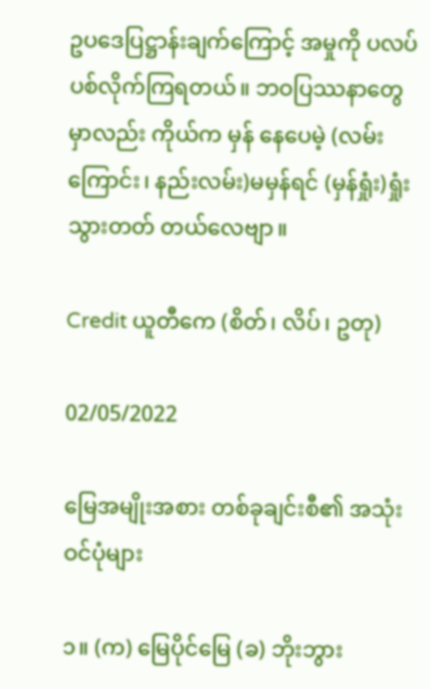ဥပဒေပြဋ္ဌာန်းချက်ကြောင့် အမှုကို ပလပ်ပစ်လိုက်ကြရတယ်။ ဘဝပြဿနာတွေမှာလည်း ကိုယ်က မှန် နေပေမဲ့ (လမ်းကြောင်း၊ နည်းလမ်း)မမှန်ရင် (မှန်ရှုံး)ရှုံးသွားတတ် တယ်လေဗျာ။

Credit ယူတီကေ (စိတ်၊ လိပ်၊ ဥတု)

02/05/2022

မြေအမျိုးအစား တစ်ခုချင်းစီ၏ အသုံးဝင်ပုံများ

၁။ (က) မြေပိုင်မြေ (ခ) ဘိုးဘွား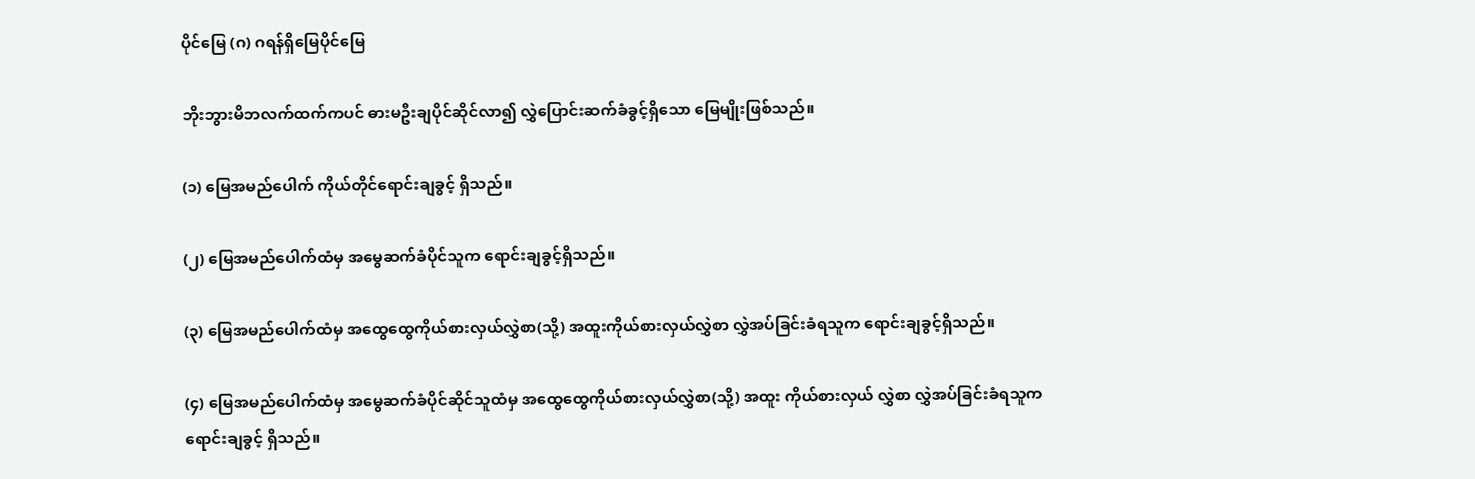ပိုင်မြေ (ဂ) ဂရန်ရှိမြေပိုင်မြေ

ဘိုးဘွားမိဘလက်ထက်ကပင် ဓားမဦးချပိုင်ဆိုင်လာ၍ လွှဲပြောင်းဆက်ခံခွင့်ရှိသော မြေမျိုးဖြစ်သည်။

(၁) မြေအမည်ပေါက် ကိုယ်တိုင်ရောင်းချခွင့် ရှိသည်။

(၂) မြေအမည်ပေါက်ထံမှ အမွေဆက်ခံပိုင်သူက ရောင်းချခွင့်ရှိသည်။

(၃) မြေအမည်ပေါက်ထံမှ အထွေထွေကိုယ်စားလှယ်လွှဲစာ(သို့) အထူးကိုယ်စားလှယ်လွှဲစာ လွှဲအပ်ခြင်းခံရသူက ရောင်းချခွင့်ရှိသည်။

(၄) မြေအမည်ပေါက်ထံမှ အမွေဆက်ခံပိုင်ဆိုင်သူထံမှ အထွေထွေကိုယ်စားလှယ်လွှဲစာ(သို့) အထူး ကိုယ်စားလှယ် လွှဲစာ လွှဲအပ်ခြင်းခံရသူက ရောင်းချခွင့် ရှိသည်။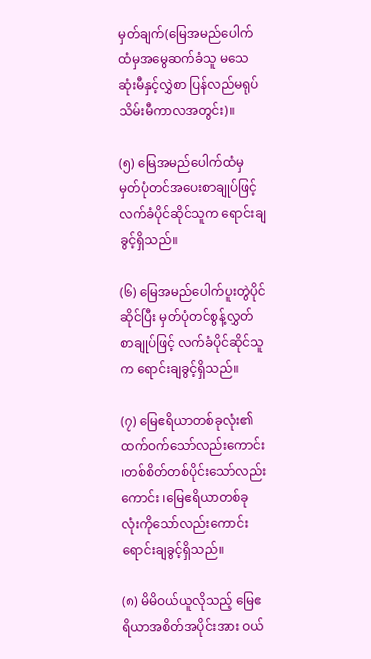မှတ်ချက်(မြေအမည်ပေါက်ထံမှအမွေဆက်ခံသူ မသေဆုံးမီနှင့်လွှဲစာ ပြန်လည်မရုပ်သိမ်းမီကာလအတွင်း)။

(၅) မြေအမည်ပေါက်ထံမှ မှတ်ပုံတင်အပေးစာချုပ်ဖြင့် လက်ခံပိုင်ဆိုင်သူက ရောင်းချခွင့်ရှိသည်။

(၆) မြေအမည်ပေါက်ပူးတွဲပိုင်ဆိုင်ပြီး မှတ်ပုံတင်စွန့်လွှတ်စာချုပ်ဖြင့် လက်ခံပိုင်ဆိုင်သူက ရောင်းချခွင့်ရှိသည်။

(၇) မြေဧရိယာတစ်ခုလုံး၏ ထက်ဝက်သော်လည်းကောင်း ၊တစ်စိတ်တစ်ပိုင်းသော်လည်းကောင်း ၊မြေဧရိယာတစ်ခု လုံးကိုသော်လည်းကောင်း ရောင်းချခွင့်ရှိသည်။

(၈) မိမိဝယ်ယူလိုသည့် မြေဧရိယာအစိတ်အပိုင်းအား ဝယ်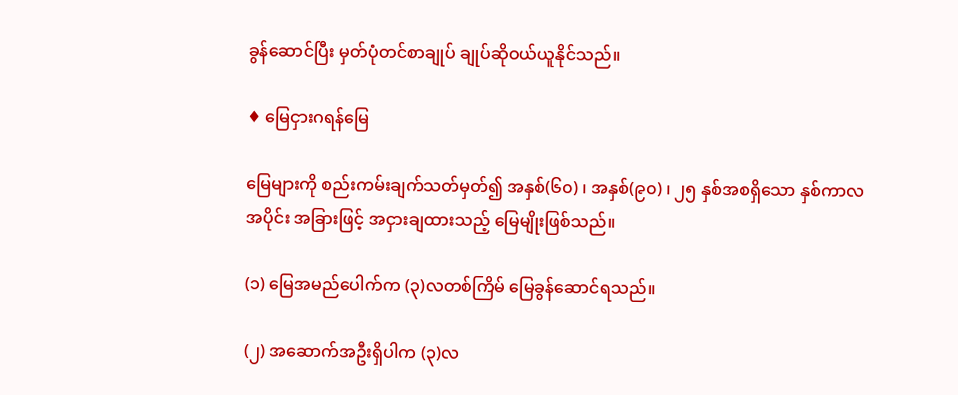ခွန်ဆောင်ပြီး မှတ်ပုံတင်စာချုပ် ချုပ်ဆိုဝယ်ယူနိုင်သည်။

♦ မြေငှားဂရန်မြေ

မြေများကို စည်းကမ်းချက်သတ်မှတ်၍ အနှစ်(၆၀) ၊ အနှစ်(၉၀) ၊ ၂၅ နှစ်အစရှိသော နှစ်ကာလအပိုင်း အခြားဖြင့် အငှားချထားသည့် မြေမျိုးဖြစ်သည်။

(၁) မြေအမည်ပေါက်က (၃)လတစ်ကြိမ် မြေခွန်ဆောင်ရသည်။

(၂) အဆောက်အဦးရှိပါက (၃)လ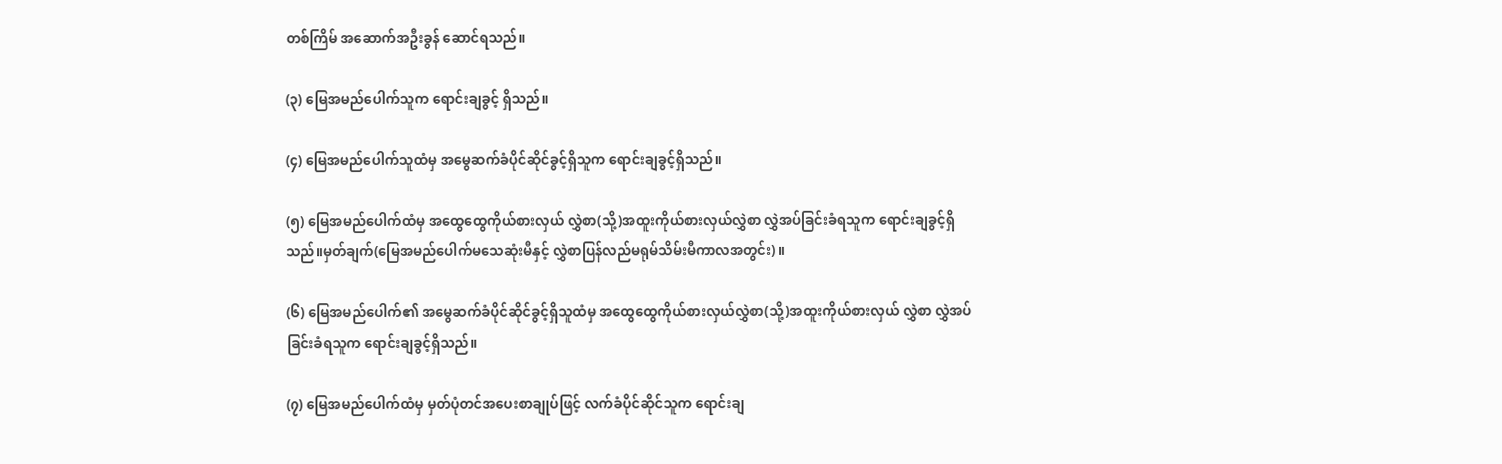တစ်ကြိမ် အဆောက်အဦးခွန် ဆောင်ရသည်။

(၃) မြေအမည်ပေါက်သူက ရောင်းချခွင့် ရှိသည်။

(၄) မြေအမည်ပေါက်သူထံမှ အမွေဆက်ခံပိုင်ဆိုင်ခွင့်ရှိသူက ရောင်းချခွင့်ရှိသည်။

(၅) မြေအမည်ပေါက်ထံမှ အထွေထွေကိုယ်စားလှယ် လွှဲစာ(သို့)အထူးကိုယ်စားလှယ်လွှဲစာ လွှဲအပ်ခြင်းခံရသူက ရောင်းချခွင့်ရှိသည်။မှတ်ချက်(မြေအမည်ပေါက်မသေဆုံးမီနှင့် လွှဲစာပြန်လည်မရုမ်သိမ်းမီကာလအတွင်း)။

(၆) မြေအမည်ပေါက်၏ အမွေဆက်ခံပိုင်ဆိုင်ခွင့်ရှိသူထံမှ အထွေထွေကိုယ်စားလှယ်လွှဲစာ(သို့)အထူးကိုယ်စားလှယ် လွှဲစာ လွှဲအပ်ခြင်းခံရသူက ရောင်းချခွင့်ရှိသည်။

(၇) မြေအမည်ပေါက်ထံမှ မှတ်ပုံတင်အပေးစာချုပ်ဖြင့် လက်ခံပိုင်ဆိုင်သူက ရောင်းချ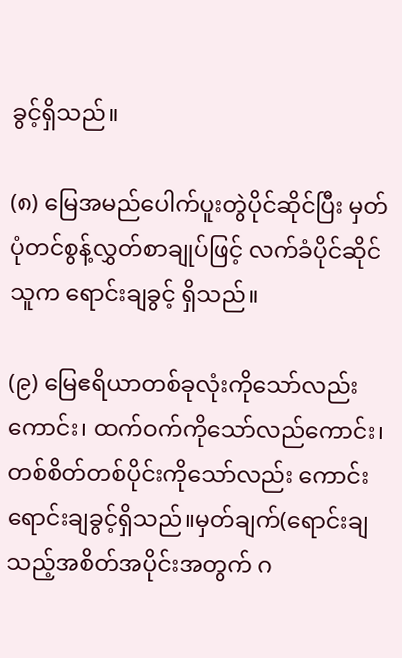ခွင့်ရှိသည်။

(၈) မြေအမည်ပေါက်ပူးတွဲပိုင်ဆိုင်ပြီး မှတ်ပုံတင်စွန့်လွှတ်စာချုပ်ဖြင့် လက်ခံပိုင်ဆိုင်သူက ရောင်းချခွင့် ရှိသည်။

(၉) မြေဧရိယာတစ်ခုလုံးကိုသော်လည်းကောင်း၊ ထက်ဝက်ကိုသော်လည်ကောင်း၊တစ်စိတ်တစ်ပိုင်းကိုသော်လည်း ကောင်း ရောင်းချခွင့်ရှိသည်။မှတ်ချက်(ရောင်းချသည့်အစိတ်အပိုင်းအတွက် ဂ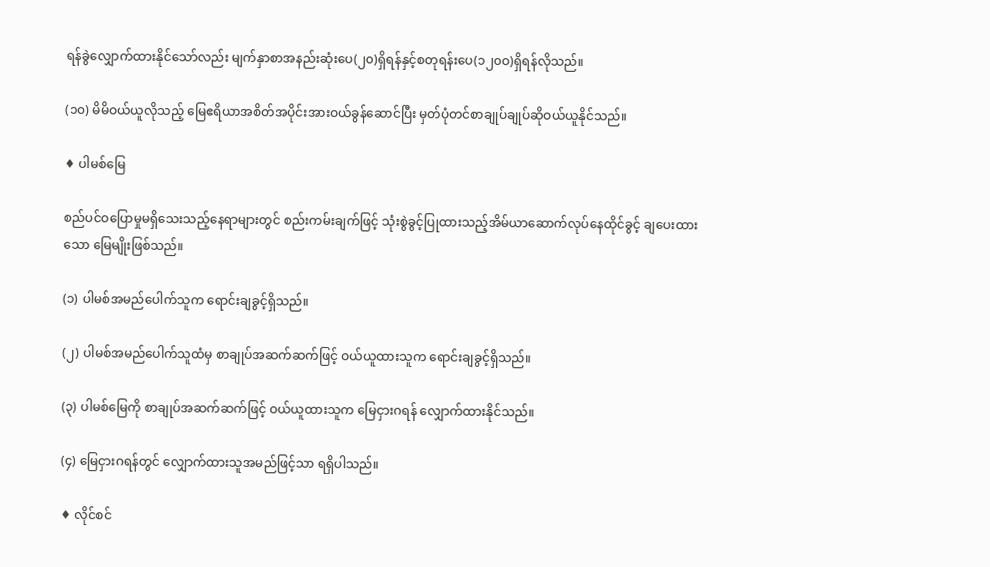ရန်ခွဲလျှောက်ထားနိုင်သော်လည်း မျက်နှာစာအနည်းဆုံးပေ(၂၀)ရှိရန်နှင့်စတုရန်းပေ(၁၂၀ဝ)ရှိရန်လိုသည်။

(၁၀) မိမိဝယ်ယူလိုသည့် မြေဧရိယာအစိတ်အပိုင်းအားဝယ်ခွန်ဆောင်ပြီး မှတ်ပုံတင်စာချုပ်ချုပ်ဆိုဝယ်ယူနိုင်သည်။

♦ ပါမစ်မြေ

စည်ပင်ဝပြောမှုမရှိသေးသည့်နေရာများတွင် စည်းကမ်းချက်ဖြင့် သုံးစွဲခွင့်ပြုထားသည့်အိမ်ယာဆောက်လုပ်နေထိုင်ခွင့် ချပေးထားသော မြေမျိုးဖြစ်သည်။

(၁) ပါမစ်အမည်ပေါက်သူက ရောင်းချခွင့်ရှိသည်။

(၂) ပါမစ်အမည်ပေါက်သူထံမှ စာချုပ်အဆက်ဆက်ဖြင့် ဝယ်ယူထားသူက ရောင်းချခွင့်ရှိသည်။

(၃) ပါမစ်မြေကို စာချုပ်အဆက်ဆက်ဖြင့် ဝယ်ယူထားသူက မြေငှားဂရန် လျှောက်ထားနိုင်သည်။

(၄) မြေငှားဂရန်တွင် လျှောက်ထားသူအမည်ဖြင့်သာ ရရှိပါသည်။

♦ လိုင်စင်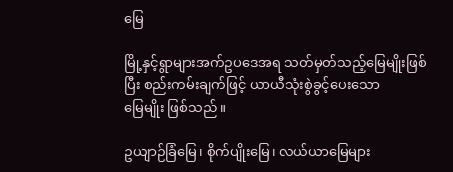မြေ

မြို့နှင့်ရွာများအက်ဥပဒေအရ သတ်မှတ်သည့်မြေမျိုးဖြစ်ပြီး စည်းကမ်းချက်ဖြင့် ယာယီသုံးစွဲခွင့်ပေးသော
မြေမျိုး ဖြစ်သည်။

ဥယျာဉ်ခြံမြေ၊ စိုက်ပျိုးမြေ၊ လယ်ယာမြေများ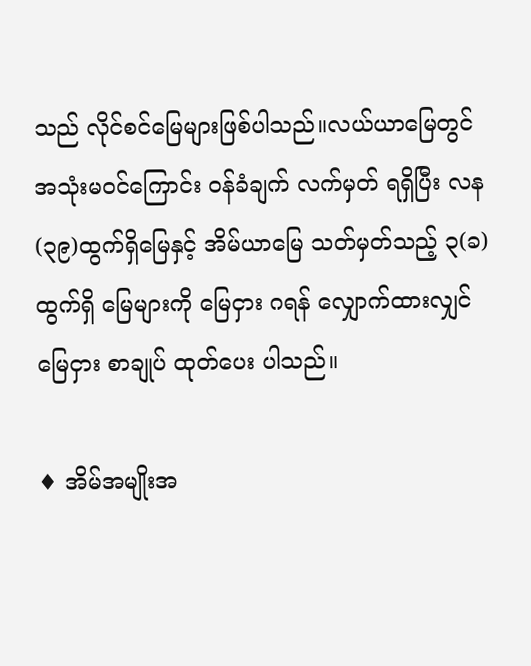သည် လိုင်စင်မြေများဖြစ်ပါသည်။လယ်ယာမြေတွင် အသုံးမဝင်ကြောင်း ဝန်ခံချက် လက်မှတ် ရရှိပြီး လန(၃၉)ထွက်ရှိမြေနှင့် အိမ်ယာမြေ သတ်မှတ်သည့် ၃(ခ)
ထွက်ရှိ မြေများကို မြေငှား ဂရန် လျှောက်ထားလျှင် မြေငှား စာချုပ် ထုတ်ပေး ပါသည်။

♦ အိမ်အမျိုးအ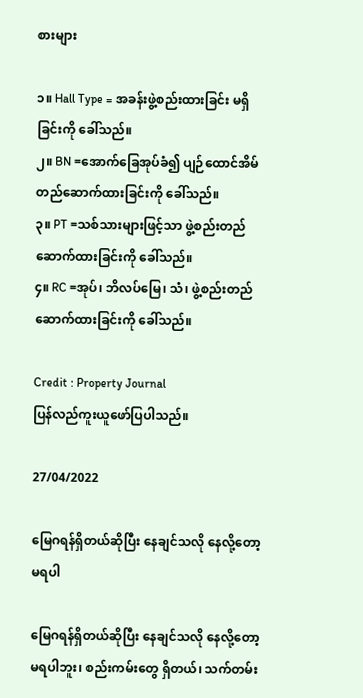စားများ

၁။ Hall Type = အခန်းဖွဲ့စည်းထားခြင်း မရှိခြင်းကို ခေါ်သည်။
၂။ BN =အောက်ခြေအုပ်ခံ၍ ပျဉ်ထောင်အိမ် တည်ဆောက်ထားခြင်းကို ခေါ်သည်။
၃။ PT =သစ်သားများဖြင့်သာ ဖွဲ့စည်းတည်ဆောက်ထားခြင်းကို ခေါ်သည်။
၄။ RC =အုပ်၊ ဘိလပ်မြေ၊ သံ၊ ဖွဲ့စည်းတည်ဆောက်ထားခြင်းကို ခေါ်သည်။

Credit : Property Journal
ပြန်လည်ကူးယူဖော်ပြပါသည်။

27/04/2022

မြေဂရန်ရှိတယ်ဆိုပြီး နေချင်သလို နေလို့တော့ မရပါ

မြေဂရန်ရှိတယ်ဆိုပြီး နေချင်သလို နေလို့တော့ မရပါဘူး၊ စည်းကမ်းတွေ ရှိတယ်၊ သက်တမ်း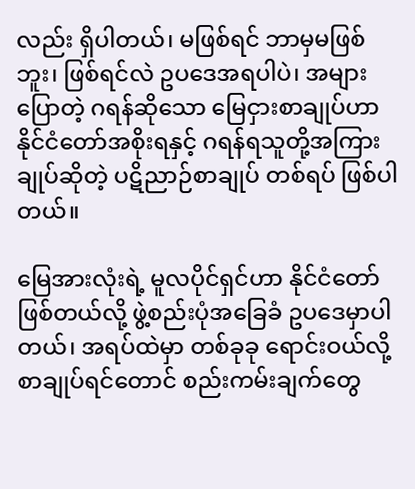လည်း ရှိပါတယ်၊ မဖြစ်ရင် ဘာမှမဖြစ်ဘူး၊ ဖြစ်ရင်လဲ ဥပဒေအရပါပဲ၊ အများပြောတဲ့ ဂရန်ဆိုသော မြေငှားစာချုပ်ဟာ နိုင်ငံတော်အစိုးရနှင့် ဂရန်ရသူတို့အကြား ချုပ်ဆိုတဲ့ ပဋိညာဉ်စာချုပ် တစ်ရပ် ဖြစ်ပါတယ်။

မြေအားလုံးရဲ့ မူလပိုင်ရှင်ဟာ နိုင်ငံတော်ဖြစ်တယ်လို့ ဖွဲ့စည်းပုံအခြေခံ ဥပဒေမှာပါတယ်၊ အရပ်ထဲမှာ တစ်ခုခု ရောင်းဝယ်လို့ စာချုပ်ရင်တောင် စည်းကမ်းချက်တွေ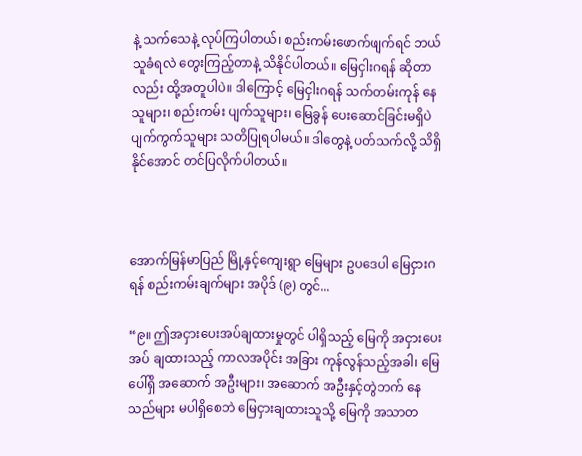နဲ့ သက်သေနဲ့ လုပ်ကြပါတယ်၊ စည်းကမ်းဖောက်ဖျက်ရင် ဘယ်သူခံရလဲ တွေးကြည့်တာနဲ့ သိနိုင်ပါတယ်။ မြေငှါးဂရန် ဆိုတာလည်း ထို့အတူပါပဲ။ ဒါကြောင့် မြေငှါးဂရန် သက်တမ်းကုန် နေသူများ၊ စည်းကမ်း ပျက်သူများ၊ မြေခွန် ပေးဆောင်ခြင်းမရှိပဲ ပျက်ကွက်သူများ သတိပြုရပါမယ်။ ဒါတွေနဲ့ ပတ်သက်လို့ သိရှိနိုင်အောင် တင်ပြလိုက်ပါတယ်။



အောက်မြန်မာပြည် မြို့နှင့်ကျေးရွာ မြေများ ဥပဒေပါ မြေငှားဂရန် စည်းကမ်းချက်များ အပိုဒ် (၉) တွင်...

“၉။ ဤအငှားပေးအပ်ချထားမှုတွင် ပါရှိသည့် မြေကို အငှားပေးအပ် ချထားသည့် ကာလအပိုင်း အခြား ကုန်လွန်သည့်အခါ၊ မြေပေါ်ရှိ အဆောက် အဦးများ၊ အဆောက် အဦးနှင့်တွဲဘက် နေသည်များ မပါရှိစေဘဲ မြေငှားချထားသူသို့ မြေကို အသာတ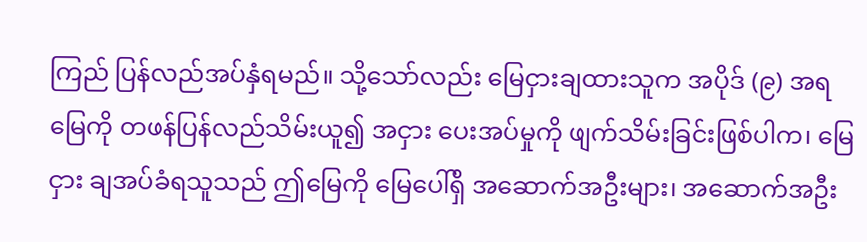ကြည် ပြန်လည်အပ်နှံရမည်။ သို့သော်လည်း မြေငှားချထားသူက အပိုဒ် (၉) အရ မြေကို တဖန်ပြန်လည်သိမ်းယူ၍ အငှား ပေးအပ်မှုကို ဖျက်သိမ်းခြင်းဖြစ်ပါက၊ မြေငှား ချအပ်ခံရသူသည် ဤမြေကို မြေပေါ်ရှိ အဆောက်အဦးများ၊ အဆောက်အဦး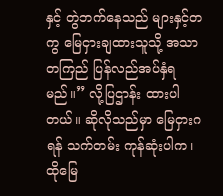နှင့် တွဲဘက်နေသည် များနှင့်တကွ မြေငှားချထားသူသို့ အသာတကြည် ပြန်လည်အပ်နှံရမည်။” လို့ပြဌာန်း ထားပါတယ်။ ဆိုလိုသည်မှာ မြေငှားဂရန် သက်တမ်း ကုန်ဆုံးပါက၊ ထိုမြေ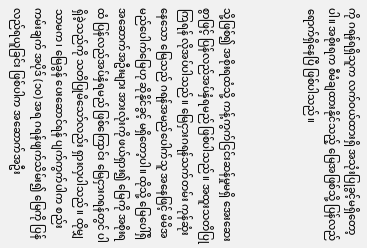ကို ဂရန်ရရှိသူက လက်ဝယ်ထားရှိ အသုံးပြုခွင့်မရှိတော့ပါ။ အစိုးရက စီမံချထားနိုင်သည့် မြေအဖြစ်သို့ ပြန်လည်ရောက်ရှိနေပြီ ဖြစ်ပါသည်။



သို့ဖြစ်၍ အစိုးရထံသို့ ကန့်ကွက်ငြင်းဆန်မှုမရှိ အေးဆေးစွာဖြင့် ပြန်လည်အပ်နှံရမည် ဖြစ်ပါသည်။ အထူးသတိပြုကြရန် လိုအပ်ပါသည်။ မြေငှားဂရန်သက်တမ်း ကုန်ဆုံးနေသော မြေသည် ဂရန်အမည်ပေါက်သူ အနေဖြင့် မိမိအမည်ပေါက်မြေဟု ဆိုနိုင်ခွင့် မရှိတော့ပါ။ ထိုသို့ မြေပေါ်ရှိ အဆောက်အဦးများ အားလုံးကို ဖယ်ရှား၍ မြေကို အစိုးရထံ ပြန်လည်အပ်နှံရမည် ဖြစ်ကြောင်း မြေငှားဂရန်တွင် ပါရှိခဲ့သည်ကို သတိပြုမိသော်လည်း ရှားလှပါသည်။ ထိုမျှသာမက၊ မြေခွန် ပေးဆောင်ရန် ပျက်ကွက်ပါက စည်းကမ်းချက် အပိုဒ် (၁၀) အရ ဂရန်ဖျက်သိမ်း၍ မြေကို ပြန်လည်ရယူခြင်း ဖြစ်ပါက အဆောက်အဦး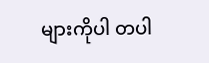များကိုပါ တပါ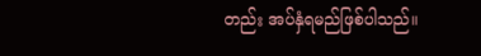တည်း အပ်နှံရမည်ဖြစ်ပါသည်။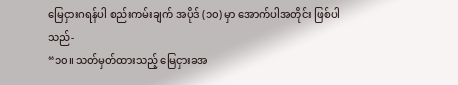မြေငှားဂရန်ပါ စည်းကမ်းချက် အပိုဒ် (၁၀) မှာ အောက်ပါအတိုင်း ဖြစ်ပါသည်-
“၁၀။ သတ်မှတ်ထားသည့် မြေငှားခအ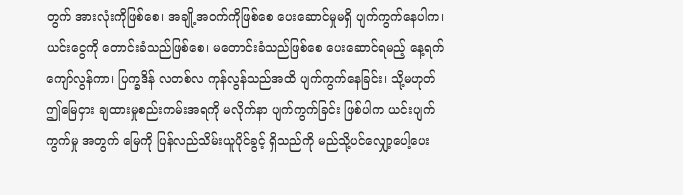တွက် အားလုံးကိုဖြစ်စေ၊ အချို့အဝက်ကိုဖြစ်စေ ပေးဆောင်မှုမရှိ ပျက်ကွက်နေပါက၊ ယင်းငွေကို တောင်းခံသည်ဖြစ်စေ၊ မတောင်းခံသည်ဖြစ်စေ ပေးဆောင်ရမည့် နေ့ရက်ကျော်လွန်ကာ၊ ပြက္ခဒိန် လတစ်လ ကုန်လွန်သည်အထိ ပျက်ကွက်နေခြင်း၊ သို့မဟုတ် ဤမြေငှား ချထားမှုစည်းကမ်းအရကို မလိုက်နာ ပျက်ကွက်ခြင်း ဖြစ်ပါက ယင်းပျက်ကွက်မှု အတွက် မြေကို ပြန်လည်သိမ်းယူပိုင်ခွင့် ရှိသည်ကို မည်သို့ပင်လျှော့ပေါ့ပေး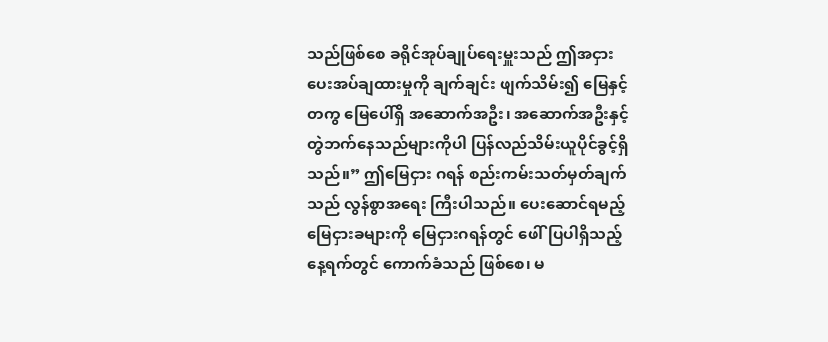သည်ဖြစ်စေ ခရိုင်အုပ်ချုပ်ရေးမှူးသည် ဤအငှား ပေးအပ်ချထားမှုကို ချက်ချင်း ဖျက်သိမ်း၍ မြေနှင့်တကွ မြေပေါ်ရှိ အဆောက်အဦး၊ အဆောက်အဦးနှင့် တွဲဘက်နေသည်များကိုပါ ပြန်လည်သိမ်းယူပိုင်ခွင့်ရှိသည်။” ဤမြေငှား ဂရန် စည်းကမ်းသတ်မှတ်ချက်သည် လွန်စွာအရေး ကြီးပါသည်။ ပေးဆောင်ရမည့် မြေငှားခများကို မြေငှားဂရန်တွင် ဖေါ်ပြပါရှိသည့် နေ့ရက်တွင် ကောက်ခံသည် ဖြစ်စေ၊ မ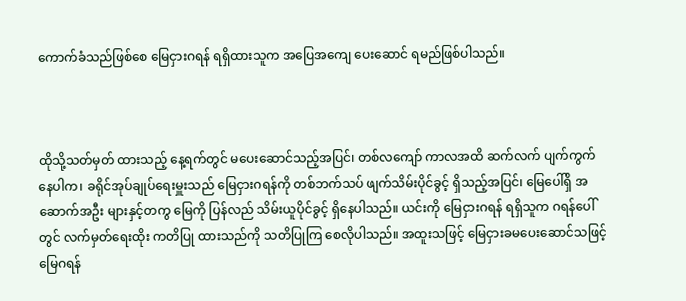ကောက်ခံသည်ဖြစ်စေ မြေငှားဂရန် ရရှိထားသူက အပြေအကျေ ပေးဆောင် ရမည်ဖြစ်ပါသည်။



ထိုသို့သတ်မှတ် ထားသည့် နေ့ရက်တွင် မပေးဆောင်သည့်အပြင်၊ တစ်လကျော် ကာလအထိ ဆက်လက် ပျက်ကွက်နေပါက၊ ခရိုင်အုပ်ချုပ်ရေးမှူးသည် မြေငှားဂရန်ကို တစ်ဘက်သပ် ဖျက်သိမ်းပိုင်ခွင့် ရှိသည့်အပြင်၊ မြေပေါ်ရှိ အဆောက်အဦး များနှင့်တကွ မြေကို ပြန်လည် သိမ်းယူပိုင်ခွင့် ရှိနေပါသည်။ ယင်းကို မြေငှားဂရန် ရရှိသူက ဂရန်ပေါ်တွင် လက်မှတ်ရေးထိုး ကတိပြု ထားသည်ကို သတိပြုကြ စေလိုပါသည်။ အထူးသဖြင့် မြေငှားခမပေးဆောင်သဖြင့် မြေဂရန်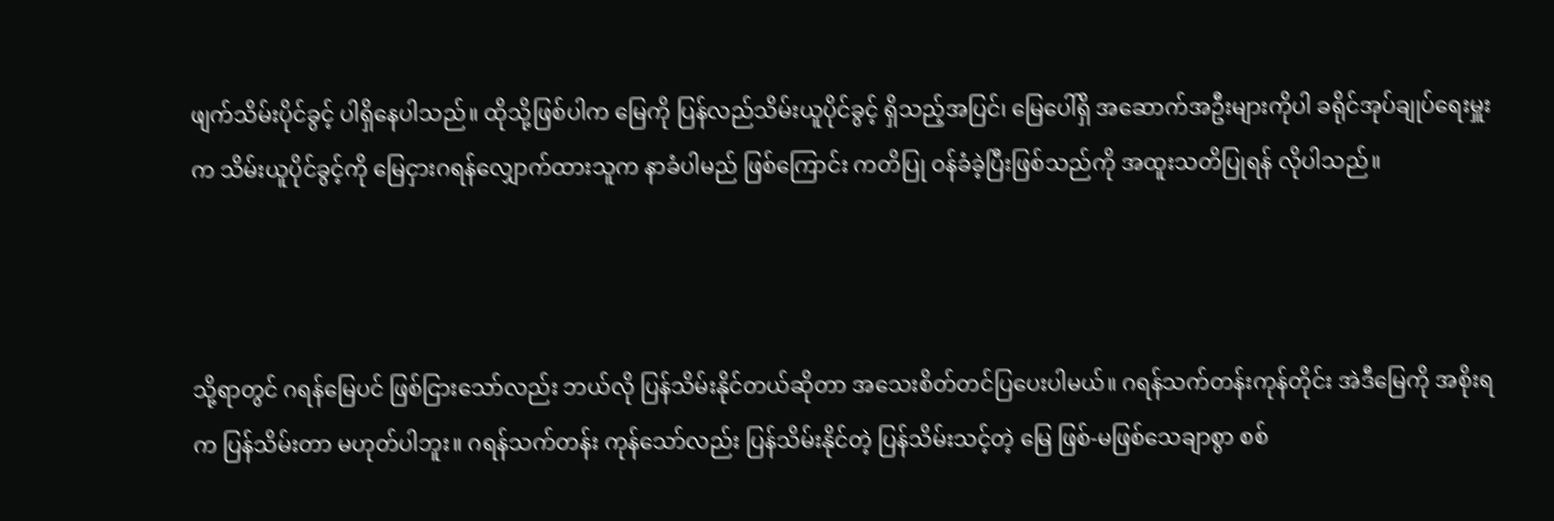ဖျက်သိမ်းပိုင်ခွင့် ပါရှိနေပါသည်။ ထိုသို့ဖြစ်ပါက မြေကို ပြန်လည်သိမ်းယူပိုင်ခွင့် ရှိသည့်အပြင်၊ မြေပေါ်ရှိ အဆောက်အဦးများကိုပါ ခရိုင်အုပ်ချုပ်ရေးမှူးက သိမ်းယူပိုင်ခွင့်ကို မြေငှားဂရန်လျှောက်ထားသူက နာခံပါမည် ဖြစ်ကြောင်း ကတိပြု ဝန်ခံခဲ့ပြီးဖြစ်သည်ကို အထူးသတိပြုရန် လိုပါသည်။



သို့ရာတွင် ဂရန်မြေပင် ဖြစ်ငြားသော်လည်း ဘယ်လို ပြန်သိမ်းနိုင်တယ်ဆိုတာ အသေးစိတ်တင်ပြပေးပါမယ်။ ဂရန်သက်တန်းကုန်တိုင်း အဲဒီမြေကို အစိုးရက ပြန်သိမ်းတာ မဟုတ်ပါဘူး။ ဂရန်သက်တန်း ကုန်သော်လည်း ပြန်သိမ်းနိုင်တဲ့ ပြန်သိမ်းသင့်တဲ့ မြေ ဖြစ်-မဖြစ်သေချာစွာ စစ်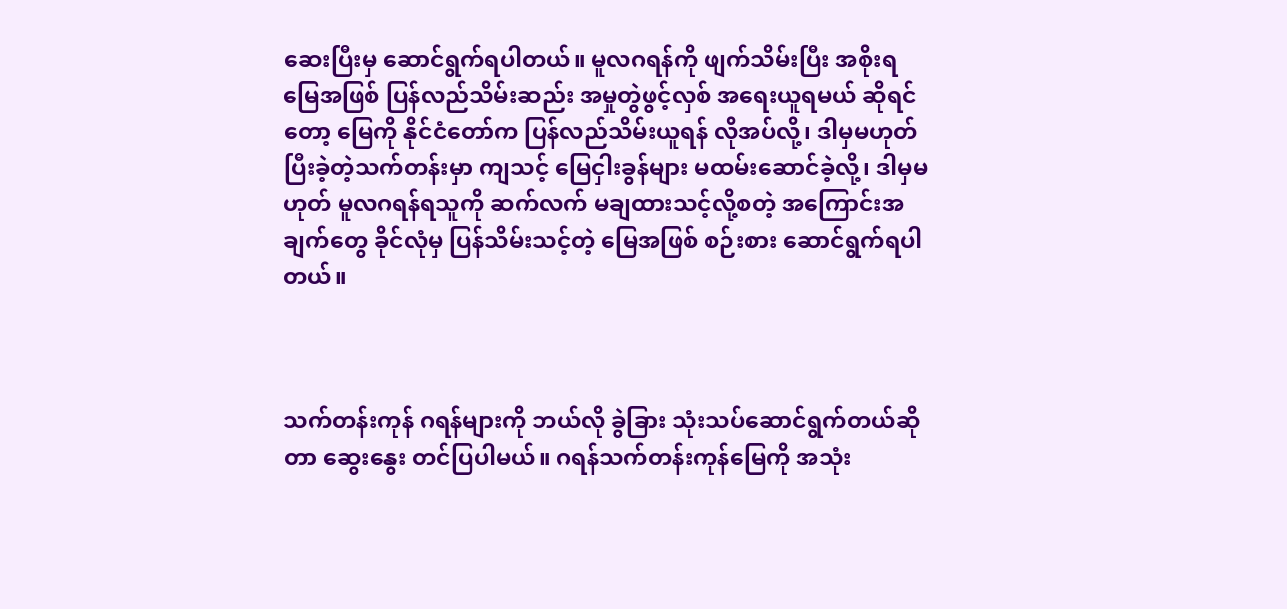ဆေးပြီးမှ ဆောင်ရွက်ရပါတယ်။ မူလဂရန်ကို ဖျက်သိမ်းပြီး အစိုးရမြေအဖြစ် ပြန်လည်သိမ်းဆည်း အမှုတွဲဖွင့်လှစ် အရေးယူရမယ် ဆိုရင်တော့ မြေကို နိုင်ငံတော်က ပြန်လည်သိမ်းယူရန် လိုအပ်လို့၊ ဒါမှမဟုတ် ပြီးခဲ့တဲ့သက်တန်းမှာ ကျသင့် မြေငှါးခွန်များ မထမ်းဆောင်ခဲ့လို့၊ ဒါမှမဟုတ် မူလဂရန်ရသူကို ဆက်လက် မချထားသင့်လို့စတဲ့ အကြောင်းအချက်တွေ ခိုင်လုံမှ ပြန်သိမ်းသင့်တဲ့ မြေအဖြစ် စဉ်းစား ဆောင်ရွက်ရပါတယ်။



သက်တန်းကုန် ဂရန်များကို ဘယ်လို ခွဲခြား သုံးသပ်ဆောင်ရွက်တယ်ဆိုတာ ဆွေးနွေး တင်ပြပါမယ်။ ဂရန်သက်တန်းကုန်မြေကို အသုံး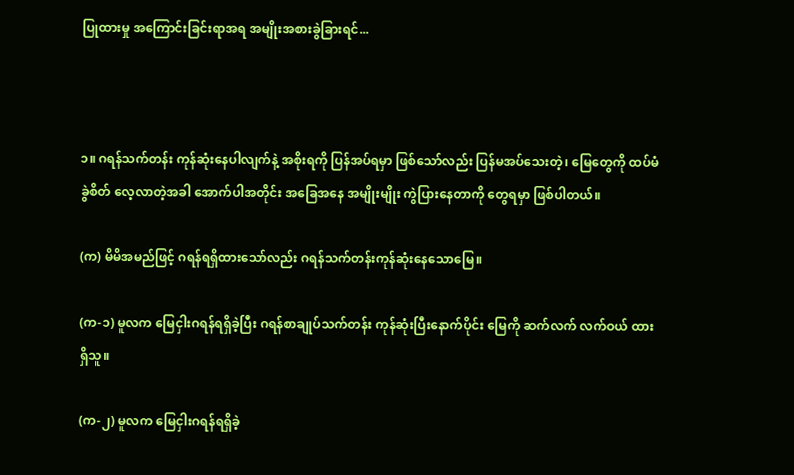ပြုထားမှု အကြောင်းခြင်းရာအရ အမျိုးအစားခွဲခြားရင်...



၁။ ဂရန်သက်တန်း ကုန်ဆုံးနေပါလျက်နဲ့ အစိုးရကို ပြန်အပ်ရမှာ ဖြစ်သော်လည်း ပြန်မအပ်သေးတဲ့၊ မြေတွေကို ထပ်မံခွဲစိတ် လေ့လာတဲ့အခါ အောက်ပါအတိုင်း အခြေအနေ အမျိုးမျိုး ကွဲပြားနေတာကို တွေရမှာ ဖြစ်ပါတယ်။

(က) မိမိအမည်ဖြင့် ဂရန်ရရှိထားသော်လည်း ဂရန်သက်တန်းကုန်ဆုံးနေသောမြေ။

(က-၁) မူလက မြေငှါးဂရန်ရရှိခဲ့ပြီး ဂရန်စာချုပ်သက်တန်း ကုန်ဆုံးပြီးနောက်ပိုင်း မြေကို ဆက်လက် လက်ဝယ် ထားရှိသူ။

(က-၂) မူလက မြေငှါးဂရန်ရရှိခဲ့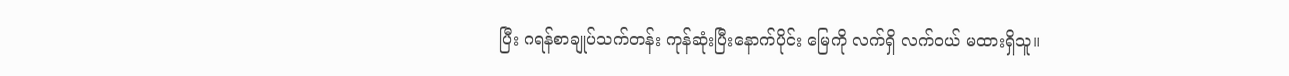ပြီး ဂရန်စာချုပ်သက်တန်း ကုန်ဆုံးပြီးနောက်ပိုင်း မြေကို လက်ရှိ လက်ဝယ် မထားရှိသူ။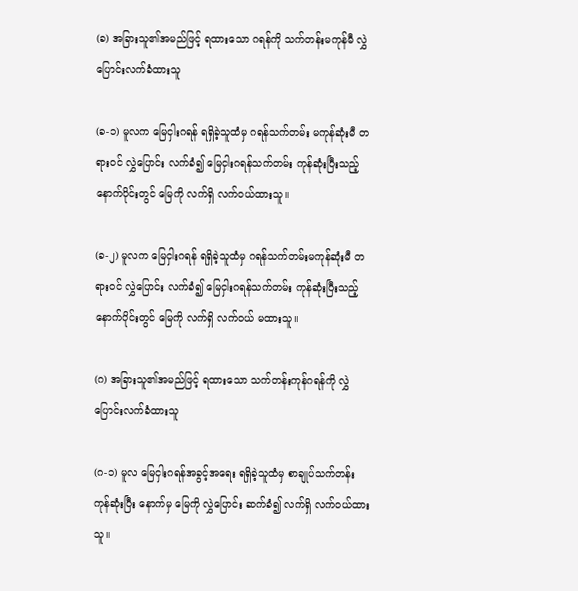(ခ) အခြားသူ၏အမည်ဖြင့် ရထားသော ဂရန်ကို သက်တန်းမကုန်မီ လွှဲပြောင်းလက်ခံထားသူ

(ခ-၁) မူလက မြေငှါးဂရန် ရရှိခဲ့သူထံမှ ဂရန်သက်တမ်း မကုန်ဆုံးမီ တရားဝင် လွှဲပြောင်း လက်ခံ၍ မြေငှါးဂရန်သက်တမ်း ကုန်ဆုံးပြီးသည့် နောက်ပိုင်းတွင် မြေကို လက်ရှိ လက်ဝယ်ထားသူ။

(ခ-၂) မူလက မြေငှါးဂရန် ရရှိခဲ့သူထံမှ ဂရန်သက်တမ်းမကုန်ဆုံးမီ တရားဝင် လွှဲပြောင်း လက်ခံ၍ မြေငှါးဂရန်သက်တမ်း ကုန်ဆုံးပြီးသည့် နောက်ပိုင်းတွင် မြေကို လက်ရှိ လက်ဝယ် မထားသူ။

(ဂ) အခြားသူ၏အမည်ဖြင့် ရထားသော သက်တန်းကုန်ဂရန်ကို လွှဲပြောင်းလက်ခံထားသူ

(ဂ-၁) မူလ မြေငှါးဂရန်အခွင့်အရေး ရရှိခဲ့သူထံမှ စာချုပ်သက်တန်း ကုန်ဆုံးပြီး နောက်မှ မြေကို လွှဲပြောင်း ဆက်ခံ၍ လက်ရှိ လက်ဝယ်ထားသူ။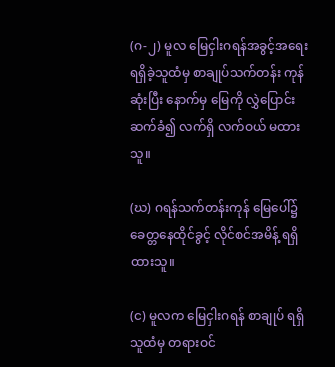(ဂ-၂) မူလ မြေငှါးဂရန်အခွင့်အရေး ရရှိခဲ့သူထံမှ စာချုပ်သက်တန်း ကုန်ဆုံးပြီး နောက်မှ မြေကို လွှဲပြောင်း ဆက်ခံ၍ လက်ရှိ လက်ဝယ် မထားသူ။

(ဃ) ဂရန်သက်တန်းကုန် မြေပေါ်၌ ခေတ္တနေထိုင်ခွင့် လိုင်စင်အမိန့် ရရှိထားသူ။

(င) မူလက မြေငှါးဂရန် စာချုပ် ရရှိသူထံမှ တရားဝင်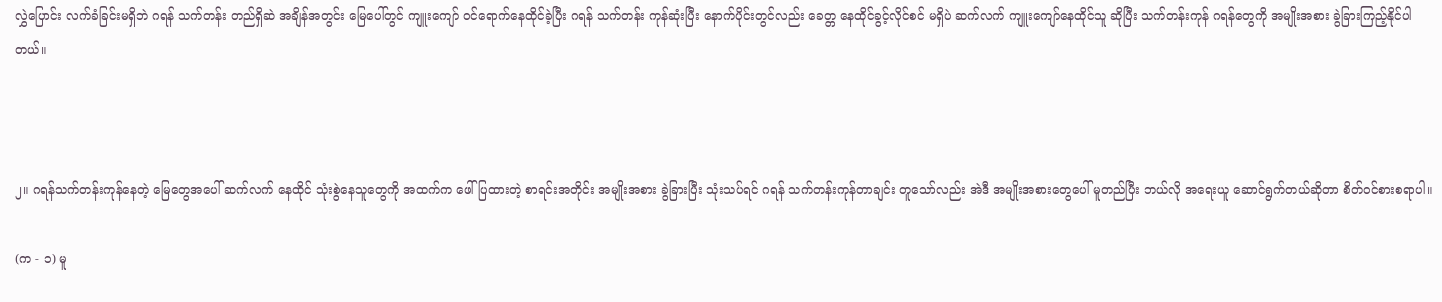လွှဲပြောင်း လက်ခံခြင်းမရှိဘဲ ဂရန် သက်တန်း တည်ရှိဆဲ အချိန်အတွင်း မြေပေါ်တွင် ကျူးကျော် ဝင်ရောက်နေထိုင်ခဲ့ပြီး ဂရန် သက်တန်း ကုန်ဆုံးပြီး နောက်ပိုင်းတွင်လည်း ခေတ္တ နေထိုင်ခွင့်လိုင်စင် မရှိပဲ ဆက်လက် ကျူးကျော်နေထိုင်သူ ဆိုပြီး သက်တန်းကုန် ဂရန်တွေကို အမျိုးအစား ခွဲခြားကြည့်နိုင်ပါတယ်။



၂။ ဂရန်သက်တန်းကုန်နေတဲ့ မြေတွေအပေါ် ဆက်လက် နေထိုင် သုံးစွဲနေသူတွေကို အထက်က ဖေါ်ပြထားတဲ့ စာရင်းအတိုင်း အမျိုးအစား ခွဲခြားပြီး သုံးသပ်ရင် ဂရန် သက်တန်းကုန်တာချင်း တူသော်လည်း အဲဒီ အမျိုးအစားတွေပေါ် မူတည်ပြီး ဘယ်လို အရေးယူ ဆောင်ရွက်တယ်ဆိုတာ စိတ်ဝင်စားစရာပါ။

(က - ၁) မူ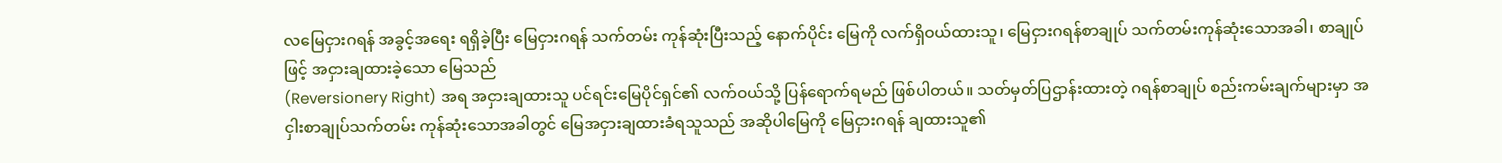လမြေငှားဂရန် အခွင့်အရေး ရရှိခဲ့ပြီး မြေငှားဂရန် သက်တမ်း ကုန်ဆုံးပြီးသည့် နောက်ပိုင်း မြေကို လက်ရှိဝယ်ထားသူ၊ မြေငှားဂရန်စာချုပ် သက်တမ်းကုန်ဆုံးသောအခါ၊ စာချုပ်ဖြင့် အငှားချထားခဲ့သော မြေသည်
(Reversionery Right) အရ အငှားချထားသူ ပင်ရင်းမြေပိုင်ရှင်၏ လက်ဝယ်သို့ ပြန်ရောက်ရမည် ဖြစ်ပါတယ်။ သတ်မှတ်ပြဌာန်းထားတဲ့ ဂရန်စာချုပ် စည်းကမ်းချက်များမှာ အငှါးစာချုပ်သက်တမ်း ကုန်ဆုံးသောအခါတွင် မြေအငှားချထားခံရသူသည် အဆိုပါမြေကို မြေငှားဂရန် ချထားသူ၏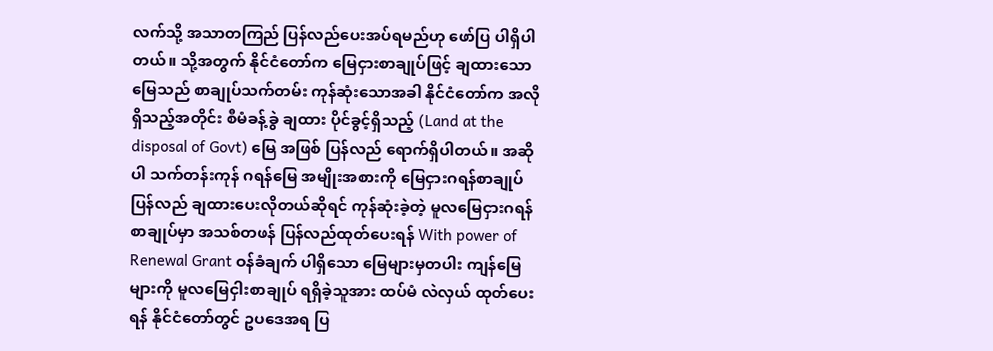လက်သို့ အသာတကြည် ပြန်လည်ပေးအပ်ရမည်ဟု ဖော်ပြ ပါရှိပါတယ်။ သို့အတွက် နိုင်ငံတော်က မြေငှားစာချုပ်ဖြင့် ချထားသောမြေသည် စာချုပ်သက်တမ်း ကုန်ဆုံးသောအခါ နိုင်ငံတော်က အလိုရှိသည့်အတိုင်း စီမံခန့်ခွဲ ချထား ပိုင်ခွင့်ရှိသည့် (Land at the disposal of Govt) မြေ အဖြစ် ပြန်လည် ရောက်ရှိပါတယ်။ အဆိုပါ သက်တန်းကုန် ဂရန်မြေ အမျိုးအစားကို မြေငှားဂရန်စာချုပ် ပြန်လည် ချထားပေးလိုတယ်ဆိုရင် ကုန်ဆုံးခဲ့တဲ့ မူလမြေငှားဂရန်စာချုပ်မှာ အသစ်တဖန် ပြန်လည်ထုတ်ပေးရန် With power of Renewal Grant ဝန်ခံချက် ပါရှိသော မြေများမှတပါး ကျန်မြေများကို မူလမြေငှါးစာချုပ် ရရှိခဲ့သူအား ထပ်မံ လဲလှယ် ထုတ်ပေးရန် နိုင်ငံတော်တွင် ဥပဒေအရ ပြ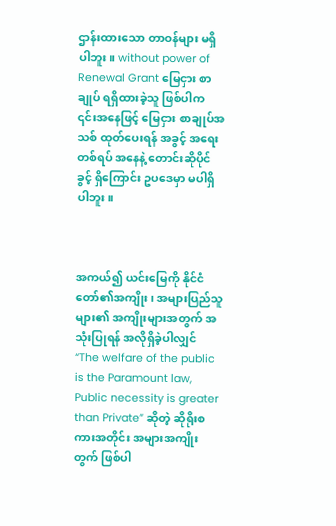ဌာန်းထားသော တာဝန်များ မရှိပါဘူး။ without power of Renewal Grant မြေငှား စာချုပ် ရရှိထားခဲ့သူ ဖြစ်ပါက ၎င်းအနေဖြင့် မြေငှား စာချုပ်အသစ် ထုတ်ပေးရန် အခွင့် အရေးတစ်ရပ် အနေနဲ့ တောင်းဆိုပိုင်ခွင့် ရှိကြောင်း ဥပဒေမှာ မပါရှိပါဘူး။



အကယ်၍ ယင်းမြေကို နိုင်ငံတော်၏အကျိုး၊ အများပြည်သူများ၏ အကျိုးများအတွက် အသုံးပြုရန် အလိုရှိခဲ့ပါလျှင် “The welfare of the public is the Paramount law, Public necessity is greater than Private” ဆိုတဲ့ ဆိုရိုးစကားအတိုင်း အများအကျိုးတွက် ဖြစ်ပါ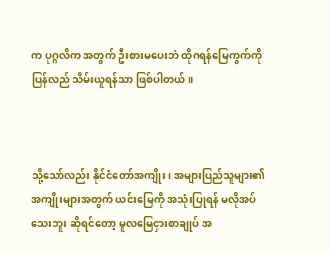က ပုဂ္ဂလိက အတွက် ဦးစားမပေးဘဲ ထိုဂရန်မြေကွက်ကိုပြန်လည် သိမ်းယူရန်သာ ဖြစ်ပါတယ်။



သို့သော်လည်း နိုင်ငံတော်အကျိုး၊ အများပြည်သူများ၏ အကျိုးများအတွက် ယင်းမြေကို အသုံးပြုရန် မလိုအပ် သေးဘူး ဆိုရင်တော့ မူလမြေငှားစာချုပ် အ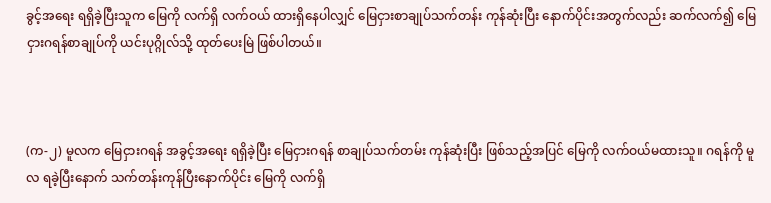ခွင့်အရေး ရရှိခဲ့ပြီးသူက မြေကို လက်ရှိ လက်ဝယ် ထားရှိနေပါလျှင် မြေငှားစာချုပ်သက်တန်း ကုန်ဆုံးပြီး နောက်ပိုင်းအတွက်လည်း ဆက်လက်၍ မြေငှားဂရန်စာချုပ်ကို ယင်းပုဂ္ဂိုလ်သို့ ထုတ်ပေးမြဲ ဖြစ်ပါတယ်။



(က-၂) မူလက မြေငှားဂရန် အခွင့်အရေး ရရှိခဲ့ပြီး မြေငှားဂရန် စာချုပ်သက်တမ်း ကုန်ဆုံးပြီး ဖြစ်သည့်အပြင် မြေကို လက်ဝယ်မထားသူ။ ဂရန်ကို မူလ ရခဲ့ပြီးနောက် သက်တန်းကုန်ပြီးနောက်ပိုင်း မြေကို လက်ရှိ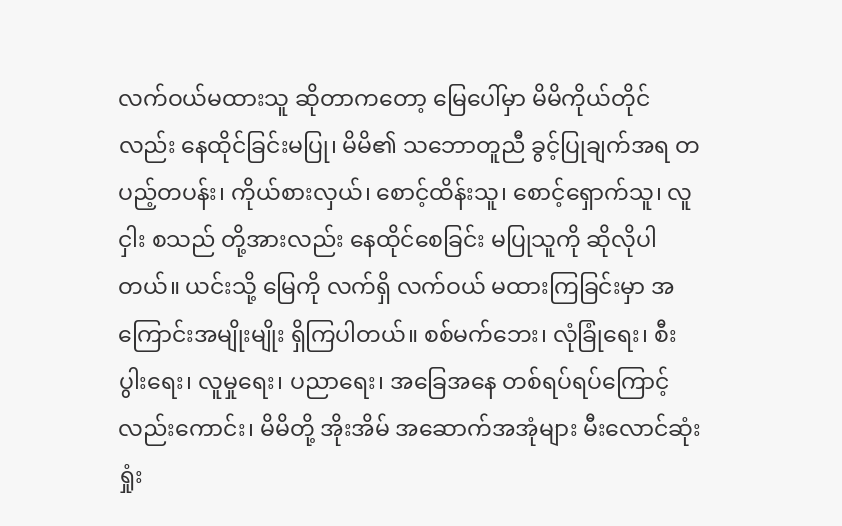လက်ဝယ်မထားသူ ဆိုတာကတော့ မြေပေါ်မှာ မိမိကိုယ်တိုင်လည်း နေထိုင်ခြင်းမပြု၊ မိမိ၏ သဘောတူညီ ခွင့်ပြုချက်အရ တပည့်တပန်း၊ ကိုယ်စားလှယ်၊ စောင့်ထိန်းသူ၊ စောင့်ရှောက်သူ၊ လူငှါး စသည် တို့အားလည်း နေထိုင်စေခြင်း မပြုသူကို ဆိုလိုပါတယ်။ ယင်းသို့ မြေကို လက်ရှိ လက်ဝယ် မထားကြခြင်းမှာ အကြောင်းအမျိုးမျိုး ရှိကြပါတယ်။ စစ်မက်ဘေး၊ လုံခြုံရေး၊ စီးပွါးရေး၊ လူမှုရေး၊ ပညာရေး၊ အခြေအနေ တစ်ရပ်ရပ်ကြောင့် လည်းကောင်း၊ မိမိတို့ အိုးအိမ် အဆောက်အအုံများ မီးလောင်ဆုံးရှုံး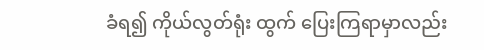ခံရ၍ ကိုယ်လွတ်ရုံး ထွက် ပြေးကြရာမှာလည်း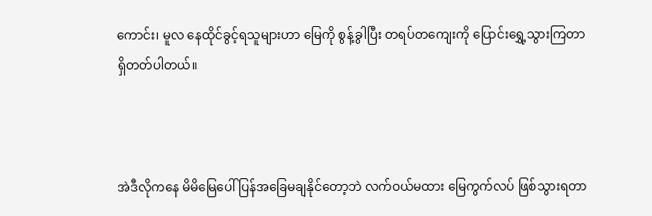ကောင်း၊ မူလ နေထိုင်ခွင့်ရသူများဟာ မြေကို စွန့်ခွါပြီး တရပ်တကျေးကို ပြောင်းရွှေ့သွားကြတာ ရှိတတ်ပါတယ်။



အဲဒီလိုကနေ မိမိမြေပေါ် ပြန်အခြေမချနိုင်တော့ဘဲ လက်ဝယ်မထား မြေကွက်လပ် ဖြစ်သွားရတာ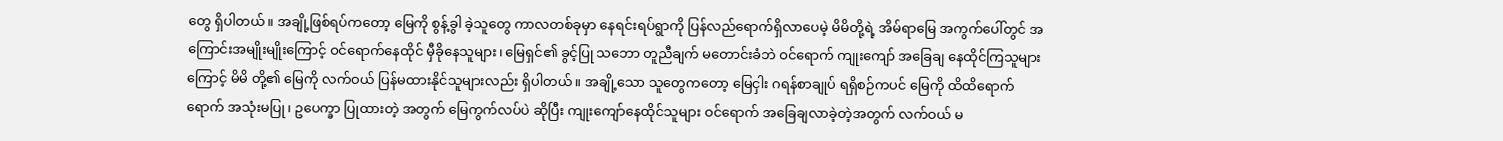တွေ ရှိပါတယ်။ အချို့ဖြစ်ရပ်ကတော့ မြေကို စွန့်ခွါ ခဲ့သူတွေ ကာလတစ်ခုမှာ နေရင်းရပ်ရွာကို ပြန်လည်ရောက်ရှိလာပေမဲ့ မိမိတို့ရဲ့ အိမ်ရာမြေ အကွက်ပေါ်တွင် အကြောင်းအမျိုးမျိုးကြောင့် ဝင်ရောက်နေထိုင် မှီခိုနေသူများ၊ မြေရှင်၏ ခွင့်ပြု သဘော တူညီချက် မတောင်းခံဘဲ ဝင်ရောက် ကျုးကျော် အခြေချ နေထိုင်ကြသူများကြောင့် မိမိ တို့၏ မြေကို လက်ဝယ် ပြန်မထားနိုင်သူများလည်း ရှိပါတယ်။ အချို့သော သူတွေကတော့ မြေငှါး ဂရန်စာချုပ် ရရှိစဉ်ကပင် မြေကို ထိထိရောက်ရောက် အသုံးမပြု၊ ဥပေက္ခာ ပြုထားတဲ့ အတွက် မြေကွက်လပ်ပဲ ဆိုပြီး ကျုးကျော်နေထိုင်သူများ ဝင်ရောက် အခြေချလာခဲ့တဲ့အတွက် လက်ဝယ် မ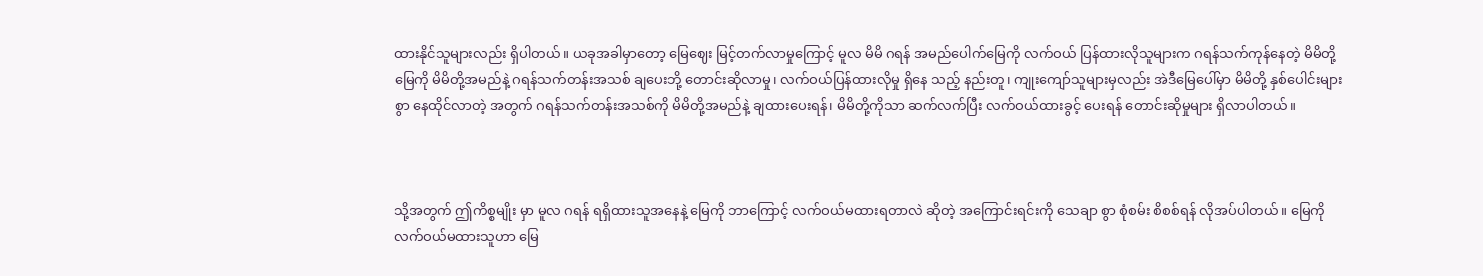ထားနိုင်သူများလည်း ရှိပါတယ်။ ယခုအခါမှာတော့ မြေဈေး မြင့်တက်လာမှုကြောင့် မူလ မိမိ ဂရန် အမည်ပေါက်မြေကို လက်ဝယ် ပြန်ထားလိုသူများက ဂရန်သက်ကုန်နေတဲ့ မိမိတို့ မြေကို မိမိတို့အမည်နဲ့ ဂရန်သက်တန်းအသစ် ချပေးဘို့ တောင်းဆိုလာမှု၊ လက်ဝယ်ပြန်ထားလိုမှု ရှိနေ သည့် နည်းတူ၊ ကျုးကျော်သူများမှလည်း အဲဒီမြေပေါ်မှာ မိမိတို့ နှစ်ပေါင်းများစွာ နေထိုင်လာတဲ့ အတွက် ဂရန်သက်တန်းအသစ်ကို မိမိတို့အမည်နဲ့ ချထားပေးရန်၊ မိမိတို့ကိုသာ ဆက်လက်ပြီး လက်ဝယ်ထားခွင့် ပေးရန် တောင်းဆိုမှုများ ရှိလာပါတယ်။



သို့အတွက် ဤကိစ္စမျိုး မှာ မူလ ဂရန် ရရှိထားသူအနေနဲ့ မြေကို ဘာကြောင့် လက်ဝယ်မထားရတာလဲ ဆိုတဲ့ အကြောင်းရင်းကို သေချာ စွာ စုံစမ်း စိစစ်ရန် လိုအပ်ပါတယ်။ မြေကို လက်ဝယ်မထားသူဟာ မြေ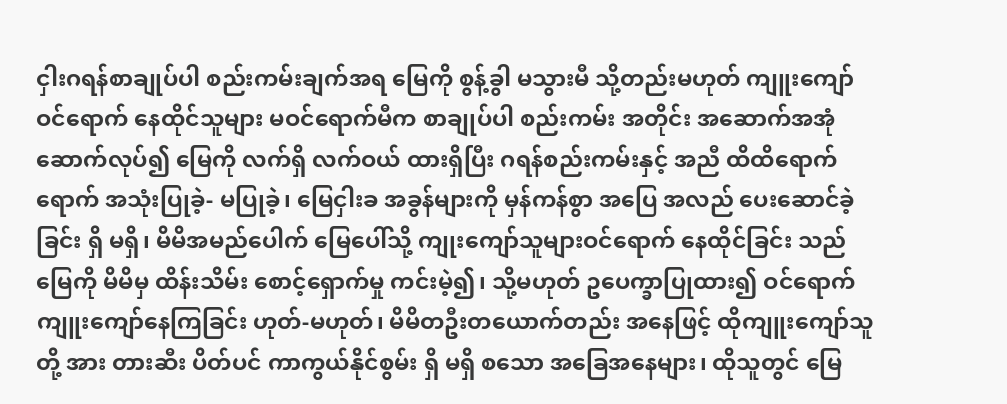ငှါးဂရန်စာချုပ်ပါ စည်းကမ်းချက်အရ မြေကို စွန့်ခွါ မသွားမီ သို့တည်းမဟုတ် ကျူးကျော်ဝင်ရောက် နေထိုင်သူများ မဝင်ရောက်မီက စာချုပ်ပါ စည်းကမ်း အတိုင်း အဆောက်အအုံဆောက်လုပ်၍ မြေကို လက်ရှိ လက်ဝယ် ထားရှိပြီး ဂရန်စည်းကမ်းနှင့် အညီ ထိထိရောက်ရောက် အသုံးပြုခဲ့- မပြုခဲ့၊ မြေငှါးခ အခွန်များကို မှန်ကန်စွာ အပြေ အလည် ပေးဆောင်ခဲ့ခြင်း ရှိ မရှိ၊ မိမိအမည်ပေါက် မြေပေါ်သို့ ကျုးကျော်သူများဝင်ရောက် နေထိုင်ခြင်း သည် မြေကို မိမိမှ ထိန်းသိမ်း စောင့်ရှောက်မှု ကင်းမဲ့၍၊ သို့မဟုတ် ဥပေက္ခာပြုထား၍ ဝင်ရောက် ကျူးကျော်နေကြခြင်း ဟုတ်-မဟုတ်၊ မိမိတဦးတယောက်တည်း အနေဖြင့် ထိုကျူးကျော်သူတို့ အား တားဆီး ပိတ်ပင် ကာကွယ်နိုင်စွမ်း ရှိ မရှိ စသော အခြေအနေများ၊ ထိုသူတွင် မြေ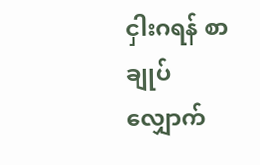ငှါးဂရန် စာချုပ် လျှောက်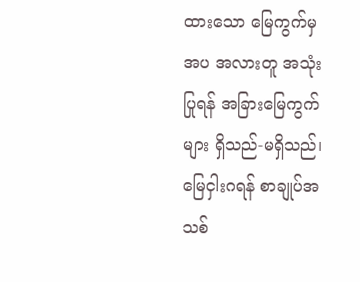ထားသော မြေကွက်မှအပ အလားတူ အသုံးပြုရန် အခြားမြေကွက်များ ရှိသည်-မရှိသည်၊ မြေငှါးဂရန် စာချုပ်အသစ်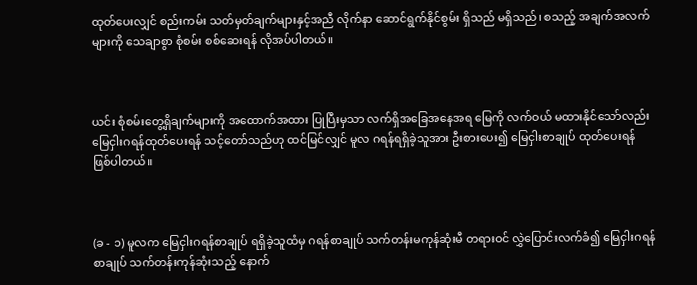ထုတ်ပေးလျှင် စည်းကမ်း သတ်မှတ်ချက်များနှင့်အညီ လိုက်နာ ဆောင်ရွက်နိုင်စွမ်း ရှိသည် မရှိသည်၊ စသည့် အချက်အလက်များကို သေချာစွာ စုံစမ်း စစ်ဆေးရန် လိုအပ်ပါတယ်။



ယင်း စုံစမ်းတွေ့ရှိချက်များကို အထောက်အထား ပြုပြီးမှသာ လက်ရှိအခြေအနေအရ မြေကို လက်ဝယ် မထားနိုင်သော်လည်း မြေငှါးဂရန်ထုတ်ပေးရန် သင့်တော်သည်ဟု ထင်မြင်လျှင် မူလ ဂရန်ရရှိခဲ့သူအား ဦးစားပေး၍ မြေငှါးစာချုပ် ထုတ်ပေးရန် ဖြစ်ပါတယ်။



(ခ - ၁) မူလက မြေငှါးဂရန်စာချုပ် ရရှိခဲ့သူထံမှ ဂရန်စာချုပ် သက်တန်းမကုန်ဆုံးမီ တရားဝင် လွှဲပြောင်းလက်ခံ၍ မြေငှါးဂရန်စာချုပ် သက်တန်းကုန်ဆုံးသည့် နောက်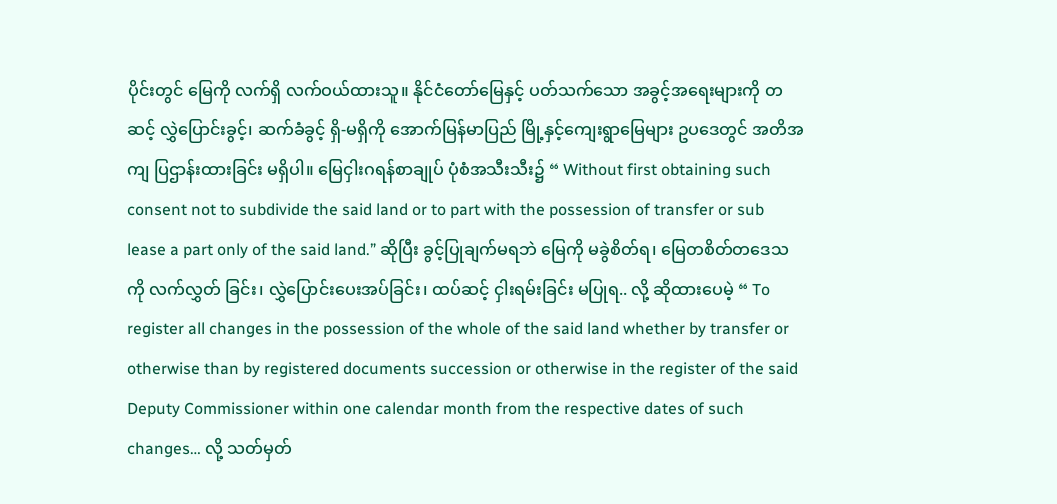ပိုင်းတွင် မြေကို လက်ရှိ လက်ဝယ်ထားသူ။ နိုင်ငံတော်မြေနှင့် ပတ်သက်သော အခွင့်အရေးများကို တဆင့် လွှဲပြောင်းခွင့်၊ ဆက်ခံခွင့် ရှိ-မရှိကို အောက်မြန်မာပြည် မြို့နှင့်ကျေးရွာမြေများ ဥပဒေတွင် အတိအကျ ပြဌာန်းထားခြင်း မရှိပါ။ မြေငှါးဂရန်စာချုပ် ပုံစံအသီးသီး၌ “ Without first obtaining such consent not to subdivide the said land or to part with the possession of transfer or sub lease a part only of the said land.” ဆိုပြီး ခွင့်ပြုချက်မရဘဲ မြေကို မခွဲစိတ်ရ၊ မြေတစိတ်တဒေသကို လက်လွှတ် ခြင်း၊ လွှဲပြောင်းပေးအပ်ခြင်း၊ ထပ်ဆင့် ငှါးရမ်းခြင်း မပြုရ.. လို့ ဆိုထားပေမဲ့ “ To register all changes in the possession of the whole of the said land whether by transfer or otherwise than by registered documents succession or otherwise in the register of the said Deputy Commissioner within one calendar month from the respective dates of such changes… လို့ သတ်မှတ်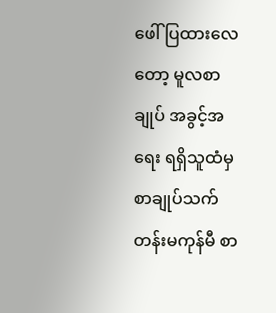ဖေါ်ပြထားလေတော့ မူလစာချုပ် အခွင့်အရေး ရရှိသူထံမှ စာချုပ်သက်တန်းမကုန်မီ စာ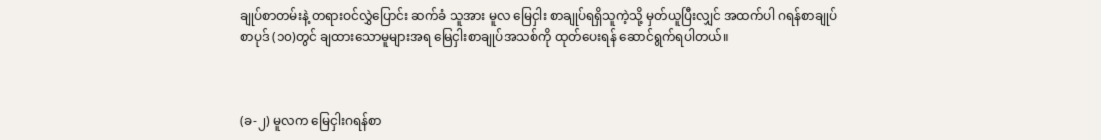ချုပ်စာတမ်းနဲ့ တရားဝင်လွှဲပြောင်း ဆက်ခံ သူအား မူလ မြေငှါး စာချုပ်ရရှိသူကဲ့သို့ မှတ်ယူပြီးလျှင် အထက်ပါ ဂရန်စာချုပ် စာပုဒ် (၁၀)တွင် ချထားသောမူများအရ မြေငှါးစာချုပ်အသစ်ကို ထုတ်ပေးရန် ဆောင်ရွက်ရပါတယ်။



(ခ-၂) မူလက မြေငှါးဂရန်စာ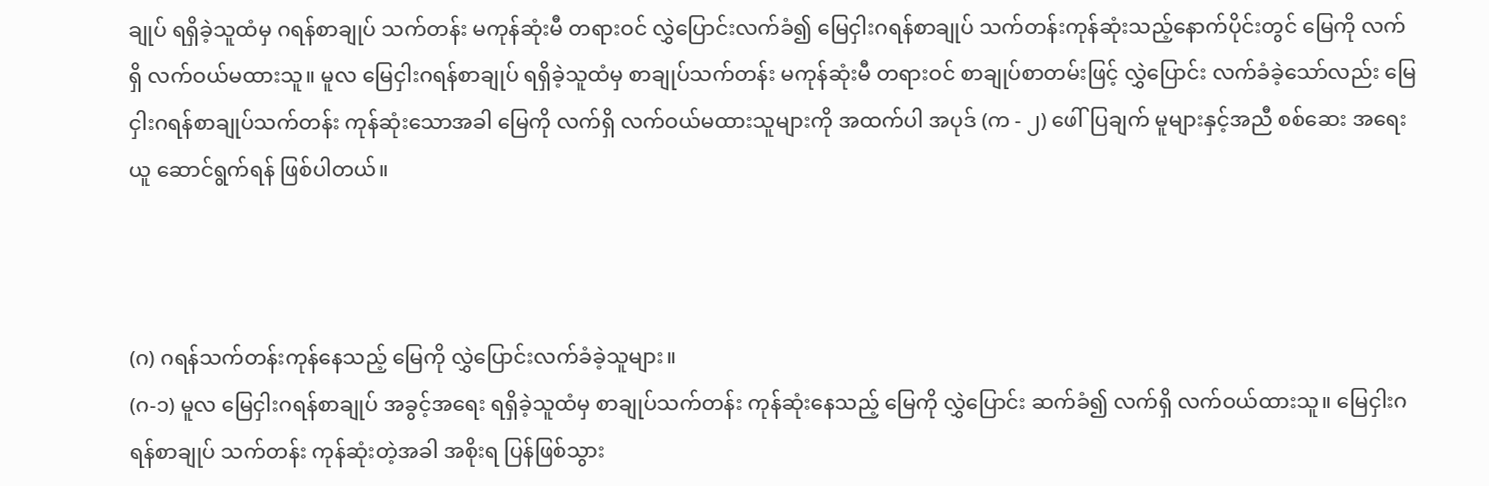ချုပ် ရရှိခဲ့သူထံမှ ဂရန်စာချုပ် သက်တန်း မကုန်ဆုံးမီ တရားဝင် လွှဲပြောင်းလက်ခံ၍ မြေငှါးဂရန်စာချုပ် သက်တန်းကုန်ဆုံးသည့်နောက်ပိုင်းတွင် မြေကို လက်ရှိ လက်ဝယ်မထားသူ။ မူလ မြေငှါးဂရန်စာချုပ် ရရှိခဲ့သူထံမှ စာချုပ်သက်တန်း မကုန်ဆုံးမီ တရားဝင် စာချုပ်စာတမ်းဖြင့် လွှဲပြောင်း လက်ခံခဲ့သော်လည်း မြေငှါးဂရန်စာချုပ်သက်တန်း ကုန်ဆုံးသောအခါ မြေကို လက်ရှိ လက်ဝယ်မထားသူများကို အထက်ပါ အပုဒ် (က - ၂) ဖေါ်ပြချက် မူများနှင့်အညီ စစ်ဆေး အရေး ယူ ဆောင်ရွက်ရန် ဖြစ်ပါတယ်။



(ဂ) ဂရန်သက်တန်းကုန်နေသည့် မြေကို လွှဲပြောင်းလက်ခံခဲ့သူများ။
(ဂ-၁) မူလ မြေငှါးဂရန်စာချုပ် အခွင့်အရေး ရရှိခဲ့သူထံမှ စာချုပ်သက်တန်း ကုန်ဆုံးနေသည့် မြေကို လွှဲပြောင်း ဆက်ခံ၍ လက်ရှိ လက်ဝယ်ထားသူ။ မြေငှါးဂရန်စာချုပ် သက်တန်း ကုန်ဆုံးတဲ့အခါ အစိုးရ ပြန်ဖြစ်သွား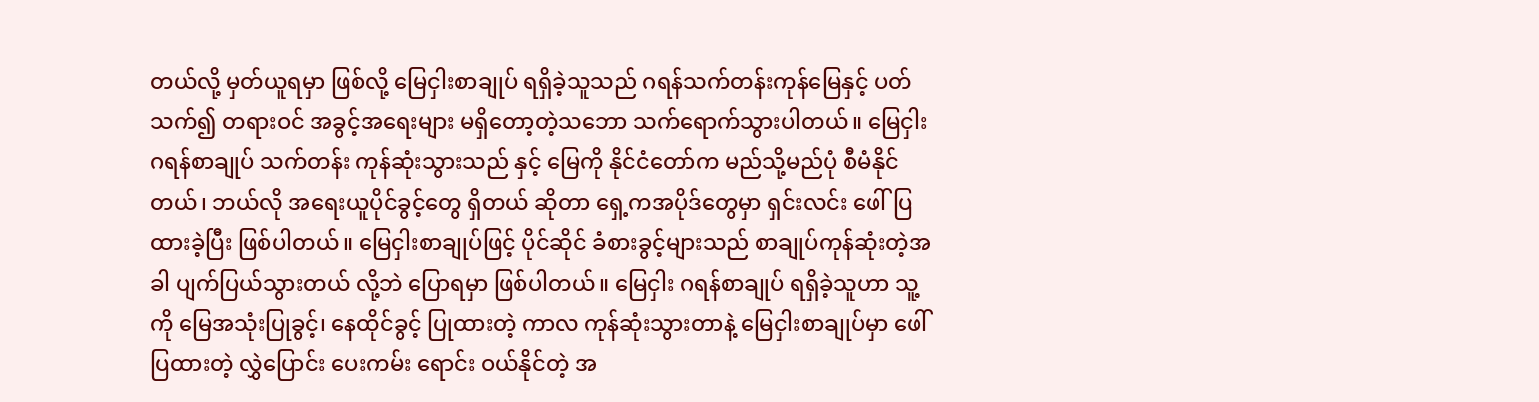တယ်လို့ မှတ်ယူရမှာ ဖြစ်လို့ မြေငှါးစာချုပ် ရရှိခဲ့သူသည် ဂရန်သက်တန်းကုန်မြေနှင့် ပတ်သက်၍ တရားဝင် အခွင့်အရေးများ မရှိတော့တဲ့သဘော သက်ရောက်သွားပါတယ်။ မြေငှါးဂရန်စာချုပ် သက်တန်း ကုန်ဆုံးသွားသည် နှင့် မြေကို နိုင်ငံတော်က မည်သို့မည်ပုံ စီမံနိုင်တယ်၊ ဘယ်လို အရေးယူပိုင်ခွင့်တွေ ရှိတယ် ဆိုတာ ရှေ့ကအပိုဒ်တွေမှာ ရှင်းလင်း ဖေါ်ပြထားခဲ့ပြီး ဖြစ်ပါတယ်။ မြေငှါးစာချုပ်ဖြင့် ပိုင်ဆိုင် ခံစားခွင့်များသည် စာချုပ်ကုန်ဆုံးတဲ့အခါ ပျက်ပြယ်သွားတယ် လို့ဘဲ ပြောရမှာ ဖြစ်ပါတယ်။ မြေငှါး ဂရန်စာချုပ် ရရှိခဲ့သူဟာ သူ့ကို မြေအသုံးပြုခွင့်၊ နေထိုင်ခွင့် ပြုထားတဲ့ ကာလ ကုန်ဆုံးသွားတာနဲ့ မြေငှါးစာချုပ်မှာ ဖေါ်ပြထားတဲ့ လွှဲပြောင်း ပေးကမ်း ရောင်း ဝယ်နိုင်တဲ့ အ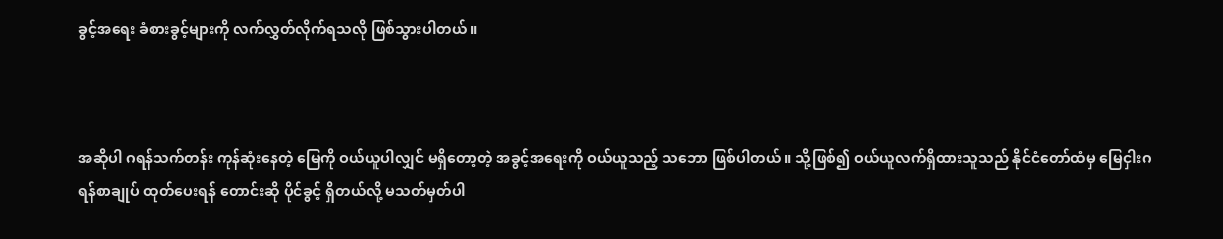ခွင့်အရေး ခံစားခွင့်များကို လက်လွှတ်လိုက်ရသလို ဖြစ်သွားပါတယ်။



အဆိုပါ ဂရန်သက်တန်း ကုန်ဆုံးနေတဲ့ မြေကို ဝယ်ယူပါလျှင် မရှိတော့တဲ့ အခွင့်အရေးကို ဝယ်ယူသည့် သဘော ဖြစ်ပါတယ်။ သို့ဖြစ်၍ ဝယ်ယူလက်ရှိထားသူသည် နိုင်ငံတော်ထံမှ မြေငှါးဂရန်စာချုပ် ထုတ်ပေးရန် တောင်းဆို ပိုင်ခွင့် ရှိတယ်လို့ မသတ်မှတ်ပါ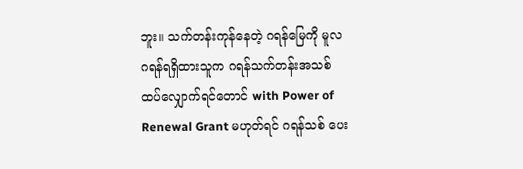ဘူး။ သက်တန်းကုန်နေတဲ့ ဂရန်မြေကို မူလ ဂရန်ရရှိထားသူက ဂရန်သက်တန်းအသစ် ထပ်လျှောက်ရင်တောင် with Power of Renewal Grant မဟုတ်ရင် ဂရန်သစ် ပေး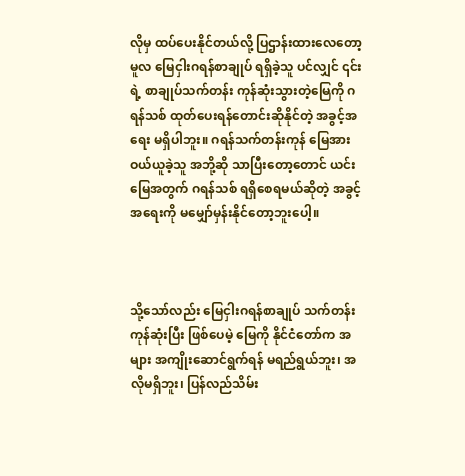လိုမှ ထပ်ပေးနိုင်တယ်လို့ ပြဌာန်းထားလေတော့ မူလ မြေငှါးဂရန်စာချုပ် ရရှိခဲ့သူ ပင်လျှင် ၎င်းရဲ့ စာချုပ်သက်တန်း ကုန်ဆုံးသွားတဲ့မြေကို ဂရန်သစ် ထုတ်ပေးရန်တောင်းဆိုနိုင်တဲ့ အခွင့်အရေး မရှိပါဘူး။ ဂရန်သက်တန်းကုန် မြေအား ဝယ်ယူခဲ့သူ အဘို့ဆို သာပြီးတော့တောင် ယင်းမြေအတွက် ဂရန်သစ် ရရှိစေရမယ်ဆိုတဲ့ အခွင့်အရေးကို မမျှော်မှန်းနိုင်တော့ဘူးပေါ့။



သို့သော်လည်း မြေငှါးဂရန်စာချုပ် သက်တန်းကုန်ဆုံးပြီး ဖြစ်ပေမဲ့ မြေကို နိုင်ငံတော်က အများ အကျိုးဆောင်ရွက်ရန် မရည်ရွယ်ဘူး၊ အလိုမရှိဘူး၊ ပြန်လည်သိမ်း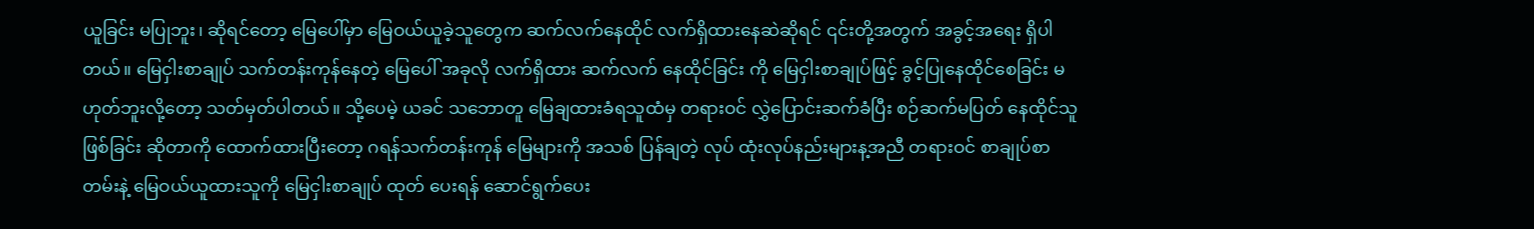ယူခြင်း မပြုဘူး၊ ဆိုရင်တော့ မြေပေါ်မှာ မြေဝယ်ယူခဲ့သူတွေက ဆက်လက်နေထိုင် လက်ရှိထားနေဆဲဆိုရင် ၎င်းတို့အတွက် အခွင့်အရေး ရှိပါတယ်။ မြေငှါးစာချုပ် သက်တန်းကုန်နေတဲ့ မြေပေါ် အခုလို လက်ရှိထား ဆက်လက် နေထိုင်ခြင်း ကို မြေငှါးစာချုပ်ဖြင့် ခွင့်ပြုနေထိုင်စေခြင်း မဟုတ်ဘူးလို့တော့ သတ်မှတ်ပါတယ်။ သို့ပေမဲ့ ယခင် သဘောတူ မြေချထားခံရသူထံမှ တရားဝင် လွှဲပြောင်းဆက်ခံပြီး စဉ်ဆက်မပြတ် နေထိုင်သူ ဖြစ်ခြင်း ဆိုတာကို ထောက်ထားပြီးတော့ ဂရန်သက်တန်းကုန် မြေများကို အသစ် ပြန်ချတဲ့ လုပ် ထုံးလုပ်နည်းများန့အညီ တရားဝင် စာချုပ်စာတမ်းနဲ့ မြေဝယ်ယူထားသူကို မြေငှါးစာချုပ် ထုတ် ပေးရန် ဆောင်ရွက်ပေး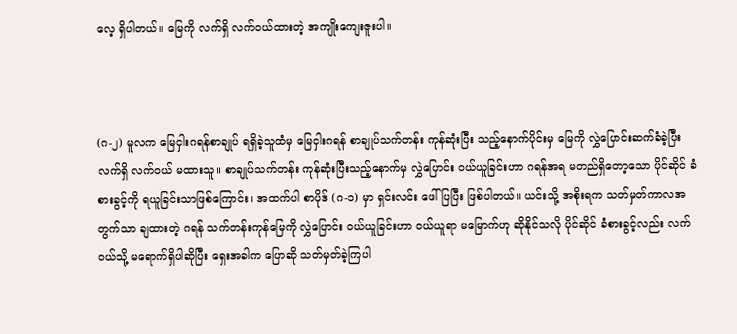လေ့ ရှိပါတယ်။ မြေကို လက်ရှိ လက်ဝယ်ထားတဲ့ အကျိုးကျေးဇူးပါ။



(ဂ-၂) မူလက မြေငှါးဂရန်စာချုပ် ရရှိခဲ့သူထံမှ မြေငှါးဂရန် စာချုပ်သက်တန်း ကုန်ဆုံးပြီး သည့်နောက်ပိုင်းမှ မြေကို လွှဲပြောင်းဆက်ခံခဲ့ပြီး လက်ရှိ လက်ဝယ် မထားသူ။ စာချုပ်သက်တန်း ကုန်ဆုံးပြီးသည့်နောက်မှ လွှဲပြောင်း ဝယ်ယူခြင်းဟာ ဂရန်အရ မတည်ရှိတော့သော ပိုင်ဆိုင် ခံစားခွင့်ကို ရယူခြင်းသာဖြစ်ကြောင်း၊ အထက်ပါ စာပိုဒ် (ဂ-၁) မှာ ရှင်းလင်း ဖေါ်ပြပြီး ဖြစ်ပါတယ်။ ယင်းသို့ အစိုးရက သတ်မှတ်ကာလအတွက်သာ ချထားတဲ့ ဂရန် သက်တန်းကုန်မြေကို လွှဲပြောင်း ဝယ်ယူခြင်းဟာ ဝယ်ယူရာ မမြောက်ဟု ဆိုနိုင်သလို ပိုင်ဆိုင် ခံစားခွင့်လည်း လက်ဝယ်သို့ မရောက်ရှိပါဆိုပြီး ရှေးအခါက ပြောဆို သတ်မှတ်ခဲ့ကြပါ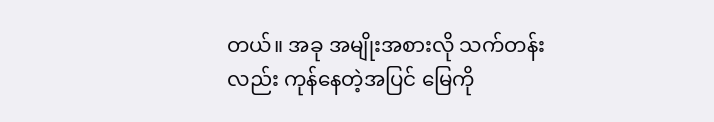တယ်။ အခု အမျိုးအစားလို သက်တန်းလည်း ကုန်နေတဲ့အပြင် မြေကို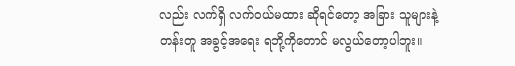လည်း လက်ရှိ လက်ဝယ်မထား ဆိုရင်တော့ အခြား သူများနဲ့ တန်းတူ အခွင့်အရေး ရဘို့ကိုတောင် မလွယ်တော့ပါဘူး။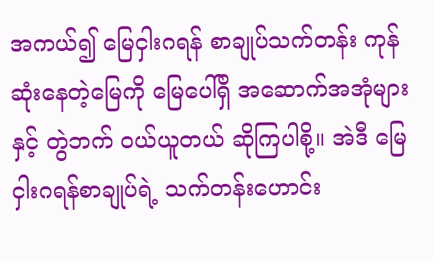အကယ်၍ မြေငှါးဂရန် စာချုပ်သက်တန်း ကုန်ဆုံးနေတဲ့မြေကို မြေပေါ်ရှိ အဆောက်အအုံများနှင့် တွဲဘက် ဝယ်ယူတယ် ဆိုကြပါစို့။ အဲဒီ မြေငှါးဂရန်စာချုပ်ရဲ့ သက်တန်းဟောင်း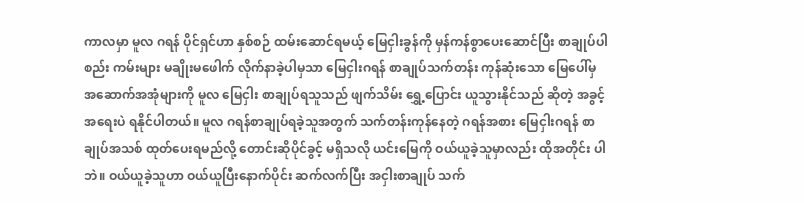ကာလမှာ မူလ ဂရန် ပိုင်ရှင်ဟာ နှစ်စဉ် ထမ်းဆောင်ရမယ့် မြေငှါးခွန်ကို မှန်ကန်စွာပေးဆောင်ပြီး စာချုပ်ပါ စည်း ကမ်းများ မချိုးမဖေါက် လိုက်နာခဲ့ပါမှသာ မြေငှါးဂရန် စာချုပ်သက်တန်း ကုန်ဆုံးသော မြေပေါ်မှ အဆောက်အအုံများကို မူလ မြေငှါး စာချုပ်ရသူသည် ဖျက်သိမ်း ရွှေ့ပြောင်း ယူသွားနိုင်သည် ဆိုတဲ့ အခွင့်အရေးပဲ ရနိုင်ပါတယ်။ မူလ ဂရန်စာချုပ်ရခဲ့သူအတွက် သက်တန်းကုန်နေတဲ့ ဂရန်အစား မြေငှါးဂရန် စာချုပ်အသစ် ထုတ်ပေးရမည်လို့ တောင်းဆိုပိုင်ခွင့် မရှိသလို ယင်းမြေကို ဝယ်ယူခဲ့သူမှာလည်း ထိုအတိုင်း ပါဘဲ။ ဝယ်ယူခဲ့သူဟာ ဝယ်ယူပြီးနောက်ပိုင်း ဆက်လက်ပြီး အငှါးစာချုပ် သက်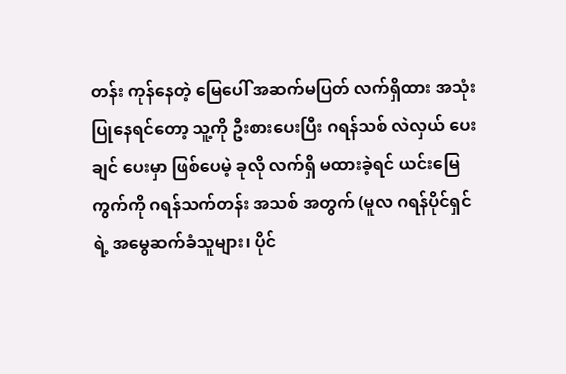တန်း ကုန်နေတဲ့ မြေပေါ် အဆက်မပြတ် လက်ရှိထား အသုံးပြုနေရင်တော့ သူ့ကို ဦးစားပေးပြီး ဂရန်သစ် လဲလှယ် ပေးချင် ပေးမှာ ဖြစ်ပေမဲ့ ခုလို လက်ရှိ မထားခဲ့ရင် ယင်းမြေကွက်ကို ဂရန်သက်တန်း အသစ် အတွက် (မူလ ဂရန်ပိုင်ရှင်ရဲ့ အမွေဆက်ခံသူများ၊ ပိုင်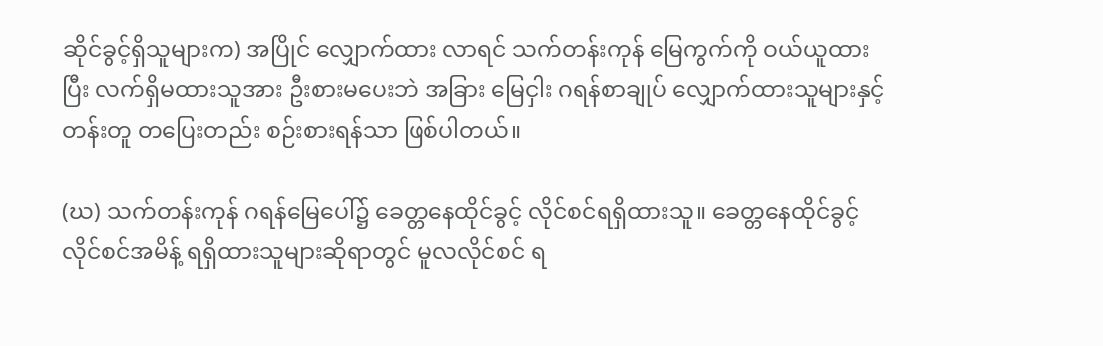ဆိုင်ခွင့်ရှိသူများက) အပြိုင် လျှောက်ထား လာရင် သက်တန်းကုန် မြေကွက်ကို ဝယ်ယူထားပြီး လက်ရှိမထားသူအား ဦးစားမပေးဘဲ အခြား မြေငှါး ဂရန်စာချုပ် လျှောက်ထားသူများနှင့် တန်းတူ တပြေးတည်း စဉ်းစားရန်သာ ဖြစ်ပါတယ်။

(ဃ) သက်တန်းကုန် ဂရန်မြေပေါ်၌ ခေတ္တနေထိုင်ခွင့် လိုင်စင်ရရှိထားသူ။ ခေတ္တနေထိုင်ခွင့် လိုင်စင်အမိန့် ရရှိထားသူများဆိုရာတွင် မူလလိုင်စင် ရ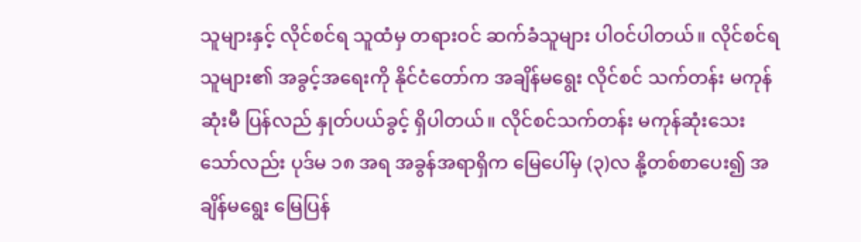သူများနှင့် လိုင်စင်ရ သူထံမှ တရားဝင် ဆက်ခံသူများ ပါဝင်ပါတယ်။ လိုင်စင်ရသူများ၏ အခွင့်အရေးကို နိုင်ငံတော်က အချိန်မရွေး လိုင်စင် သက်တန်း မကုန်ဆုံးမီ ပြန်လည် နှုတ်ပယ်ခွင့် ရှိပါတယ်။ လိုင်စင်သက်တန်း မကုန်ဆုံးသေးသော်လည်း ပုဒ်မ ၁၈ အရ အခွန်အရာရှိက မြေပေါ်မှ (၃)လ နို့တစ်စာပေး၍ အချိန်မရွေး မြေပြန်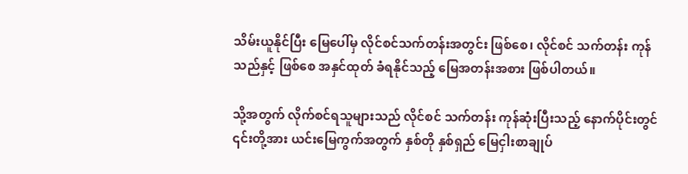သိမ်းယူနိုင်ပြီး မြေပေါ်မှ လိုင်စင်သက်တန်းအတွင်း ဖြစ်စေ၊ လိုင်စင် သက်တန်း ကုန်သည်နှင့် ဖြစ်စေ အနှင်ထုတ် ခံရနိုင်သည့် မြေအတန်းအစား ဖြစ်ပါတယ်။

သို့အတွက် လိုက်စင်ရသူများသည် လိုင်စင် သက်တန်း ကုန်ဆုံးပြီးသည့် နောက်ပိုင်းတွင် ၎င်းတို့အား ယင်းမြေကွက်အတွက် နှစ်တို နှစ်ရှည် မြေငှါးစာချုပ်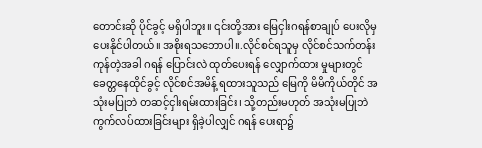တောင်းဆို ပိုင်ခွင့် မရှိပါဘူး။ ၎င်းတို့အား မြေငှါးဂရန်စာချုပ် ပေးလိုမှ ပေးနိုင်ပါတယ်။ အစိုးရသဘောပါ။.လိုင်စင်ရသူမှ လိုင်စင်သက်တန်းကုန်တဲ့အခါ ဂရန် ပြောင်းလဲ ထုတ်ပေးရန် လျှောက်ထား မှုများတွင် ခေတ္တနေထိုင်ခွင့် လိုင်စင်အမိန့် ရထားသူသည် မြေကို မိမိကိုယ်တိုင် အသုံးမပြုဘဲ တဆင့်ငှါးရမ်းထားခြင်း၊ သို့တည်းမဟုတ် အသုံးမပြုဘဲ ကွက်လပ်ထားခြင်းများ ရှိခဲ့ပါလျှင် ဂရန် ပေးရာ၌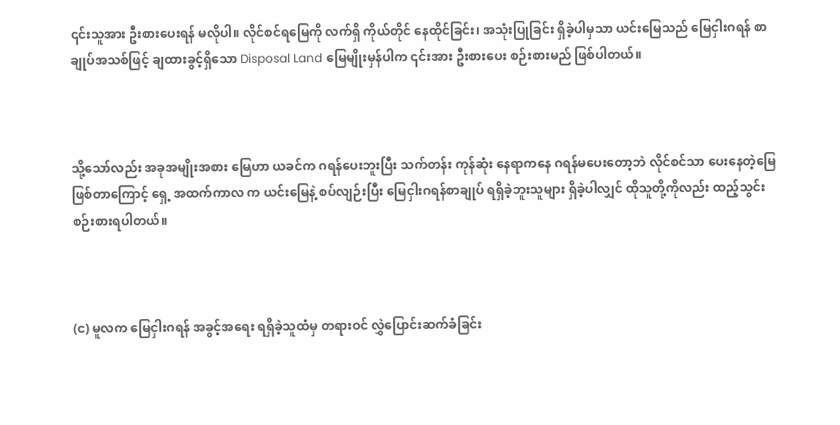၎င်းသူအား ဦးစားပေးရန် မလိုပါ။ လိုင်စင်ရမြေကို လက်ရှိ ကိုယ်တိုင် နေထိုင်ခြင်း၊ အသုံးပြုခြင်း ရှိခဲ့ပါမှသာ ယင်းမြေသည် မြေငှါးဂရန် စာချုပ်အသစ်ဖြင့် ချထားခွင့်ရှိသော Disposal Land မြေမျိုးမှန်ပါက ၎င်းအား ဦးစားပေး စဉ်းစားမည် ဖြစ်ပါတယ်။



သို့သော်လည်း အခုအမျိုးအစား မြေဟာ ယခင်က ဂရန်ပေးဘူးပြီး သက်တန်း ကုန်ဆုံး နေရာကနေ ဂရန်မပေးတော့ဘဲ လိုင်စင်သာ ပေးနေတဲ့မြေ ဖြစ်တာကြောင့် ရှေ့ အထက်ကာလ က ယင်းမြေနဲ့ စပ်လျဉ်းပြီး မြေငှါးဂရန်စာချုပ် ရရှိခဲ့ဘူးသူများ ရှိခဲ့ပါလျှင် ထိုသူတို့ကိုလည်း ထည့်သွင်းစဉ်းစားရပါတယ်။



(င) မူလက မြေငှါးဂရန် အခွင့်အရေး ရရှိခဲ့သူထံမှ တရားဝင် လွှဲပြောင်းဆက်ခံခြင်း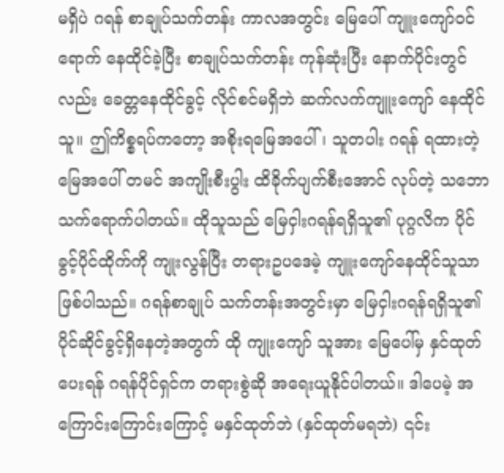မရှိပဲ ဂရန် စာချုပ်သက်တန်း ကာလအတွင်း မြေပေါ် ကျူးကျော်ဝင်ရောက် နေထိုင်ခဲ့ပြီး စာချုပ်သက်တန်း ကုန်ဆုံးပြီး နောက်ပိုင်းတွင်လည်း ခေတ္တနေထိုင်ခွင့် လိုင်စင်မရှိဘဲ ဆက်လက်ကျူးကျော် နေထိုင်သူ။ ဤကိစ္စရပ်ကတော့ အစိုးရမြေအပေါ်၊ သူတပါး ဂရန် ရထားတဲ့ မြေအပေါ် တမင် အကျိုးစီးပွါး ထိခိုက်ပျက်စီးအောင် လုပ်တဲ့ သဘော သက်ရောက်ပါတယ်။ ထိုသူသည် မြေငှါးဂရန်ရရှိသူ၏ ပုဂ္ဂလိက ပိုင်ခွင့်ပိုင်ထိုက်ကို ကျုးလွန်ပြီး တရားဥပဒေမဲ့ ကျူးကျော်နေထိုင်သူသာ ဖြစ်ပါသည်။ ဂရန်စာချုပ် သက်တန်းအတွင်းမှာ မြေငှါးဂရန်ရရှိသူ၏ ပိုင်ဆိုင်ခွင့်ရှိနေတဲ့အတွက် ထို ကျုးကျော် သူအား မြေပေါ်မှ နှင်ထုတ်ပေးရန် ဂရန်ပိုင်ရှင်က တရားစွဲဆို အရေးယူနိုင်ပါတယ်။ ဒါပေမဲ့ အကြောင်းကြောင်းကြောင့် မနှင်ထုတ်ဘဲ (နှင်ထုတ်မရဘဲ) ၎င်း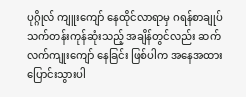ပုဂ္ဂိုလ် ကျူးကျော် နေထိုင်လာရာမှ ဂရန်စာချုပ် သက်တန်းကုန်ဆုံးသည့် အချိန်တွင်လည်း ဆက်လက်ကျုးကျော် နေခြင်း ဖြစ်ပါက အနေအထား ပြောင်းသွားပါ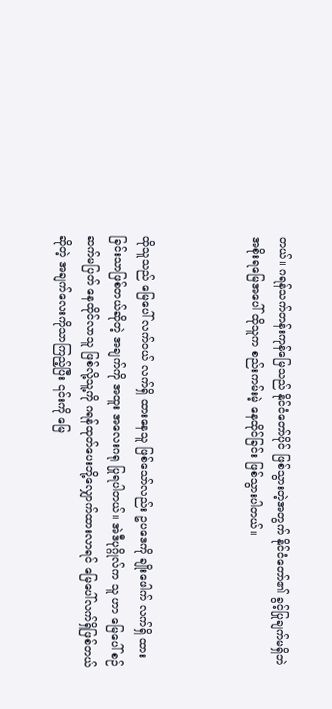တယ်။ ဂရန်သက်တန်းကုန်မြေသည် နိုင်ငံတော်ပိုင် ဖြစ်သွားတဲ့အတွက် နိုင်ငံတော်၏ ခွင့်ပြုချက်မရှိဘဲ အစိုးရမြေအပေါ် ထိုသူက စည်းကမ်းမဲ့ နေထိုင်ခြင်း ဖြစ်သွားပါတယ်။



ထိုသူသည် မြေပေါ် လက်ဝယ် လက်ရှိ ထားနေသူ ဖြစ်သော်လည်း ဥပဒေကို ချိုးဖေါက် လက်ရှိ ထားခြင်းသာဖြစ်တယ်ဆိုတဲ့ အချက်ကို အထူး အလေးဂရု ပြုရပါတယ်။ အဲဒီပုဂ္ဂိုလ်က သူ ဟာ မြေပေါ် စဉ်ဆက်မပြတ် နေထိုင်လာသူ ဖြစ်လို့သူ့ကို ဂရန်ထုတ်ပေးဘို့လျှောက်ထားလာရင် မြေပေါ်လက်ရှိဖြစ်တယ်ဆိုတဲ့ အချက်လေးကိုသာကြည့်ပြီး ၎င်းကို မြေ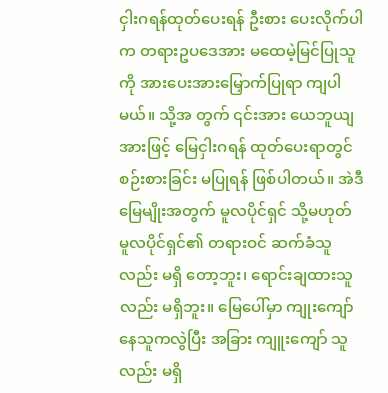ငှါးဂရန်ထုတ်ပေးရန် ဦးစား ပေးလိုက်ပါက တရားဥပဒေအား မထေမဲ့မြင်ပြုသူကို အားပေးအားမြှောက်ပြုရာ ကျပါမယ်။ သို့အ တွက် ၎င်းအား ယေဘူယျအားဖြင့် မြေငှါးဂရန် ထုတ်ပေးရာတွင်စဉ်းစားခြင်း မပြုရန် ဖြစ်ပါတယ်။ အဲဒီမြေမျိုးအတွက် မူလပိုင်ရှင် သို့မဟုတ် မူလပိုင်ရှင်၏ တရားဝင် ဆက်ခံသူလည်း မရှိ တော့ဘူး၊ ရောင်းချထားသူလည်း မရှိဘူး။ မြေပေါ်မှာ ကျုးကျော်နေသူကလွဲပြီး အခြား ကျူးကျော် သူလည်း မရှိ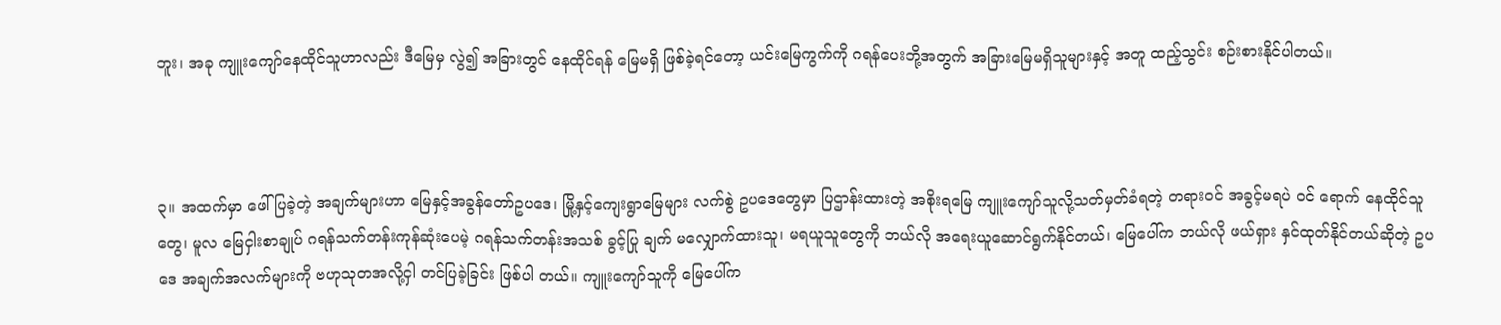ဘူး၊ အခု ကျူးကျော်နေထိုင်သူဟာလည်း ဒီမြေမှ လွဲ၍ အခြားတွင် နေထိုင်ရန် မြေမရှိ ဖြစ်ခဲ့ရင်တော့ ယင်းမြေကွက်ကို ဂရန်ပေးဘို့အတွက် အခြားမြေမရှိသူများနှင့် အတူ ထည့်သွင်း စဉ်းစားနိုင်ပါတယ်။



၃။ အထက်မှာ ဖေါ်ပြခဲ့တဲ့ အချက်များဟာ မြေနှင့်အခွန်တော်ဥပဒေ၊ မြို့နှင့်ကျေးရွာမြေများ လက်စွဲ ဥပဒေတွေမှာ ပြဌာန်းထားတဲ့ အစိုးရမြေ ကျူးကျော်သူလို့သတ်မှတ်ခံရတဲ့ တရားဝင် အခွင့်မရပဲ ဝင် ရောက် နေထိုင်သူတွေ၊ မူလ မြေငှါးစာချုပ် ဂရန်သက်တန်းကုန်ဆုံးပေမဲ့ ဂရန်သက်တန်းအသစ် ခွင့်ပြု ချက် မလျှောက်ထားသူ၊ မရယူသူတွေကို ဘယ်လို အရေးယူဆောင်ရွက်နိုင်တယ်၊ မြေပေါ်က ဘယ်လို ဖယ်ရှား နှင်ထုတ်နိုင်တယ်ဆိုတဲ့ ဥပဒေ အချက်အလက်များကို ဗဟုသုတအလို့ငှါ တင်ပြခဲ့ခြင်း ဖြစ်ပါ တယ်။ ကျူးကျော်သူကို မြေပေါ်က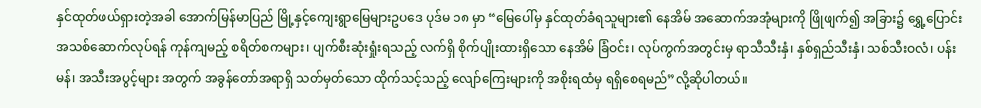နှင်ထုတ်ဖယ်ရှားတဲ့အခါ အောက်မြန်မာပြည် မြို့နှင့်ကျေးရွာမြေများဥပဒေ ပုဒ်မ ၁၈ မှာ “မြေပေါ်မှ နှင်ထုတ်ခံရသူများ၏ နေအိမ် အဆောက်အအုံများကို ဖြိုဖျက်၍ အခြား၌ ရွှေ့ပြောင်း အသစ်ဆောက်လုပ်ရန် ကုန်ကျမည့် စရိတ်စကများ၊ ပျက်စီးဆုံးရှုံးရသည့် လက်ရှိ စိုက်ပျိုးထားရှိသော နေအိမ် ခြံဝင်း၊ လုပ်ကွက်အတွင်းမှ ရာသီသီးနှံ၊ နှစ်ရှည်သီးနှံ၊ သစ်သီးဝလံ၊ ပန်းမန်၊ အသီးအပွင့်များ အတွက် အခွန်တော်အရာရှိ သတ်မှတ်သော ထိုက်သင့်သည့် လျော်ကြေးများကို အစိုးရထံမှ ရရှိစေရမည်”လို့ဆိုပါတယ်။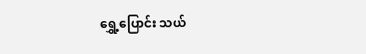ရွှေ့ပြောင်း သယ်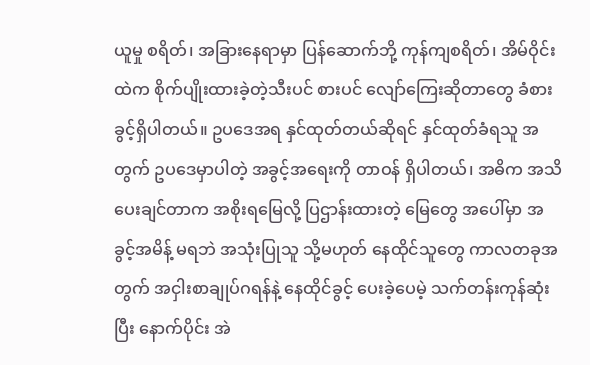ယူမှု စရိတ်၊ အခြားနေရာမှာ ပြန်ဆောက်ဘို့ ကုန်ကျစရိတ်၊ အိမ်ဝိုင်းထဲက စိုက်ပျိုးထားခဲ့တဲ့သီးပင် စားပင် လျော်ကြေးဆိုတာတွေ ခံစားခွင့်ရှိပါတယ်။ ဥပဒေအရ နှင်ထုတ်တယ်ဆိုရင် နှင်ထုတ်ခံရသူ အတွက် ဥပဒေမှာပါတဲ့ အခွင့်အရေးကို တာဝန် ရှိပါတယ်၊ အဓိက အသိပေးချင်တာက အစိုးရမြေလို့ ပြဌာန်းထားတဲ့ မြေတွေ အပေါ်မှာ အခွင့်အမိန့် မရဘဲ အသုံးပြုသူ သို့မဟုတ် နေထိုင်သူတွေ ကာလတခုအတွက် အငှါးစာချုပ်ဂရန်နဲ့ နေထိုင်ခွင့် ပေးခဲ့ပေမဲ့ သက်တန်းကုန်ဆုံးပြီး နောက်ပိုင်း အဲ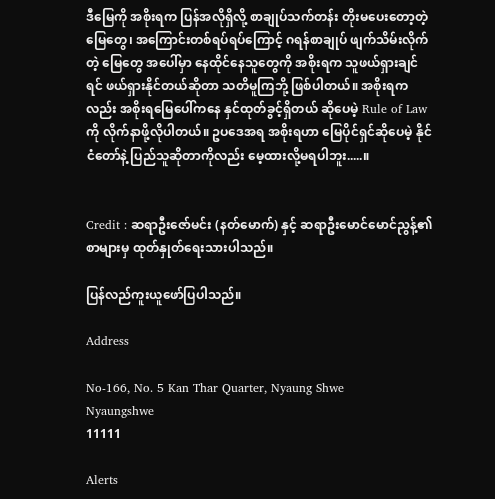ဒီမြေကို အစိုးရက ပြန်အလိုရှိလို့ စာချုပ်သက်တန်း တိုးမပေးတော့တဲ့ မြေတွေ၊ အကြောင်းတစ်ရပ်ရပ်ကြောင့် ဂရန်စာချုပ် ဖျက်သိမ်းလိုက်တဲ့ မြေတွေ အပေါ်မှာ နေထိုင်နေသူတွေကို အစိုးရက သူဖယ်ရှားချင်ရင် ဖယ်ရှားနိုင်တယ်ဆိုတာ သတိမူကြဘို့ ဖြစ်ပါတယ်။ အစိုးရကလည်း အစိုးရမြေပေါ်ကနေ နှင်ထုတ်ခွင့်ရှိတယ် ဆိုပေမဲ့ Rule of Law ကို လိုက်နာဖို့လိုပါတယ်။ ဥပဒေအရ အစိုးရဟာ မြေပိုင်ရှင်ဆိုပေမဲ့ နိုင်ငံတော်နဲ့ ပြည်သူဆိုတာကိုလည်း မေ့ထားလို့မရပါဘူး.....။


Credit : ဆရာဦးဇော်မင်း (နတ်မောက်) နှင့် ဆရာဦးမောင်မောင်ညွန့်၏ စာများမှ ထုတ်နှုတ်ရေးသားပါသည်။

ပြန်လည်ကူးယူဖော်ပြပါသည်။

Address

No-166, No. 5 Kan Thar Quarter, Nyaung Shwe
Nyaungshwe
11111

Alerts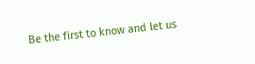Be the first to know and let us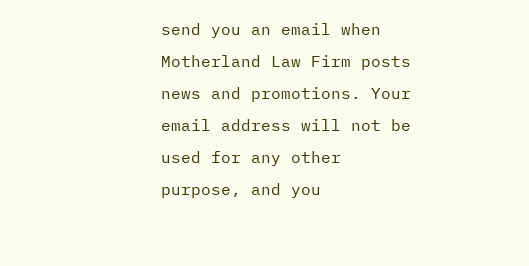send you an email when Motherland Law Firm posts news and promotions. Your email address will not be used for any other purpose, and you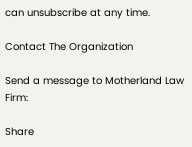can unsubscribe at any time.

Contact The Organization

Send a message to Motherland Law Firm:

Share